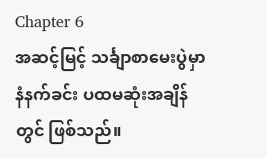Chapter 6
အဆင့်မြင့် သင်္ချာစာမေးပွဲမှာ နံနက်ခင်း ပထမဆုံးအချိန်တွင် ဖြစ်သည်။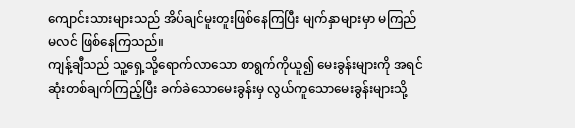ကျောင်းသားများသည် အိပ်ချင်မူးတူးဖြစ်နေကြပြီး မျက်နှာများမှာ မကြည်မလင် ဖြစ်နေကြသည်။
ကျန့်ချီသည် သူ့ရှေ့သို့ရောက်လာသော စာရွက်ကိုယူ၍ မေးခွန်းများကို အရင်ဆုံးတစ်ချက်ကြည့်ပြီး ခက်ခဲသောမေးခွန်းမှ လွယ်ကူသောမေးခွန်းများသို့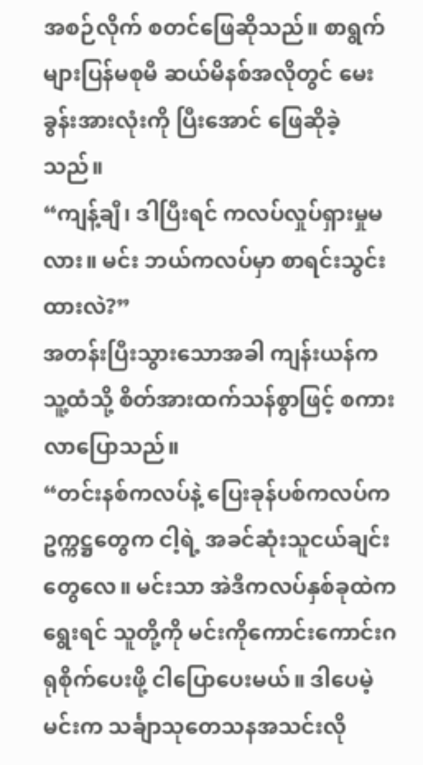အစဉ်လိုက် စတင်ဖြေဆိုသည်။ စာရွက်များပြန်မစုမီ ဆယ်မိနစ်အလိုတွင် မေးခွန်းအားလုံးကို ပြီးအောင် ဖြေဆိုခဲ့သည်။
“ကျန့်ချီ၊ ဒါပြီးရင် ကလပ်လှုပ်ရှားမှုမလား။ မင်း ဘယ်ကလပ်မှာ စာရင်းသွင်းထားလဲ?”
အတန်းပြီးသွားသောအခါ ကျန်းယန်က သူ့ထံသို့ စိတ်အားထက်သန်စွာဖြင့် စကားလာပြောသည်။
“တင်းနစ်ကလပ်နဲ့ ပြေးခုန်ပစ်ကလပ်က ဥက္ကဋ္ဌတွေက ငါ့ရဲ့ အခင်ဆုံးသူငယ်ချင်းတွေလေ။ မင်းသာ အဲဒီကလပ်နှစ်ခုထဲက ရွေးရင် သူတို့ကို မင်းကိုကောင်းကောင်းဂရုစိုက်ပေးဖို့ ငါပြောပေးမယ်။ ဒါပေမဲ့ မင်းက သင်္ချာသုတေသနအသင်းလို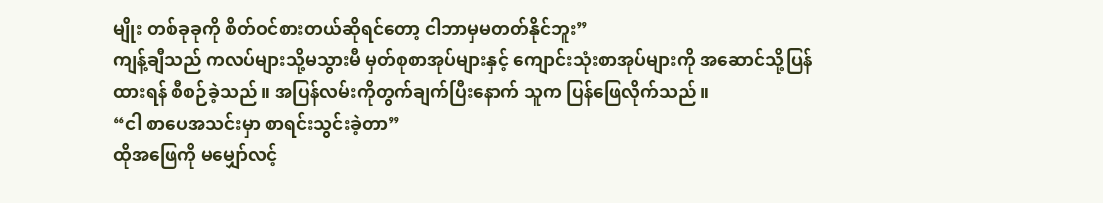မျိုး တစ်ခုခုကို စိတ်ဝင်စားတယ်ဆိုရင်တော့ ငါဘာမှမတတ်နိုင်ဘူး”
ကျန့်ချီသည် ကလပ်များသို့မသွားမီ မှတ်စုစာအုပ်များနှင့် ကျောင်းသုံးစာအုပ်များကို အဆောင်သို့ပြန်ထားရန် စီစဉ်ခဲ့သည်။ အပြန်လမ်းကိုတွက်ချက်ပြီးနောက် သူက ပြန်ဖြေလိုက်သည်။
“ငါ စာပေအသင်းမှာ စာရင်းသွင်းခဲ့တာ”
ထိုအဖြေကို မမျှော်လင့်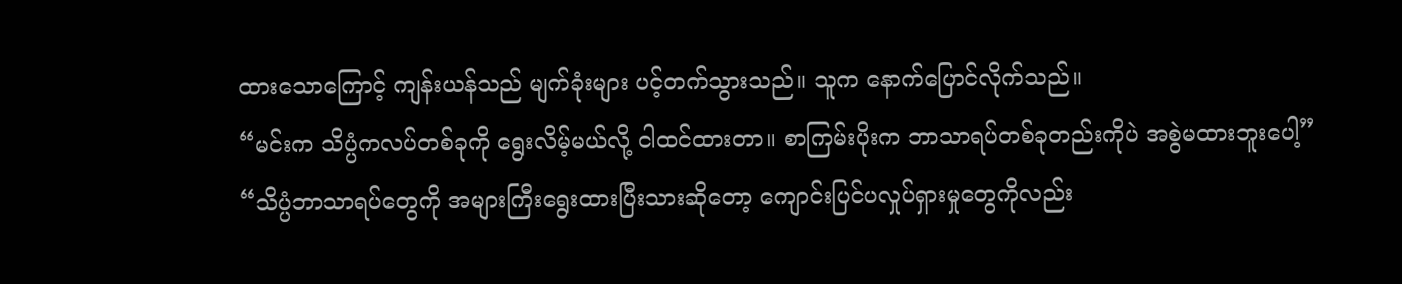ထားသောကြောင့် ကျန်းယန်သည် မျက်ခုံးများ ပင့်တက်သွားသည်။ သူက နောက်ပြောင်လိုက်သည်။
“မင်းက သိပ္ပံကလပ်တစ်ခုကို ရွေးလိမ့်မယ်လို့ ငါထင်ထားတာ။ စာကြမ်းပိုးက ဘာသာရပ်တစ်ခုတည်းကိုပဲ အစွဲမထားဘူးပေါ့”
“သိပ္ပံဘာသာရပ်တွေကို အများကြီးရွေးထားပြီးသားဆိုတော့ ကျောင်းပြင်ပလှုပ်ရှားမှုတွေကိုလည်း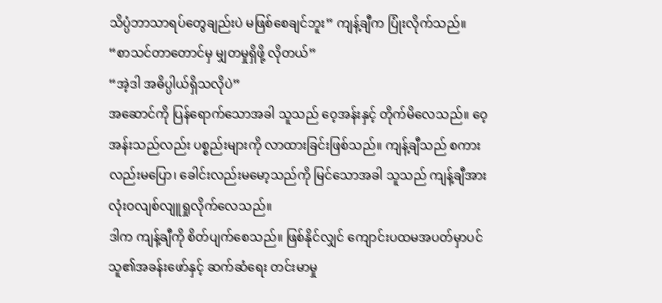သိပ္ပံဘာသာရပ်တွေချည်းပဲ မဖြစ်စေချင်ဘူး” ကျန့်ချီက ပြုံးလိုက်သည်။
“စာသင်တာတောင်မှ မျှတမှုရှိဖို့ လိုတယ်”
“အဲ့ဒါ အဓိပ္ပါယ်ရှိသလိုပဲ”
အဆောင်ကို ပြန်ရောက်သောအခါ သူသည် ဝေ့အန်းနှင့် တိုက်မိလေသည်။ ဝေ့အန်းသည်လည်း ပစ္စည်းများကို လာထားခြင်းဖြစ်သည်။ ကျန့်ချီသည် စကားလည်းမပြော၊ ခေါင်းလည်းမမော့သည်ကို မြင်သောအခါ သူသည် ကျန့်ချီအား လုံးဝလျစ်လျူရှုလိုက်လေသည်။
ဒါက ကျန့်ချီကို စိတ်ပျက်စေသည်။ ဖြစ်နိုင်လျှင် ကျောင်းပထမအပတ်မှာပင် သူ၏အခန်းဖော်နှင့် ဆက်ဆံရေး တင်းမာမှု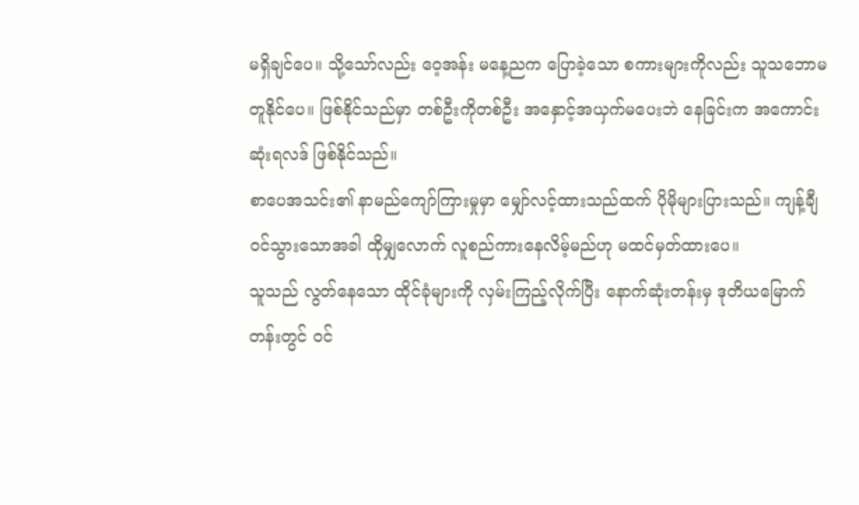မရှိချင်ပေ။ သို့သော်လည်း ဝေ့အန်း မနေ့ညက ပြောခဲ့သော စကားများကိုလည်း သူသဘောမတူနိုင်ပေ။ ဖြစ်နိုင်သည်မှာ တစ်ဦးကိုတစ်ဦး အနှောင့်အယှက်မပေးဘဲ နေခြင်းက အကောင်းဆုံးရလဒ် ဖြစ်နိုင်သည်။
စာပေအသင်း၏ နာမည်ကျော်ကြားမှုမှာ မျှော်လင့်ထားသည်ထက် ပိုမိုများပြားသည်။ ကျန့်ချီ ဝင်သွားသောအခါ ထိုမျှလောက် လူစည်ကားနေလိမ့်မည်ဟု မထင်မှတ်ထားပေ။
သူသည် လွတ်နေသော ထိုင်ခုံများကို လှမ်းကြည့်လိုက်ပြီး နောက်ဆုံးတန်းမှ ဒုတိယမြောက်တန်းတွင် ဝင်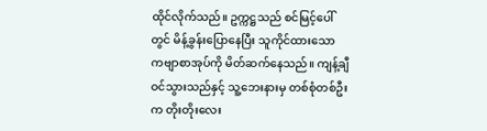ထိုင်လိုက်သည်။ ဥက္ကဋ္ဌသည် စင်မြင့်ပေါ်တွင် မိန့်ခွန်းပြောနေပြီး သူကိုင်ထားသော ကဗျာစာအုပ်ကို မိတ်ဆက်နေသည်။ ကျန့်ချီ ဝင်သွားသည်နှင့် သူ့ဘေးနားမှ တစ်စုံတစ်ဦးက တိုးတိုးလေး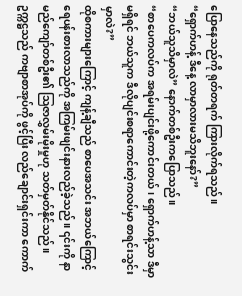ပြောနေသည်ကို ရုတ်တရက် ကြားလိုက်ရသည်။
“ရှောက်ဟန့် ဒီနေ့ လာမှာလားမသိဘူးနော်?”
“ဘယ်သူသိမှာလဲ” နောက်တစ်ဦးကပြောသည်။
“စာပေကလပ်က အရမ်းပျင်းဖို့ကောင်းတယ်၊ ရှောက်ဟန့်သာ ဒီမှာမရှိရင် ဘယ်သူက ဒီလိုပျင်းစရာကောင်းတဲ့ကလပ်မှာ စာရင်းသွင်းမှာလဲ?”
ထိုစကားများကြောင့် ကျန့်ချီသည် စာပေအသင်း အဘယ်ကြောင့် ရေပန်းစားလာသည်ကို အကြမ်းဖျင်းနားလည်ခဲ့သည်။ ၎င်းကို နာမည်ကျော်တစ်ဦး၏ သြဇာလွှမ်းမိုးမှုဟု သတ်မှတ်နိုင်သည်။
ဥက္ကဋ္ဌသည် ကဗျာစာအုပ်ကို ဖွင့်ပြီး လည်ချောင်းရှင်းကာ ကောက်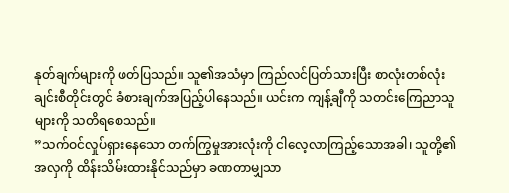နုတ်ချက်များကို ဖတ်ပြသည်။ သူ၏အသံမှာ ကြည်လင်ပြတ်သားပြီး စာလုံးတစ်လုံးချင်းစီတိုင်းတွင် ခံစားချက်အပြည့်ပါနေသည်။ ယင်းက ကျန့်ချီကို သတင်းကြေညာသူများကို သတိရစေသည်။
”သက်ဝင်လှုပ်ရှားနေသော တက်ကြွမှုအားလုံးကို ငါလေ့လာကြည့်သောအခါ၊ သူတို့၏အလှကို ထိန်းသိမ်းထားနိုင်သည်မှာ ခဏတာမျှသာ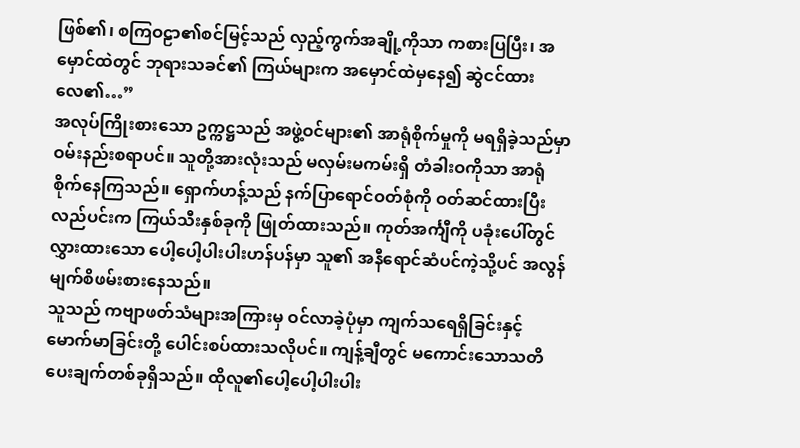ဖြစ်၏၊ စကြဝဠာ၏စင်မြင့်သည် လှည့်ကွက်အချို့ကိုသာ ကစားပြပြီး၊ အမှောင်ထဲတွင် ဘုရားသခင်၏ ကြယ်များက အမှောင်ထဲမှနေ၍ ဆွဲငင်ထားလေ၏…”
အလုပ်ကြိုးစားသော ဥက္ကဋ္ဌသည် အဖွဲ့ဝင်များ၏ အာရုံစိုက်မှုကို မရရှိခဲ့သည်မှာ ဝမ်းနည်းစရာပင်။ သူတို့အားလုံးသည် မလှမ်းမကမ်းရှိ တံခါးဝကိုသာ အာရုံစိုက်နေကြသည်။ ရှောက်ဟန့်သည် နက်ပြာရောင်ဝတ်စုံကို ဝတ်ဆင်ထားပြီး လည်ပင်းက ကြယ်သီးနှစ်ခုကို ဖြုတ်ထားသည်။ ကုတ်အင်္ကျီကို ပခုံးပေါ်တွင် လွှားထားသော ပေါ့ပေါ့ပါးပါးဟန်ပန်မှာ သူ၏ အနီရောင်ဆံပင်ကဲ့သို့ပင် အလွန်မျက်စိဖမ်းစားနေသည်။
သူသည် ကဗျာဖတ်သံများအကြားမှ ဝင်လာခဲ့ပုံမှာ ကျက်သရေရှိခြင်းနှင့် မောက်မာခြင်းတို့ ပေါင်းစပ်ထားသလိုပင်။ ကျန့်ချီတွင် မကောင်းသောသတိပေးချက်တစ်ခုရှိသည်။ ထိုလူ၏ပေါ့ပေါ့ပါးပါး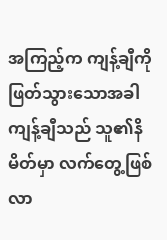အကြည့်က ကျန့်ချီကိုဖြတ်သွားသောအခါ ကျန့်ချီသည် သူ၏နိမိတ်မှာ လက်တွေ့ဖြစ်လာ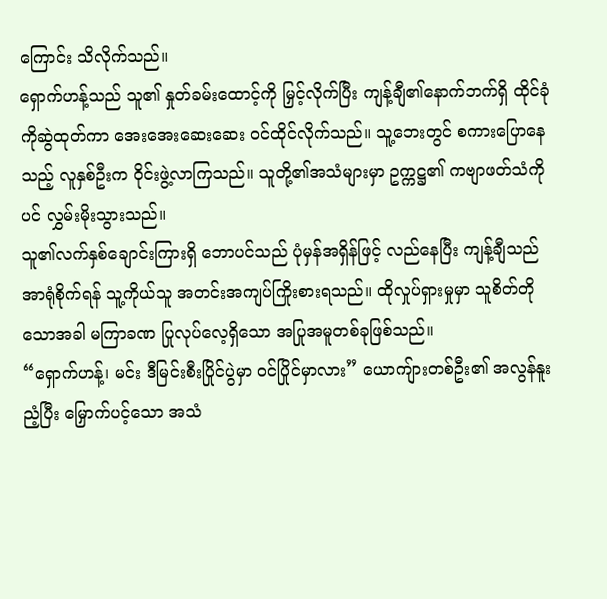ကြောင်း သိလိုက်သည်။
ရှောက်ဟန့်သည် သူ၏ နှုတ်ခမ်းထောင့်ကို မြှင့်လိုက်ပြီး ကျန့်ချီ၏နောက်ဘက်ရှိ ထိုင်ခုံကိုဆွဲထုတ်ကာ အေးအေးဆေးဆေး ဝင်ထိုင်လိုက်သည်။ သူ့ဘေးတွင် စကားပြောနေသည့် လူနှစ်ဦးက ဝိုင်းဖွဲ့လာကြသည်။ သူတို့၏အသံများမှာ ဥက္ကဋ္ဌ၏ ကဗျာဖတ်သံကိုပင် လွှမ်းမိုးသွားသည်။
သူ၏လက်နှစ်ချောင်းကြားရှိ ဘောပင်သည် ပုံမှန်အရှိန်ဖြင့် လည်နေပြီး ကျန့်ချီသည် အာရုံစိုက်ရန် သူ့ကိုယ်သူ အတင်းအကျပ်ကြိုးစားရသည်။ ထိုလှုပ်ရှားမှုမှာ သူစိတ်တိုသောအခါ မကြာခဏ ပြုလုပ်လေ့ရှိသော အပြုအမူတစ်ခုဖြစ်သည်။
“ရှောက်ဟန့်၊ မင်း ဒီမြင်းစီးပြိုင်ပွဲမှာ ဝင်ပြိုင်မှာလား” ယောကျ်ားတစ်ဦး၏ အလွန်နူးညံ့ပြီး မြှောက်ပင့်သော အသံ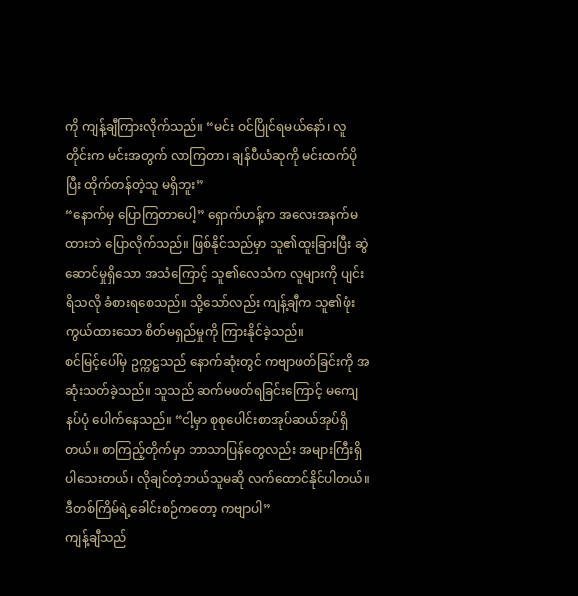ကို ကျန့်ချီကြားလိုက်သည်။ “မင်း ဝင်ပြိုင်ရမယ်နော်၊ လူတိုင်းက မင်းအတွက် လာကြတာ၊ ချန်ပီယံဆုကို မင်းထက်ပိုပြီး ထိုက်တန်တဲ့သူ မရှိဘူး”
“နောက်မှ ပြောကြတာပေါ့” ရှောက်ဟန့်က အလေးအနက်မထားဘဲ ပြောလိုက်သည်။ ဖြစ်နိုင်သည်မှာ သူ၏ထူးခြားပြီး ဆွဲဆောင်မှုရှိသော အသံကြောင့် သူ၏လေသံက လူများကို ပျင်းရိသလို ခံစားရစေသည်။ သို့သော်လည်း ကျန့်ချီက သူ၏ဖုံးကွယ်ထားသော စိတ်မရှည်မှုကို ကြားနိုင်ခဲ့သည်။
စင်မြင့်ပေါ်မှ ဥက္ကဋ္ဌသည် နောက်ဆုံးတွင် ကဗျာဖတ်ခြင်းကို အဆုံးသတ်ခဲ့သည်။ သူသည် ဆက်မဖတ်ရခြင်းကြောင့် မကျေနပ်ပုံ ပေါက်နေသည်။ “ငါ့မှာ စုစုပေါင်းစာအုပ်ဆယ်အုပ်ရှိတယ်။ စာကြည့်တိုက်မှာ ဘာသာပြန်တွေလည်း အများကြီးရှိပါသေးတယ်၊ လိုချင်တဲ့ဘယ်သူမဆို လက်ထောင်နိုင်ပါတယ်။ ဒီတစ်ကြိမ်ရဲ့ခေါင်းစဉ်ကတော့ ကဗျာပါ”
ကျန့်ချီသည်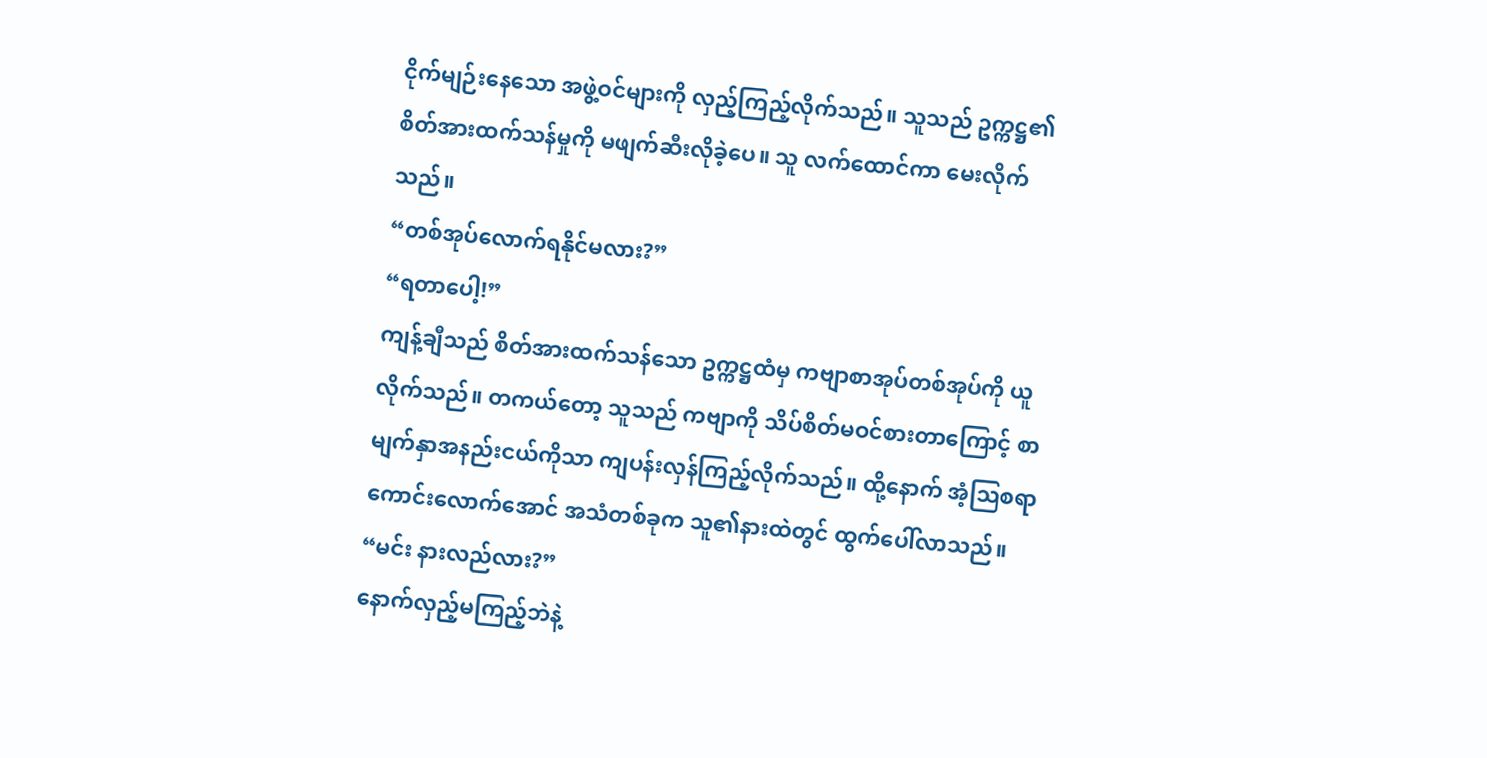ငိုက်မျဉ်းနေသော အဖွဲ့ဝင်များကို လှည့်ကြည့်လိုက်သည်။ သူသည် ဥက္ကဋ္ဌ၏ စိတ်အားထက်သန်မှုကို မဖျက်ဆီးလိုခဲ့ပေ။ သူ လက်ထောင်ကာ မေးလိုက်သည်။
“တစ်အုပ်လောက်ရနိုင်မလား?”
“ရတာပေါ့!”
ကျန့်ချီသည် စိတ်အားထက်သန်သော ဥက္ကဋ္ဌထံမှ ကဗျာစာအုပ်တစ်အုပ်ကို ယူလိုက်သည်။ တကယ်တော့ သူသည် ကဗျာကို သိပ်စိတ်မဝင်စားတာကြောင့် စာမျက်နှာအနည်းငယ်ကိုသာ ကျပန်းလှန်ကြည့်လိုက်သည်။ ထို့နောက် အံ့သြစရာကောင်းလောက်အောင် အသံတစ်ခုက သူ၏နားထဲတွင် ထွက်ပေါ်လာသည်။
“မင်း နားလည်လား?”
နောက်လှည့်မကြည့်ဘဲနဲ့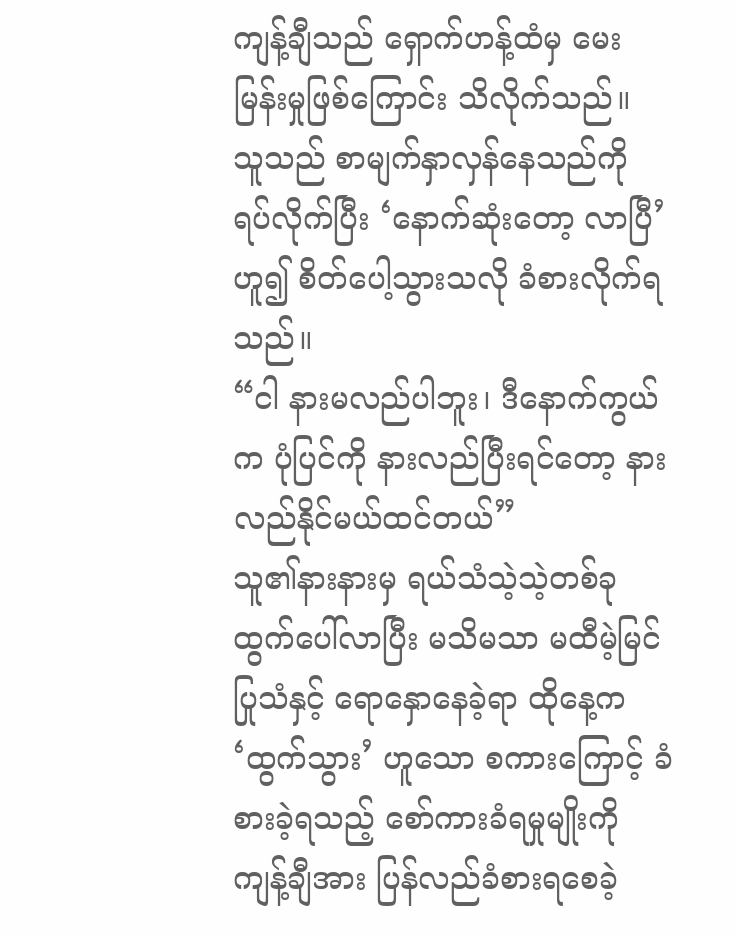ကျန့်ချီသည် ရှောက်ဟန့်ထံမှ မေးမြန်းမှုဖြစ်ကြောင်း သိလိုက်သည်။
သူသည် စာမျက်နှာလှန်နေသည်ကို ရပ်လိုက်ပြီး ‘နောက်ဆုံးတော့ လာပြီ’ ဟူ၍ စိတ်ပေါ့သွားသလို ခံစားလိုက်ရသည်။
“ငါ နားမလည်ပါဘူး၊ ဒီနောက်ကွယ်က ပုံပြင်ကို နားလည်ပြီးရင်တော့ နားလည်နိုင်မယ်ထင်တယ်”
သူ၏နားနားမှ ရယ်သံသဲ့သဲ့တစ်ခု ထွက်ပေါ်လာပြီး မသိမသာ မထီမဲ့မြင်ပြုသံနှင့် ရောနှောနေခဲ့ရာ ထိုနေ့က ‘ထွက်သွား’ ဟူသော စကားကြောင့် ခံစားခဲ့ရသည့် စော်ကားခံရမှုမျိုးကို ကျန့်ချီအား ပြန်လည်ခံစားရစေခဲ့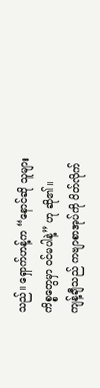သည်။ ရှောက်ဟန့်က “နောင်ဆို သူများကိစ္စတွေမှာ ဝင်မပါနဲ့” ဟု ဆို၏။
ကျန့်ချီသည် ကဗျာစာအုပ်ကို ပိတ်လိုက်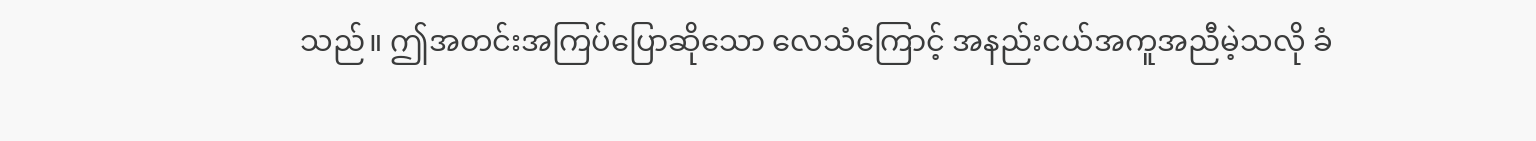သည်။ ဤအတင်းအကြပ်ပြောဆိုသော လေသံကြောင့် အနည်းငယ်အကူအညီမဲ့သလို ခံ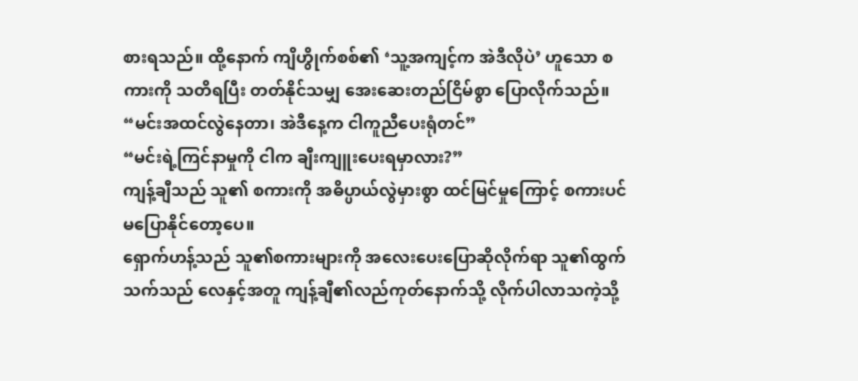စားရသည်။ ထို့နောက် ကျိဟွိုက်စစ်၏ ‘သူ့အကျင့်က အဲဒီလိုပဲ’ ဟူသော စကားကို သတိရပြီး တတ်နိုင်သမျှ အေးဆေးတည်ငြိမ်စွာ ပြောလိုက်သည်။
“မင်းအထင်လွဲနေတာ၊ အဲဒီနေ့က ငါကူညီပေးရုံတင်”
“မင်းရဲ့ကြင်နာမှုကို ငါက ချီးကျူးပေးရမှာလား?”
ကျန့်ချီသည် သူ၏ စကားကို အဓိပ္ပာယ်လွဲမှားစွာ ထင်မြင်မှုကြောင့် စကားပင်မပြောနိုင်တော့ပေ။
ရှောက်ဟန့်သည် သူ၏စကားများကို အလေးပေးပြောဆိုလိုက်ရာ သူ၏ထွက်သက်သည် လေနှင့်အတူ ကျန့်ချီ၏လည်ကုတ်နောက်သို့ လိုက်ပါလာသကဲ့သို့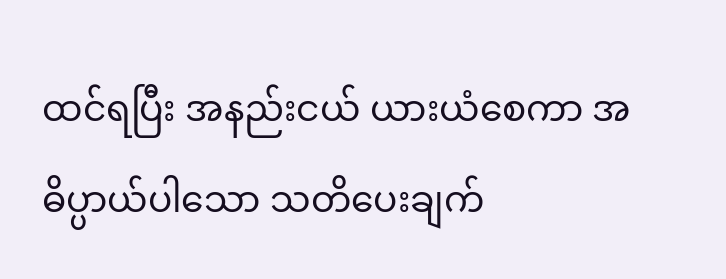ထင်ရပြီး အနည်းငယ် ယားယံစေကာ အဓိပ္ပာယ်ပါသော သတိပေးချက်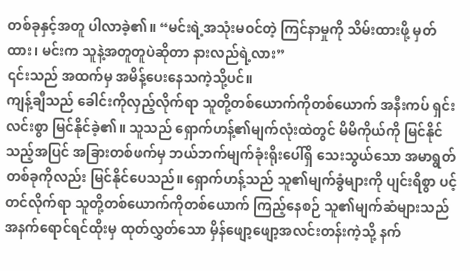တစ်ခုနှင့်အတူ ပါလာခဲ့၏။ “မင်းရဲ့အသုံးမဝင်တဲ့ ကြင်နာမှုကို သိမ်းထားဖို့ မှတ်ထား၊ မင်းက သူနဲ့အတူတူပဲဆိုတာ နားလည်ရဲ့လား”
၎င်းသည် အထက်မှ အမိန့်ပေးနေသကဲ့သို့ပင်။
ကျန့်ချီသည် ခေါင်းကိုလှည့်လိုက်ရာ သူတို့တစ်ယောက်ကိုတစ်ယောက် အနီးကပ် ရှင်းလင်းစွာ မြင်နိုင်ခဲ့၏။ သူသည် ရှောက်ဟန့်၏မျက်လုံးထဲတွင် မိမိကိုယ်ကို မြင်နိုင်သည့်အပြင် အခြားတစ်ဖက်မှ ဘယ်ဘက်မျက်ခုံးရိုးပေါ်ရှိ သေးသွယ်သော အမာရွတ်တစ်ခုကိုလည်း မြင်နိုင်ပေသည်။ ရှောက်ဟန့်သည် သူ၏မျက်ခွံများကို ပျင်းရိစွာ ပင့်တင်လိုက်ရာ သူတို့တစ်ယောက်ကိုတစ်ယောက် ကြည့်နေစဉ် သူ၏မျက်ဆံများသည် အနက်ရောင်ရင်ထိုးမှ ထုတ်လွှတ်သော မှိန်ဖျော့ဖျော့အလင်းတန်းကဲ့သို့ နက်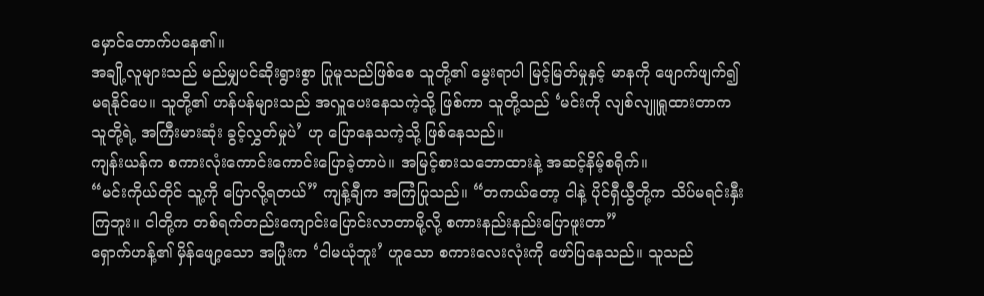မှောင်တောက်ပနေ၏။
အချို့လူများသည် မည်မျှပင်ဆိုးရွားစွာ ပြုမူသည်ဖြစ်စေ သူတို့၏ မွေးရာပါ မြင့်မြတ်မှုနှင့် မာနကို ဖျောက်ဖျက်၍ မရနိုင်ပေ။ သူတို့၏ ဟန်ပန်များသည် အလှူပေးနေသကဲ့သို့ ဖြစ်ကာ သူတို့သည် ‘မင်းကို လျစ်လျူရှုထားတာက သူတို့ရဲ့ အကြီးမားဆုံး ခွင့်လွှတ်မှုပဲ’ ဟု ပြောနေသကဲ့သို့ ဖြစ်နေသည်။
ကျန်းယန်က စကားလုံးကောင်းကောင်းပြောခဲ့တာပဲ။ အမြင့်စားသဘောထားနဲ့ အဆင့်နိမ့်စရိုက်။
“မင်းကိုယ်တိုင် သူ့ကို ပြောလို့ရတယ်” ကျန့်ချီက အကြံပြုသည်။ “တကယ်တော့ ငါနဲ့ ပိုင်ရှီယွီတို့က သိပ်မရင်းနှီးကြဘူး။ ငါတို့က တစ်ရက်တည်းကျောင်းပြောင်းလာတာမို့လို့ စကားနည်းနည်းပြောဖူးတာ”
ရှောက်ဟန့်၏ မှိန်ဖျော့သော အပြုံးက ‘ငါမယုံဘူး’ ဟူသော စကားလေးလုံးကို ဖော်ပြနေသည်။ သူသည်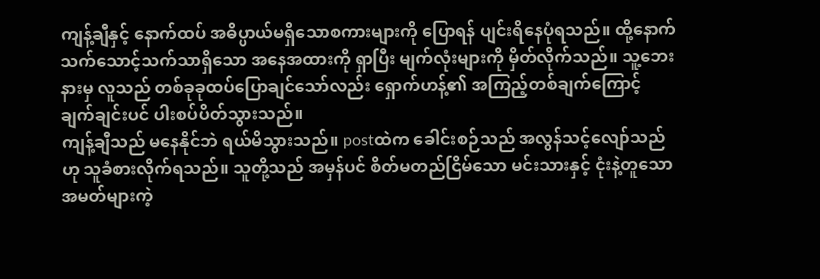ကျန့်ချီနှင့် နောက်ထပ် အဓိပ္ပာယ်မရှိသောစကားများကို ပြောရန် ပျင်းရိနေပုံရသည်။ ထို့နောက် သက်သောင့်သက်သာရှိသော အနေအထားကို ရှာပြီး မျက်လုံးများကို မှိတ်လိုက်သည်။ သူ့ဘေးနားမှ လူသည် တစ်ခုခုထပ်ပြောချင်သော်လည်း ရှောက်ဟန့်၏ အကြည့်တစ်ချက်ကြောင့် ချက်ချင်းပင် ပါးစပ်ပိတ်သွားသည်။
ကျန့်ချီသည် မနေနိုင်ဘဲ ရယ်မိသွားသည်။ postထဲက ခေါင်းစဉ်သည် အလွန်သင့်လျော်သည်ဟု သူခံစားလိုက်ရသည်။ သူတို့သည် အမှန်ပင် စိတ်မတည်ငြိမ်သော မင်းသားနှင့် ငုံးနဲ့တူသော အမတ်များကဲ့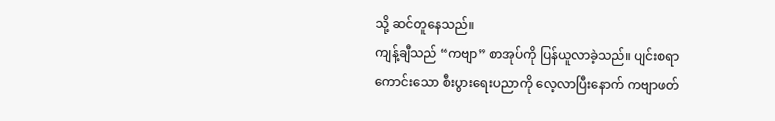သို့ ဆင်တူနေသည်။
ကျန့်ချီသည် “ကဗျာ” စာအုပ်ကို ပြန်ယူလာခဲ့သည်။ ပျင်းစရာကောင်းသော စီးပွားရေးပညာကို လေ့လာပြီးနောက် ကဗျာဖတ်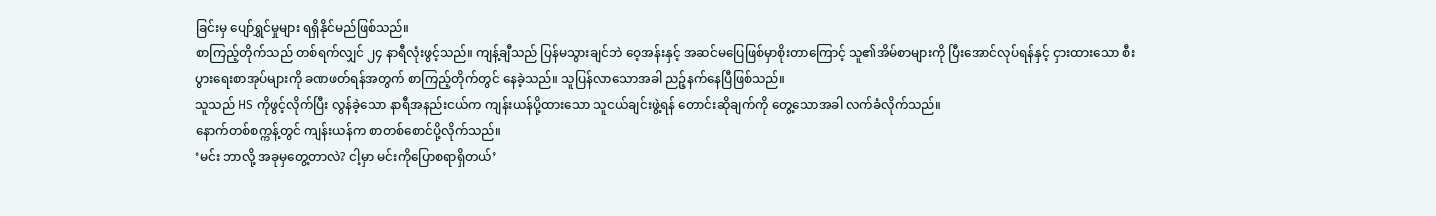ခြင်းမှ ပျော်ရွှင်မှုများ ရရှိနိုင်မည်ဖြစ်သည်။
စာကြည့်တိုက်သည် တစ်ရက်လျှင် ၂၄ နာရီလုံးဖွင့်သည်။ ကျန့်ချီသည် ပြန်မသွားချင်ဘဲ ဝေ့အန်းနှင့် အဆင်မပြေဖြစ်မှာစိုးတာကြောင့် သူ၏အိမ်စာများကို ပြီးအောင်လုပ်ရန်နှင့် ငှားထားသော စီးပွားရေးစာအုပ်များကို ခဏဖတ်ရန်အတွက် စာကြည့်တိုက်တွင် နေခဲ့သည်။ သူပြန်လာသောအခါ ညဉ့်နက်နေပြီဖြစ်သည်။
သူသည် HS ကိုဖွင့်လိုက်ပြီး လွန်ခဲ့သော နာရီအနည်းငယ်က ကျန်းယန်ပို့ထားသော သူငယ်ချင်းဖွဲ့ရန် တောင်းဆိုချက်ကို တွေ့သောအခါ လက်ခံလိုက်သည်။
နောက်တစ်စက္ကန့်တွင် ကျန်းယန်က စာတစ်စောင်ပို့လိုက်သည်။
‘မင်း ဘာလို့ အခုမှတွေ့တာလဲ? ငါ့မှာ မင်းကိုပြောစရာရှိတယ်’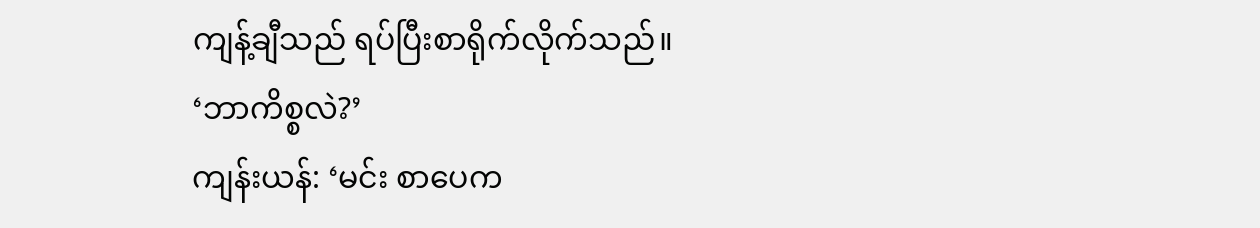ကျန့်ချီသည် ရပ်ပြီးစာရိုက်လိုက်သည်။
‘ဘာကိစ္စလဲ?’
ကျန်းယန်: ‘မင်း စာပေက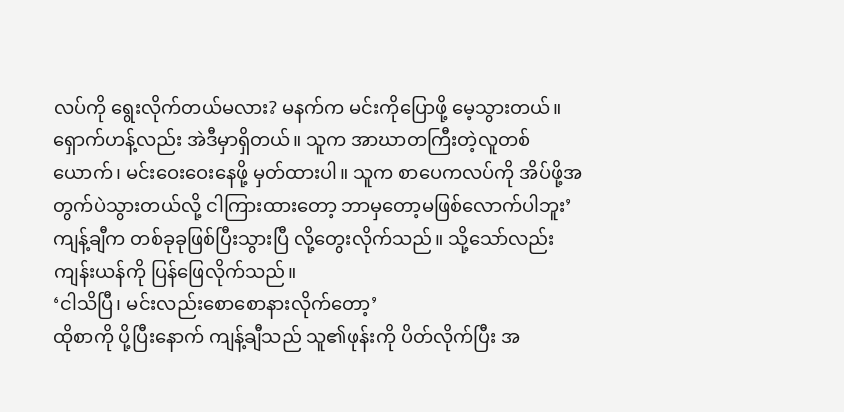လပ်ကို ရွေးလိုက်တယ်မလား? မနက်က မင်းကိုပြောဖို့ မေ့သွားတယ်။ ရှောက်ဟန့်လည်း အဲဒီမှာရှိတယ်။ သူက အာဃာတကြီးတဲ့လူတစ်ယောက်၊ မင်းဝေးဝေးနေဖို့ မှတ်ထားပါ။ သူက စာပေကလပ်ကို အိပ်ဖို့အတွက်ပဲသွားတယ်လို့ ငါကြားထားတော့ ဘာမှတော့မဖြစ်လောက်ပါဘူး’
ကျန့်ချီက တစ်ခုခုဖြစ်ပြီးသွားပြီ လို့တွေးလိုက်သည်။ သို့သော်လည်း ကျန်းယန်ကို ပြန်ဖြေလိုက်သည်။
‘ငါသိပြီ၊ မင်းလည်းစောစောနားလိုက်တော့’
ထိုစာကို ပို့ပြီးနောက် ကျန့်ချီသည် သူ၏ဖုန်းကို ပိတ်လိုက်ပြီး အ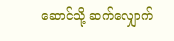ဆောင်သို့ ဆက်လျှောက်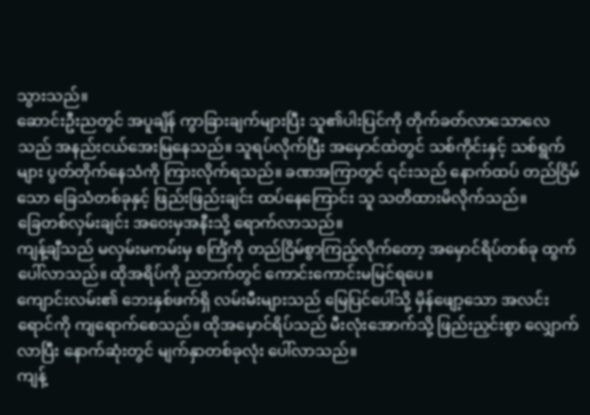သွားသည်။
ဆောင်းဦးညတွင် အပူချိန် ကွာခြားချက်များပြီး သူ၏ပါးပြင်ကို တိုက်ခတ်လာသောလေသည် အနည်းငယ်အေးမြနေသည်။ သူရပ်လိုက်ပြီး အမှောင်ထဲတွင် သစ်ကိုင်းနှင့် သစ်ရွက်များ ပွတ်တိုက်နေသံကို ကြားလိုက်ရသည်။ ခဏအကြာတွင် ၎င်းသည် နောက်ထပ် တည်ငြိမ်သော ခြေသံတစ်ခုနှင့် ဖြည်းဖြည်းချင်း ထပ်နေကြောင်း သူ သတိထားမိလိုက်သည်။
ခြေတစ်လှမ်းချင်း အဝေးမှအနီးသို့ ရောက်လာသည်။
ကျန့်ချီသည် မလှမ်းမကမ်းမှ စင်္ကြံကို တည်ငြိမ်စွာကြည့်လိုက်တော့ အမှောင်ရိပ်တစ်ခု ထွက်ပေါ်လာသည်။ ထိုအရိပ်ကို ညဘက်တွင် ကောင်းကောင်းမမြင်ရပေ။
ကျောင်းလမ်း၏ ဘေးနှစ်ဖက်ရှိ လမ်းမီးများသည် မြေပြင်ပေါ်သို့ မှိန်ဖျော့သော အလင်းရောင်ကို ကျရောက်စေသည်။ ထိုအမှောင်ရိပ်သည် မီးလုံးအောက်သို့ ဖြည်းညှင်းစွာ လျှောက်လာပြီး နောက်ဆုံးတွင် မျက်နှာတစ်ခုလုံး ပေါ်လာသည်။
ကျန့်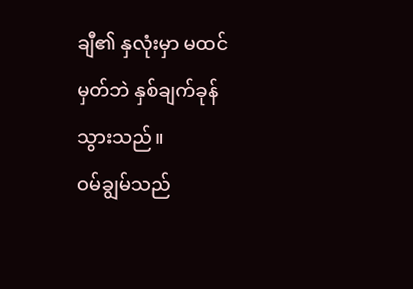ချီ၏ နှလုံးမှာ မထင်မှတ်ဘဲ နှစ်ချက်ခုန်သွားသည်။
ဝမ်ချွမ်သည်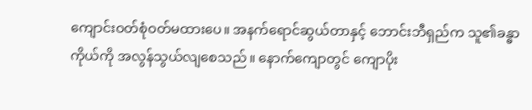ကျောင်းဝတ်စုံဝတ်မထားပေ။ အနက်ရောင်ဆွယ်တာနှင့် ဘောင်းဘီရှည်က သူ၏ခန္ဓာကိုယ်ကို အလွန်သွယ်လျစေသည်။ နောက်ကျောတွင် ကျောပိုး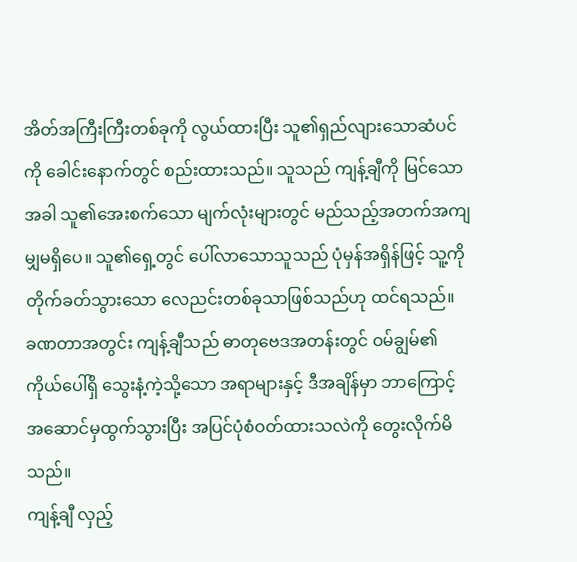အိတ်အကြီးကြီးတစ်ခုကို လွယ်ထားပြီး သူ၏ရှည်လျားသောဆံပင်ကို ခေါင်းနောက်တွင် စည်းထားသည်။ သူသည် ကျန့်ချီကို မြင်သောအခါ သူ၏အေးစက်သော မျက်လုံးများတွင် မည်သည့်အတက်အကျမျှမရှိပေ။ သူ၏ရှေ့တွင် ပေါ်လာသောသူသည် ပုံမှန်အရှိန်ဖြင့် သူ့ကို တိုက်ခတ်သွားသော လေညင်းတစ်ခုသာဖြစ်သည်ဟု ထင်ရသည်။
ခဏတာအတွင်း ကျန့်ချီသည် ဓာတုဗေဒအတန်းတွင် ဝမ်ချွမ်၏ ကိုယ်ပေါ်ရှိ သွေးနံ့ကဲ့သို့သော အရာများနှင့် ဒီအချိန်မှာ ဘာကြောင့် အဆောင်မှထွက်သွားပြီး အပြင်ပုံစံဝတ်ထားသလဲကို တွေးလိုက်မိသည်။
ကျန့်ချီ လှည့်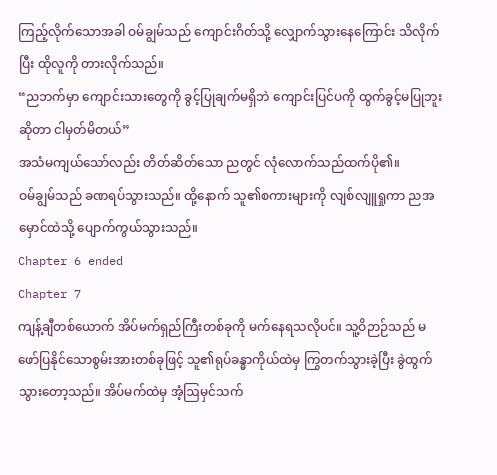ကြည့်လိုက်သောအခါ ဝမ်ချွမ်သည် ကျောင်းဂိတ်သို့ လျှောက်သွားနေကြောင်း သိလိုက်ပြီး ထိုလူကို တားလိုက်သည်။
“ညဘက်မှာ ကျောင်းသားတွေကို ခွင့်ပြုချက်မရှိဘဲ ကျောင်းပြင်ပကို ထွက်ခွင့်မပြုဘူးဆိုတာ ငါမှတ်မိတယ်”
အသံမကျယ်သော်လည်း တိတ်ဆိတ်သော ညတွင် လုံလောက်သည်ထက်ပို၏။
ဝမ်ချွမ်သည် ခဏရပ်သွားသည်။ ထို့နောက် သူ၏စကားများကို လျစ်လျူရှုကာ ညအမှောင်ထဲသို့ ပျောက်ကွယ်သွားသည်။
Chapter 6 ended
Chapter 7
ကျန့်ချီတစ်ယောက် အိပ်မက်ရှည်ကြီးတစ်ခုကို မက်နေရသလိုပင်။ သူ့ဝိဉာဉ်သည် မဖော်ပြနိုင်သောစွမ်းအားတစ်ခုဖြင့် သူ၏ရုပ်ခန္ဓာကိုယ်ထဲမှ ကြွတက်သွားခဲ့ပြီး ခွဲထွက်သွားတော့သည်။ အိပ်မက်ထဲမှ အံ့ဩမှင်သက်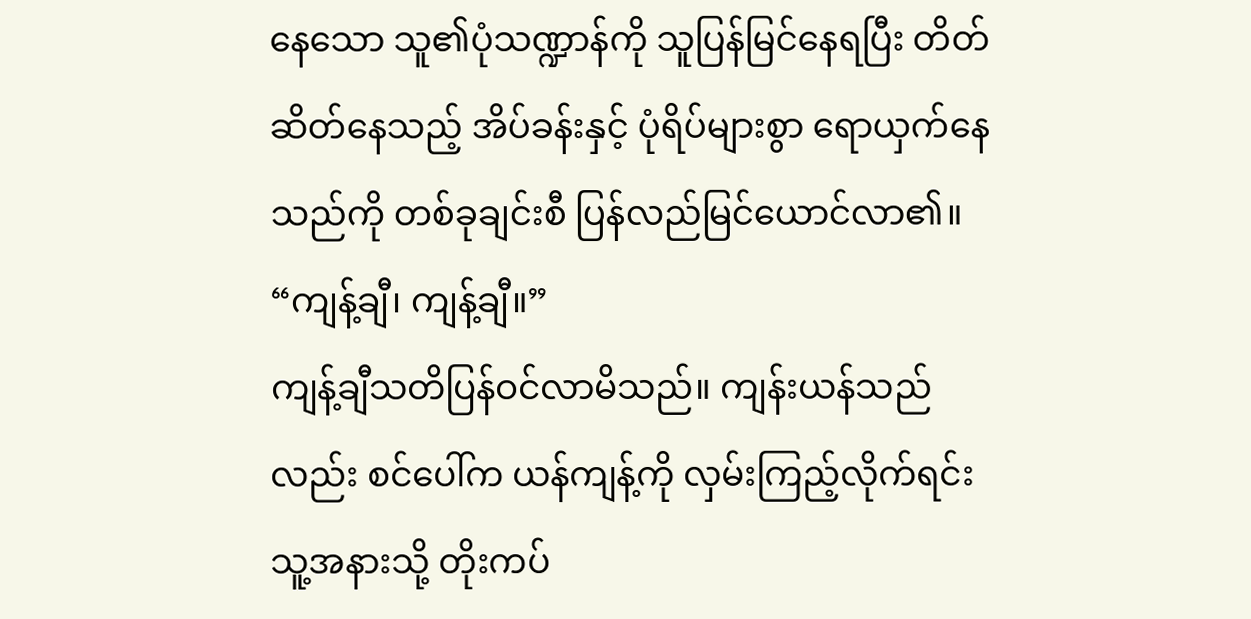နေသော သူ၏ပုံသဏ္ဍာန်ကို သူပြန်မြင်နေရပြီး တိတ်ဆိတ်နေသည့် အိပ်ခန်းနှင့် ပုံရိပ်များစွာ ရောယှက်နေသည်ကို တစ်ခုချင်းစီ ပြန်လည်မြင်ယောင်လာ၏။
“ကျန့်ချီ၊ ကျန့်ချီ။”
ကျန့်ချီသတိပြန်ဝင်လာမိသည်။ ကျန်းယန်သည်လည်း စင်ပေါ်က ယန်ကျန့်ကို လှမ်းကြည့်လိုက်ရင်း သူ့အနားသို့ တိုးကပ်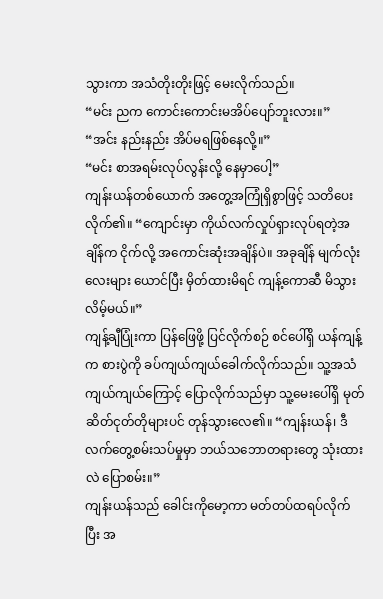သွားကာ အသံတိုးတိုးဖြင့် မေးလိုက်သည်။
“မင်း ညက ကောင်းကောင်းမအိပ်ပျော်ဘူးလား။”
“အင်း နည်းနည်း အိပ်မရဖြစ်နေလို့။”
“မင်း စာအရမ်းလုပ်လွန်းလို့ နေမှာပေါ့”
ကျန်းယန်တစ်ယောက် အတွေ့အကြုံရှိစွာဖြင့် သတိပေးလိုက်၏။ “ကျောင်းမှာ ကိုယ်လက်လှုပ်ရှားလုပ်ရတဲ့အချိန်က ငိုက်လို့ အကောင်းဆုံးအချိန်ပဲ။ အခုချိန် မျက်လုံးလေးများ ယောင်ပြီး မှိတ်ထားမိရင် ကျန့်ကောဆီ မိသွားလိမ့်မယ်။”
ကျန့်ချီပြုံးကာ ပြန်ဖြေဖို့ ပြင်လိုက်စဉ် စင်ပေါ်ရှိ ယန်ကျန့်က စားပွဲကို ခပ်ကျယ်ကျယ်ခေါက်လိုက်သည်။ သူ့အသံကျယ်ကျယ်ကြောင့် ပြောလိုက်သည်မှာ သူ့မေးပေါ်ရှိ မုတ်ဆိတ်ငုတ်တိုများပင် တုန်သွားလေ၏။ “ကျန်းယန်၊ ဒီလက်တွေ့စမ်းသပ်မှုမှာ ဘယ်သဘောတရားတွေ သုံးထားလဲ ပြောစမ်း။”
ကျန်းယန်သည် ခေါင်းကိုမော့ကာ မတ်တပ်ထရပ်လိုက်ပြီး အ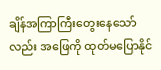ချိန်အကြာကြီးတွေးနေသော်လည်း အဖြေကို ထုတ်မပြောနိုင်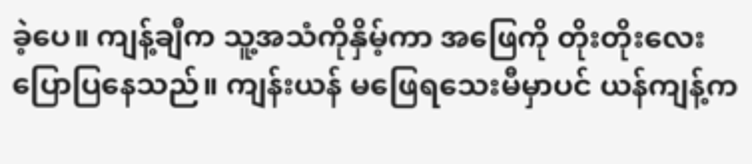ခဲ့ပေ။ ကျန့်ချီက သူ့အသံကိုနှိမ့်ကာ အဖြေကို တိုးတိုးလေးပြောပြနေသည်။ ကျန်းယန် မဖြေရသေးမီမှာပင် ယန်ကျန့်က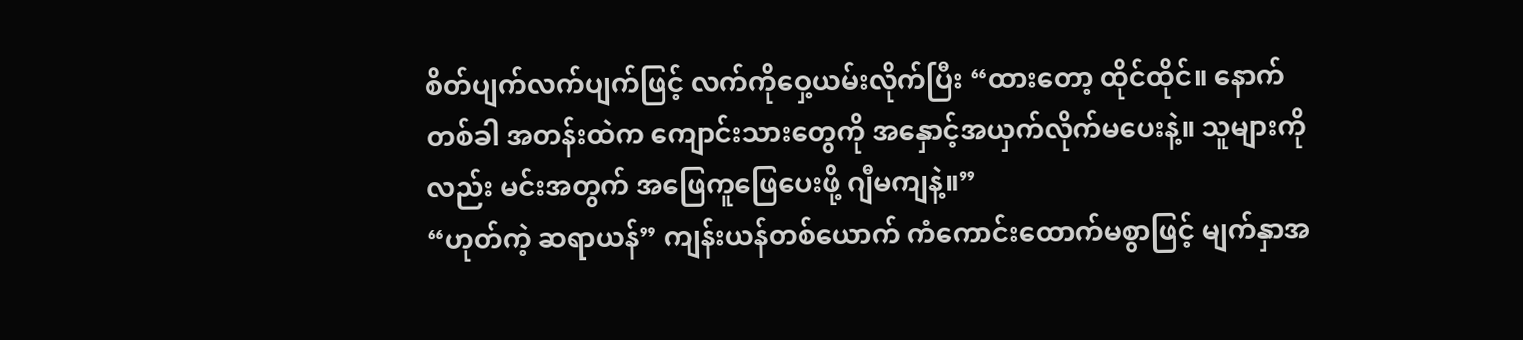စိတ်ပျက်လက်ပျက်ဖြင့် လက်ကိုဝှေ့ယမ်းလိုက်ပြီး “ထားတော့ ထိုင်ထိုင်။ နောက်တစ်ခါ အတန်းထဲက ကျောင်းသားတွေကို အနှောင့်အယှက်လိုက်မပေးနဲ့။ သူများကိုလည်း မင်းအတွက် အဖြေကူဖြေပေးဖို့ ဂျီမကျနဲ့။”
“ဟုတ်ကဲ့ ဆရာယန်” ကျန်းယန်တစ်ယောက် ကံကောင်းထောက်မစွာဖြင့် မျက်နှာအ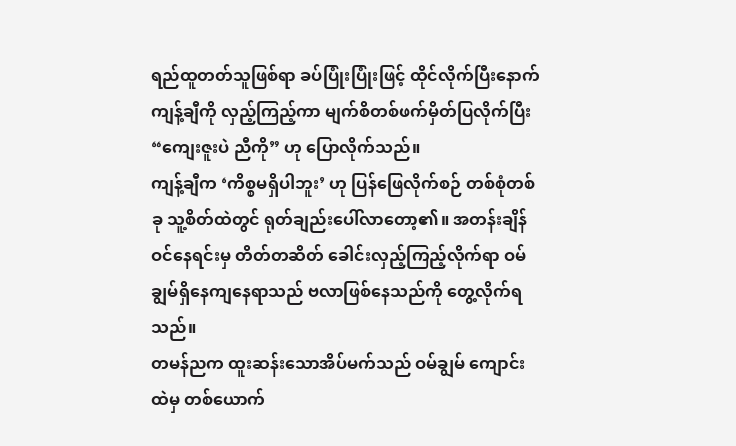ရည်ထူတတ်သူဖြစ်ရာ ခပ်ပြုံးပြုံးဖြင့် ထိုင်လိုက်ပြီးနောက် ကျန့်ချီကို လှည့်ကြည့်ကာ မျက်စိတစ်ဖက်မှိတ်ပြလိုက်ပြီး “ကျေးဇူးပဲ ညီကို” ဟု ပြောလိုက်သည်။
ကျန့်ချီက ‘ကိစ္စမရှိပါဘူး’ ဟု ပြန်ဖြေလိုက်စဉ် တစ်စုံတစ်ခု သူ့စိတ်ထဲတွင် ရုတ်ချည်းပေါ်လာတော့၏။ အတန်းချိန်ဝင်နေရင်းမှ တိတ်တဆိတ် ခေါင်းလှည့်ကြည့်လိုက်ရာ ဝမ်ချွမ်ရှိနေကျနေရာသည် ဗလာဖြစ်နေသည်ကို တွေ့လိုက်ရသည်။
တမန်ညက ထူးဆန်းသောအိပ်မက်သည် ဝမ်ချွမ် ကျောင်းထဲမှ တစ်ယောက်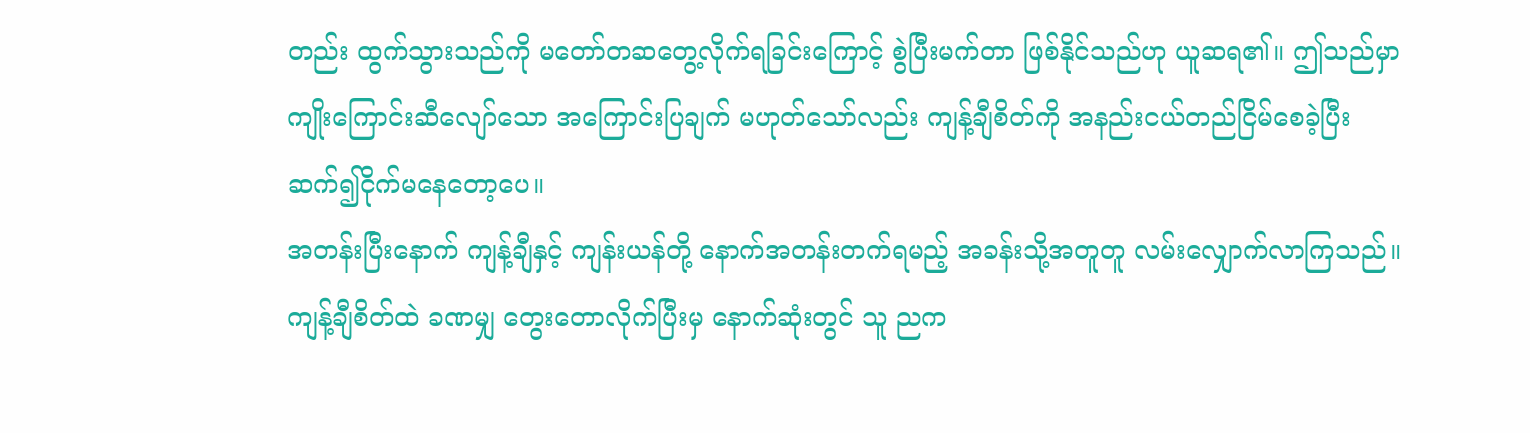တည်း ထွက်သွားသည်ကို မတော်တဆတွေ့လိုက်ရခြင်းကြောင့် စွဲပြီးမက်တာ ဖြစ်နိုင်သည်ဟု ယူဆရ၏။ ဤသည်မှာ ကျိုးကြောင်းဆီလျော်သော အကြောင်းပြချက် မဟုတ်သော်လည်း ကျန့်ချီစိတ်ကို အနည်းငယ်တည်ငြိမ်စေခဲ့ပြီး ဆက်၍ငိုက်မနေတော့ပေ။
အတန်းပြီးနောက် ကျန့်ချီနှင့် ကျန်းယန်တို့ နောက်အတန်းတက်ရမည့် အခန်းသို့အတူတူ လမ်းလျှောက်လာကြသည်။ ကျန့်ချီစိတ်ထဲ ခဏမျှ တွေးတောလိုက်ပြီးမှ နောက်ဆုံးတွင် သူ ညက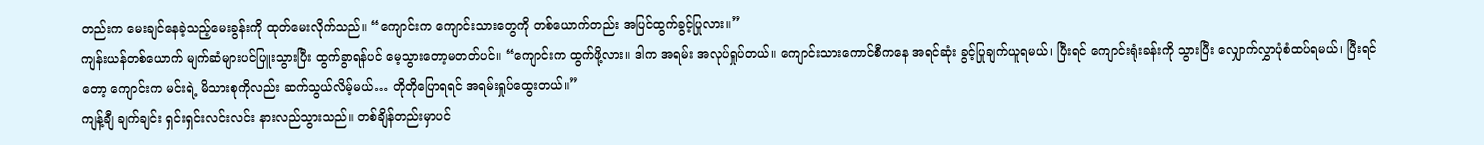တည်းက မေးချင်နေခဲ့သည့်မေးခွန်းကို ထုတ်မေးလိုက်သည်။ “ကျောင်းက ကျောင်းသားတွေကို တစ်ယောက်တည်း အပြင်ထွက်ခွင့်ပြုလား။”
ကျန်းယန်တစ်ယောက် မျက်ဆံများပင်ပြူးသွားပြီး ထွက်ခွာရန်ပင် မေ့သွားတော့မတတ်ပင်။ “ကျောင်းက ထွက်ဖို့လား။ ဒါက အရမ်း အလုပ်ရှုပ်တယ်။ ကျောင်းသားကောင်စီကနေ အရင်ဆုံး ခွင့်ပြုချက်ယူရမယ်၊ ပြီးရင် ကျောင်းရုံးခန်းကို သွားပြီး လျှောက်လွှာပုံစံထပ်ရမယ်၊ ပြီးရင်တော့ ကျောင်းက မင်းရဲ့ မိသားစုကိုလည်း ဆက်သွယ်လိမ့်မယ်… တိုတိုပြောရရင် အရမ်းရှုပ်ထွေးတယ်။”
ကျန့်ချီ ချက်ချင်း ရှင်းရှင်းလင်းလင်း နားလည်သွားသည်။ တစ်ချိန်တည်းမှာပင်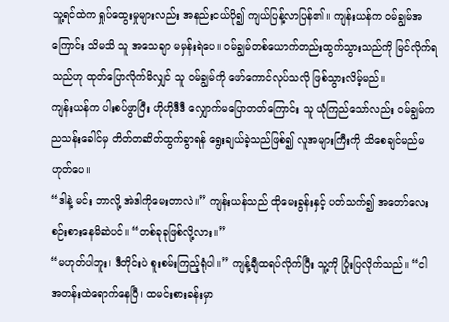သူ့ရင်ထဲက ရှုပ်ထွေးမှုများလည်း အနည်းငယ်ပို၍ ကျယ်ပြန့်လာပြန်၏။ ကျန်းယန်က ဝမ်ချွမ်အကြောင်း သိမသိ သူ အသေချာ မမှန်းရဲပေ။ ဝမ်ချွမ်တစ်ယောက်တည်းထွက်သွားသည်ကို မြင်လိုက်ရသည်ဟု ထုတ်ပြောလိုက်မိလျှင် သူ ဝမ်ချွမ်ကို ဖော်ကောင်လုပ်သလို ဖြစ်သွားလိမ့်မည်။
ကျန်းယန်က ပါးစပ်ဖွာပြီး ဟိုဟိုဒီဒီ လျှောက်မပြောတတ်ကြောင်း သူ ယုံကြည်သော်လည်း ဝမ်ချွမ်က ညသန်းခေါင်မှ တိတ်တဆိတ်ထွက်ခွာရန် ရွေးချယ်ခဲ့သည်ဖြစ်၍ လူအများကြီးကို သိစေချင်မည်မဟုတ်ပေ။
“ဒါနဲ့ မင်း ဘာလို့ အဲဒါကိုမေးတာလဲ။” ကျန်းယန်သည် ထိုမေးခွန်းနှင့် ပတ်သက်၍ အတော်လေး စဉ်းစားနေမိဆဲပင်။ “တစ်ခုခုဖြစ်လို့လား။”
“မဟုတ်ပါဘူး၊ ဒီတိုင်းပဲ စူးစမ်းကြည့်ရုံပါ။” ကျန့်ချီထရပ်လိုက်ပြီး သူ့ကို ပြုံးပြလိုက်သည်။ “ငါ အတန်းထဲရောက်နေပြီ၊ ထမင်းစားခန်းမှာ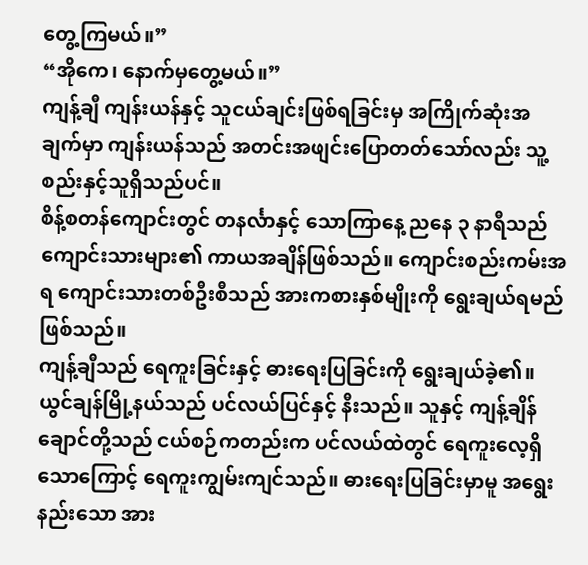တွေ့ကြမယ်။”
“အိုကေ၊ နောက်မှတွေ့မယ်။”
ကျန့်ချီ ကျန်းယန်နှင့် သူငယ်ချင်းဖြစ်ရခြင်းမှ အကြိုက်ဆုံးအချက်မှာ ကျန်းယန်သည် အတင်းအဖျင်းပြောတတ်သော်လည်း သူ့စည်းနှင့်သူရှိသည်ပင်။
စိန့်စတန်ကျောင်းတွင် တနင်္လာနှင့် သောကြာနေ့ ညနေ ၃ နာရီသည် ကျောင်းသားများ၏ ကာယအချိန်ဖြစ်သည်။ ကျောင်းစည်းကမ်းအရ ကျောင်းသားတစ်ဦးစီသည် အားကစားနှစ်မျိုးကို ရွေးချယ်ရမည်ဖြစ်သည်။
ကျန့်ချီသည် ရေကူးခြင်းနှင့် ဓားရေးပြခြင်းကို ရွေးချယ်ခဲ့၏။ ယွင်ချန်မြို့နယ်သည် ပင်လယ်ပြင်နှင့် နီးသည်။ သူနှင့် ကျန့်ချိန်ချောင်တို့သည် ငယ်စဉ်ကတည်းက ပင်လယ်ထဲတွင် ရေကူးလေ့ရှိသောကြောင့် ရေကူးကျွမ်းကျင်သည်။ ဓားရေးပြခြင်းမှာမူ အရွေးနည်းသော အား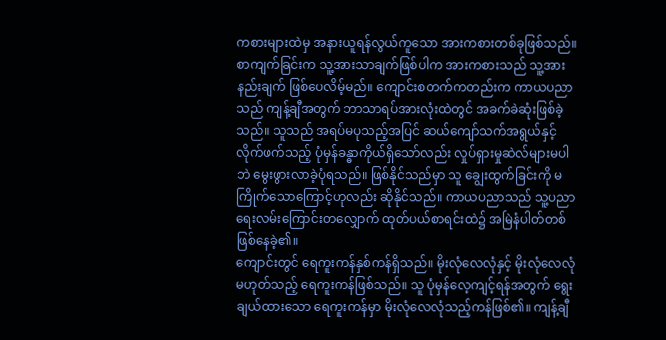ကစားများထဲမှ အနားယူရန်လွယ်ကူသော အားကစားတစ်ခုဖြစ်သည်။
စာကျက်ခြင်းက သူ့အားသာချက်ဖြစ်ပါက အားကစားသည် သူ့အားနည်းချက် ဖြစ်ပေလိမ့်မည်။ ကျောင်းစတက်ကတည်းက ကာယပညာသည် ကျန့်ချီအတွက် ဘာသာရပ်အားလုံးထဲတွင် အခက်ခဲဆုံးဖြစ်ခဲ့သည်။ သူသည် အရပ်မပုသည့်အပြင် ဆယ်ကျော်သက်အရွယ်နှင့်လိုက်ဖက်သည့် ပုံမှန်ခန္ဓာကိုယ်ရှိသော်လည်း လှုပ်ရှားမှုဆဲလ်များမပါဘဲ မွေးဖွားလာခဲ့ပုံရသည်။ ဖြစ်နိုင်သည်မှာ သူ ချွေးထွက်ခြင်းကို မကြိုက်သောကြောင့်ဟုလည်း ဆိုနိုင်သည်။ ကာယပညာသည် သူ့ပညာရေးလမ်းကြောင်းတလျှောက် ထုတ်ပယ်စာရင်းထဲ၌ အမြဲနံပါတ်တစ်ဖြစ်နေခဲ့၏။
ကျောင်းတွင် ရေကူးကန်နှစ်ကန်ရှိသည်။ မိုးလုံလေလုံနှင့် မိုးလုံလေလုံမဟုတ်သည့် ရေကူးကန်ဖြစ်သည်။ သူ ပုံမှန်လေ့ကျင့်ရန်အတွက် ရွေးချယ်ထားသော ရေကူးကန်မှာ မိုးလုံလေလုံသည့်ကန်ဖြစ်၏။ ကျန့်ချီ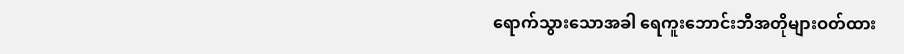ရောက်သွားသောအခါ ရေကူးဘောင်းဘီအတိုများဝတ်ထား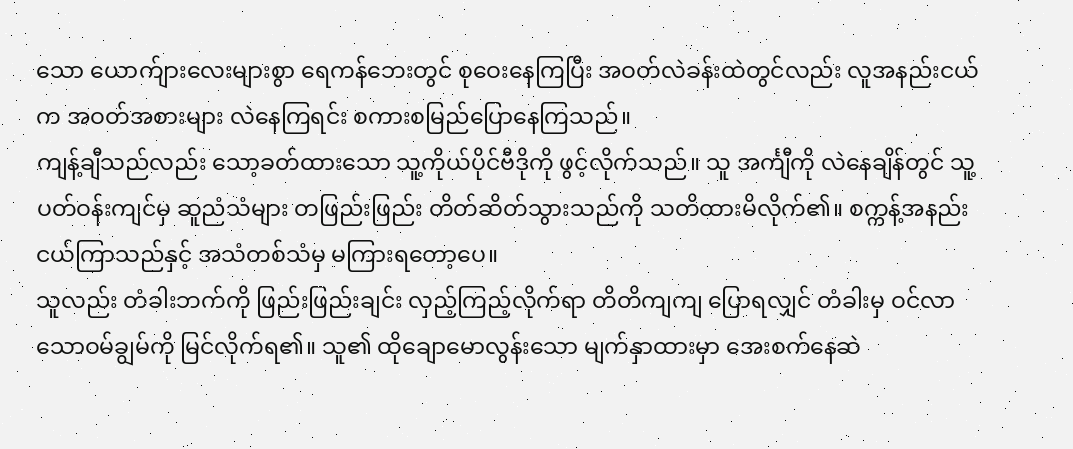သော ယောက်ျားလေးများစွာ ရေကန်ဘေးတွင် စုဝေးနေကြပြီး အဝတ်လဲခန်းထဲတွင်လည်း လူအနည်းငယ်က အဝတ်အစားများ လဲနေကြရင်း စကားစမြည်ပြောနေကြသည်။
ကျန့်ချီသည်လည်း သော့ခတ်ထားသော သူ့ကိုယ်ပိုင်ဗီဒိုကို ဖွင့်လိုက်သည်။ သူ အင်္ကျီကို လဲနေချိန်တွင် သူ့ပတ်ဝန်းကျင်မှ ဆူညံသံများ တဖြည်းဖြည်း တိတ်ဆိတ်သွားသည်ကို သတိထားမိလိုက်၏။ စက္ကန့်အနည်းငယ်ကြာသည်နှင့် အသံတစ်သံမှ မကြားရတော့ပေ။
သူလည်း တံခါးဘက်ကို ဖြည်းဖြည်းချင်း လှည့်ကြည့်လိုက်ရာ တိတိကျကျ ပြောရလျှင် တံခါးမှ ဝင်လာသောဝမ်ချွမ်ကို မြင်လိုက်ရ၏။ သူ၏ ထိုချောမောလွန်းသော မျက်နှာထားမှာ အေးစက်နေဆဲ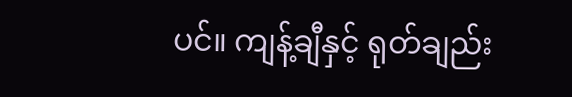ပင်။ ကျန့်ချီနှင့် ရုတ်ချည်း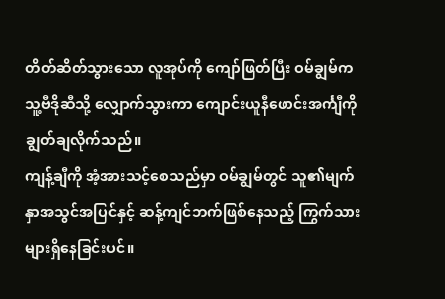တိတ်ဆိတ်သွားသော လူအုပ်ကို ကျော်ဖြတ်ပြီး ဝမ်ချွမ်က သူ့ဗီဒိုဆီသို့ လျှောက်သွားကာ ကျောင်းယူနီဖောင်းအင်္ကျီကို ချွတ်ချလိုက်သည်။
ကျန့်ချီကို အံ့အားသင့်စေသည်မှာ ဝမ်ချွမ်တွင် သူ၏မျက်နှာအသွင်အပြင်နှင့် ဆန့်ကျင်ဘက်ဖြစ်နေသည့် ကြွက်သားများရှိနေခြင်းပင်။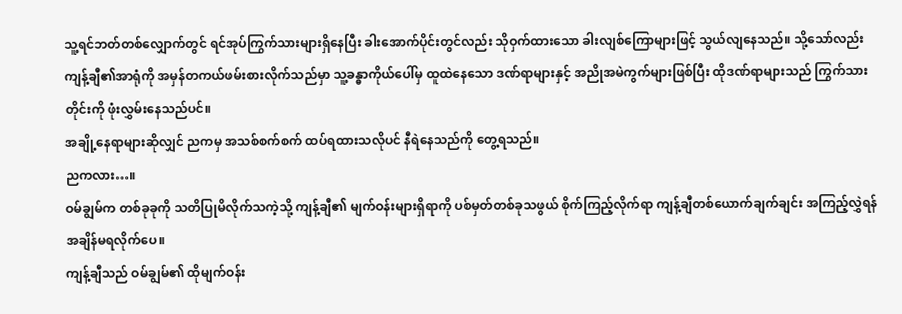သူ့ရင်ဘတ်တစ်လျှောက်တွင် ရင်အုပ်ကြွက်သားများရှိနေပြီး ခါးအောက်ပိုင်းတွင်လည်း သိုဝှက်ထားသော ခါးလျစ်ကြောများဖြင့် သွယ်လျနေသည်။ သို့သော်လည်း ကျန့်ချီ၏အာရုံကို အမှန်တကယ်ဖမ်းစားလိုက်သည်မှာ သူ့ခန္ဓာကိုယ်ပေါ်မှ ထူထဲနေသော ဒဏ်ရာများနှင့် အညိုအမဲကွက်များဖြစ်ပြီး ထိုဒဏ်ရာများသည် ကြွက်သားတိုင်းကို ဖုံးလွှမ်းနေသည်ပင်။
အချို့နေရာများဆိုလျှင် ညကမှ အသစ်စက်စက် ထပ်ရထားသလိုပင် နီရဲနေသည်ကို တွေ့ရသည်။
ညကလား…။
ဝမ်ချွမ်က တစ်ခုခုကို သတိပြုမိလိုက်သကဲ့သို့ ကျန့်ချီ၏ မျက်ဝန်းများရှိရာကို ပစ်မှတ်တစ်ခုသဖွယ် စိုက်ကြည့်လိုက်ရာ ကျန့်ချီတစ်ယောက်ချက်ချင်း အကြည့်လွှဲရန် အချိန်မရလိုက်ပေ။
ကျန့်ချီသည် ဝမ်ချွမ်၏ ထိုမျက်ဝန်း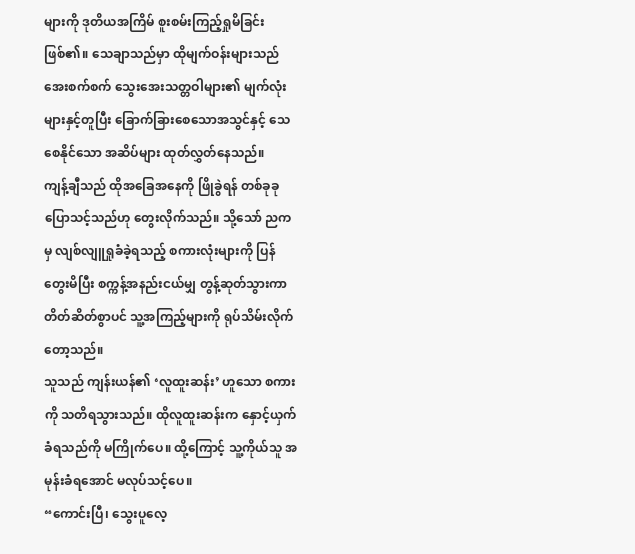များကို ဒုတိယအကြိမ် စူးစမ်းကြည့်ရှုမိခြင်းဖြစ်၏။ သေချာသည်မှာ ထိုမျက်ဝန်းများသည် အေးစက်စက် သွေးအေးသတ္တဝါများ၏ မျက်လုံးများနှင့်တူပြီး ခြောက်ခြားစေသောအသွင်နှင့် သေစေနိုင်သော အဆိပ်များ ထုတ်လွှတ်နေသည်။
ကျန့်ချီသည် ထိုအခြေအနေကို ဖြိုခွဲရန် တစ်ခုခုပြောသင့်သည်ဟု တွေးလိုက်သည်။ သို့သော် ညကမှ လျစ်လျူရှုခံခဲ့ရသည့် စကားလုံးများကို ပြန်တွေးမိပြီး စက္ကန့်အနည်းငယ်မျှ တွန့်ဆုတ်သွားကာ တိတ်ဆိတ်စွာပင် သူ့အကြည့်များကို ရုပ်သိမ်းလိုက်တော့သည်။
သူသည် ကျန်းယန်၏ ‘လူထူးဆန်း’ ဟူသော စကားကို သတိရသွားသည်။ ထိုလူထူးဆန်းက နှောင့်ယှက်ခံရသည်ကို မကြိုက်ပေ။ ထို့ကြောင့် သူ့ကိုယ်သူ အမုန်းခံရအောင် မလုပ်သင့်ပေ။
“ကောင်းပြီ၊ သွေးပူလေ့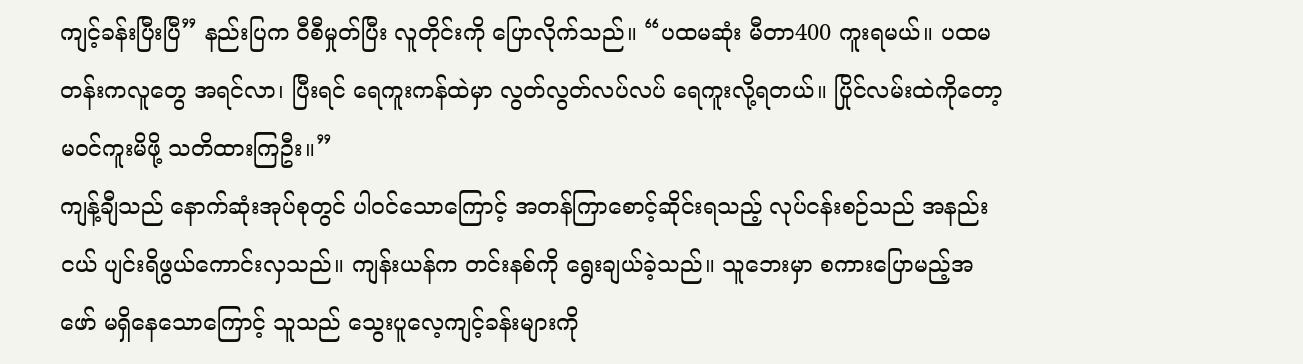ကျင့်ခန်းပြီးပြီ” နည်းပြက ဝီစီမှုတ်ပြီး လူတိုင်းကို ပြောလိုက်သည်။ “ပထမဆုံး မီတာ400 ကူးရမယ်။ ပထမတန်းကလူတွေ အရင်လာ၊ ပြီးရင် ရေကူးကန်ထဲမှာ လွတ်လွတ်လပ်လပ် ရေကူးလို့ရတယ်။ ပြိုင်လမ်းထဲကိုတော့ မဝင်ကူးမိဖို့ သတိထားကြဦး။”
ကျန့်ချီသည် နောက်ဆုံးအုပ်စုတွင် ပါဝင်သောကြောင့် အတန်ကြာစောင့်ဆိုင်းရသည့် လုပ်ငန်းစဉ်သည် အနည်းငယ် ပျင်းရိဖွယ်ကောင်းလှသည်။ ကျန်းယန်က တင်းနစ်ကို ရွေးချယ်ခဲ့သည်။ သူဘေးမှာ စကားပြောမည့်အဖော် မရှိနေသောကြောင့် သူသည် သွေးပူလေ့ကျင့်ခန်းများကို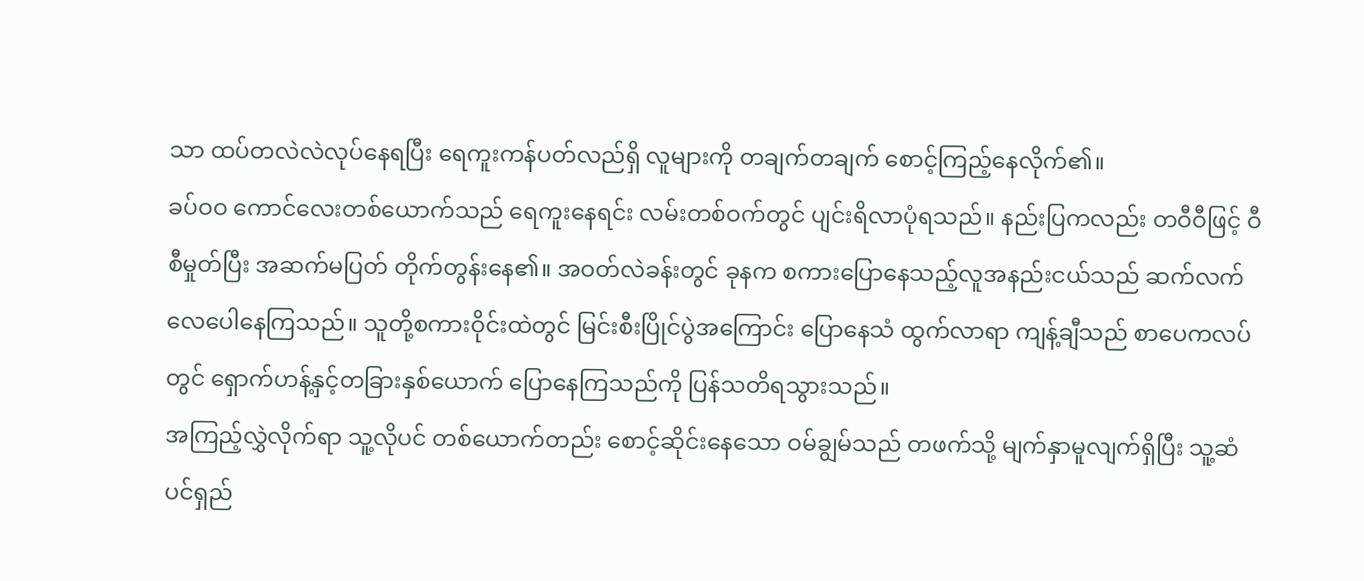သာ ထပ်တလဲလဲလုပ်နေရပြီး ရေကူးကန်ပတ်လည်ရှိ လူများကို တချက်တချက် စောင့်ကြည့်နေလိုက်၏။
ခပ်ဝဝ ကောင်လေးတစ်ယောက်သည် ရေကူးနေရင်း လမ်းတစ်ဝက်တွင် ပျင်းရိလာပုံရသည်။ နည်းပြကလည်း တဝီဝီဖြင့် ဝီစီမှုတ်ပြီး အဆက်မပြတ် တိုက်တွန်းနေ၏။ အဝတ်လဲခန်းတွင် ခုနက စကားပြောနေသည့်လူအနည်းငယ်သည် ဆက်လက်လေပေါနေကြသည်။ သူတို့စကားဝိုင်းထဲတွင် မြင်းစီးပြိုင်ပွဲအကြောင်း ပြောနေသံ ထွက်လာရာ ကျန့်ချီသည် စာပေကလပ်တွင် ရှောက်ဟန့်နှင့်တခြားနှစ်ယောက် ပြောနေကြသည်ကို ပြန်သတိရသွားသည်။
အကြည့်လွှဲလိုက်ရာ သူ့လိုပင် တစ်ယောက်တည်း စောင့်ဆိုင်းနေသော ဝမ်ချွမ်သည် တဖက်သို့ မျက်နှာမူလျက်ရှိပြီး သူ့ဆံပင်ရှည်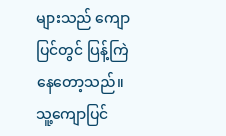များသည် ကျောပြင်တွင် ပြန့်ကြဲနေတော့သည်။ သူ့ကျောပြင်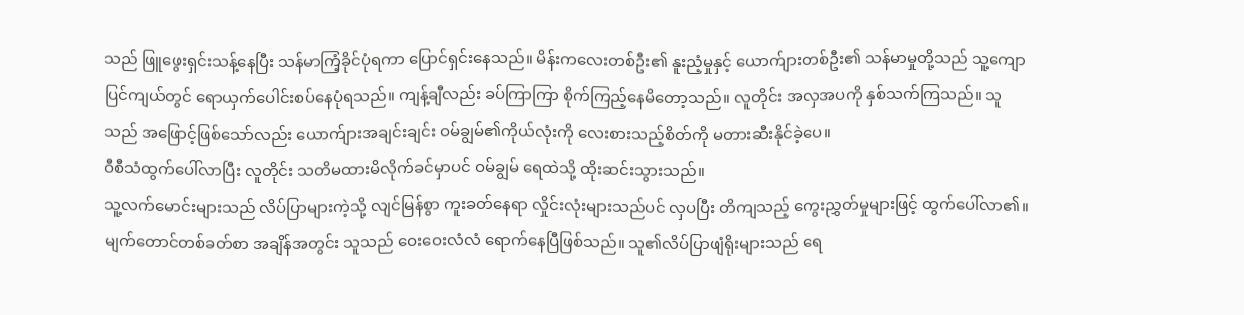သည် ဖြူဖွေးရှင်းသန့်နေပြီး သန်မာကြံ့ခိုင်ပုံရကာ ပြောင်ရှင်းနေသည်။ မိန်းကလေးတစ်ဦး၏ နူးညံ့မှုနှင့် ယောက်ျားတစ်ဦး၏ သန်မာမှုတို့သည် သူ့ကျောပြင်ကျယ်တွင် ရောယှက်ပေါင်းစပ်နေပုံရသည်။ ကျန့်ချီလည်း ခပ်ကြာကြာ စိုက်ကြည့်နေမိတော့သည်။ လူတိုင်း အလှအပကို နှစ်သက်ကြသည်။ သူသည် အဖြောင့်ဖြစ်သော်လည်း ယောက်ျားအချင်းချင်း ဝမ်ချွမ်၏ကိုယ်လုံးကို လေးစားသည့်စိတ်ကို မတားဆီးနိုင်ခဲ့ပေ။
ဝီစီသံထွက်ပေါ်လာပြီး လူတိုင်း သတိမထားမိလိုက်ခင်မှာပင် ဝမ်ချွမ် ရေထဲသို့ ထိုးဆင်းသွားသည်။
သူ့လက်မောင်းများသည် လိပ်ပြာများကဲ့သို့ လျင်မြန်စွာ ကူးခတ်နေရာ လှိုင်းလုံးများသည်ပင် လှပပြီး တိကျသည့် ကွေးညွှတ်မှုများဖြင့် ထွက်ပေါ်လာ၏။ မျက်တောင်တစ်ခတ်စာ အချိန်အတွင်း သူသည် ဝေးဝေးလံလံ ရောက်နေပြီဖြစ်သည်။ သူ၏လိပ်ပြာဖျံရိုးများသည် ရေ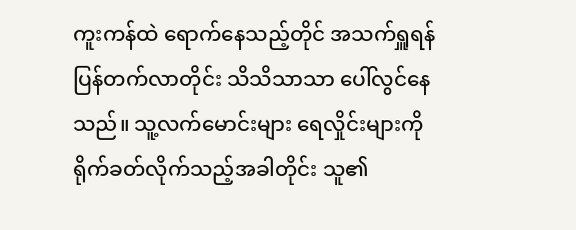ကူးကန်ထဲ ရောက်နေသည့်တိုင် အသက်ရှူရန်ပြန်တက်လာတိုင်း သိသိသာသာ ပေါ်လွင်နေသည်။ သူ့လက်မောင်းများ ရေလှိုင်းများကို ရိုက်ခတ်လိုက်သည့်အခါတိုင်း သူ၏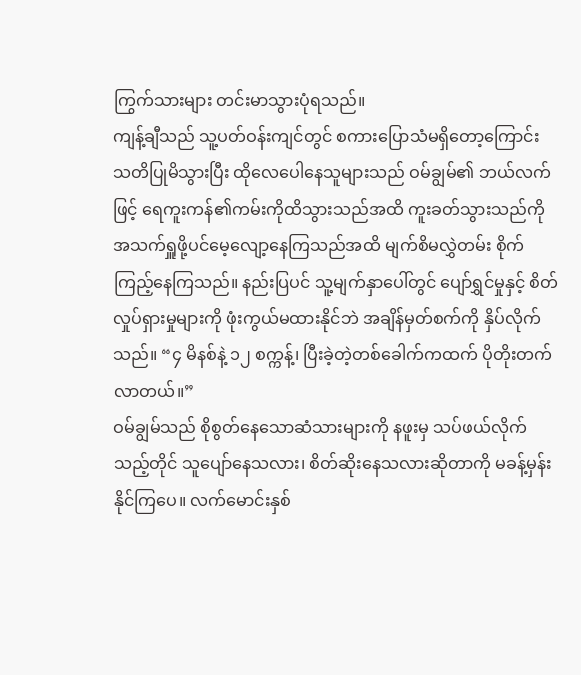ကြွက်သားများ တင်းမာသွားပုံရသည်။
ကျန့်ချီသည် သူ့ပတ်ဝန်းကျင်တွင် စကားပြောသံမရှိတော့ကြောင်း သတိပြုမိသွားပြီး ထိုလေပေါနေသူများသည် ဝမ်ချွမ်၏ ဘယ်လက်ဖြင့် ရေကူးကန်၏ကမ်းကိုထိသွားသည်အထိ ကူးခတ်သွားသည်ကို အသက်ရှူဖို့ပင်မေ့လျော့နေကြသည်အထိ မျက်စိမလွှဲတမ်း စိုက်ကြည့်နေကြသည်။ နည်းပြပင် သူ့မျက်နှာပေါ်တွင် ပျော်ရွှင်မှုနှင့် စိတ်လှုပ်ရှားမှုများကို ဖုံးကွယ်မထားနိုင်ဘဲ အချိန်မှတ်စက်ကို နှိပ်လိုက်သည်။ “၄ မိနစ်နဲ့ ၁၂ စက္ကန့်၊ ပြီးခဲ့တဲ့တစ်ခေါက်ကထက် ပိုတိုးတက်လာတယ်။”
ဝမ်ချွမ်သည် စိုစွတ်နေသောဆံသားများကို နဖူးမှ သပ်ဖယ်လိုက်သည့်တိုင် သူပျော်နေသလား၊ စိတ်ဆိုးနေသလားဆိုတာကို မခန့်မှန်းနိုင်ကြပေ။ လက်မောင်းနှစ်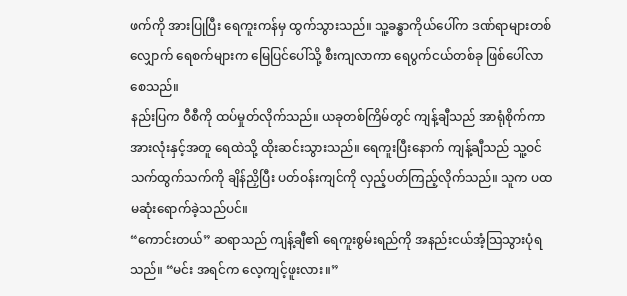ဖက်ကို အားပြုပြီး ရေကူးကန်မှ ထွက်သွားသည်။ သူ့ခန္ဓာကိုယ်ပေါ်က ဒဏ်ရာများတစ်လျှောက် ရေစက်များက မြေပြင်ပေါ်သို့ စီးကျလာကာ ရေပွက်ငယ်တစ်ခု ဖြစ်ပေါ်လာစေသည်။
နည်းပြက ဝီစီကို ထပ်မှုတ်လိုက်သည်။ ယခုတစ်ကြိမ်တွင် ကျန့်ချီသည် အာရုံစိုက်ကာ အားလုံးနှင့်အတူ ရေထဲသို့ ထိုးဆင်းသွားသည်။ ရေကူးပြီးနောက် ကျန့်ချီသည် သူ့ဝင်သက်ထွက်သက်ကို ချိန်ညှိပြီး ပတ်ဝန်းကျင်ကို လှည့်ပတ်ကြည့်လိုက်သည်။ သူက ပထမဆုံးရောက်ခဲ့သည်ပင်။
“ကောင်းတယ်” ဆရာသည် ကျန့်ချီ၏ ရေကူးစွမ်းရည်ကို အနည်းငယ်အံ့သြသွားပုံရသည်။ “မင်း အရင်က လေ့ကျင့်ဖူးလား။”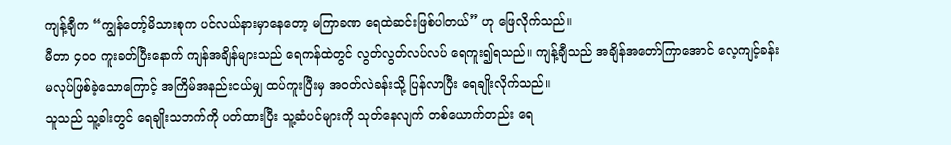ကျန့်ချီက “ကျွန်တော့်မိသားစုက ပင်လယ်နားမှာနေတော့ မကြာခဏ ရေထဲဆင်းဖြစ်ပါတယ်” ဟု ဖြေလိုက်သည်။
မီတာ ၄၀၀ ကူးခတ်ပြီးနောက် ကျန်အချိန်များသည် ရေကန်ထဲတွင် လွတ်လွတ်လပ်လပ် ရေကူး၍ရသည်။ ကျန့်ချီသည် အချိန်အတော်ကြာအောင် လေ့ကျင့်ခန်းမလုပ်ဖြစ်ခဲ့သောကြောင့် အကြိမ်အနည်းငယ်မျှ ထပ်ကူးပြီးမှ အဝတ်လဲခန်းသို့ ပြန်လာပြီး ရေချိုးလိုက်သည်။
သူသည် သူ့ခါးတွင် ရေချိုးသဘက်ကို ပတ်ထားပြီး သူ့ဆံပင်များကို သုတ်နေလျက် တစ်ယောက်တည်း ရေ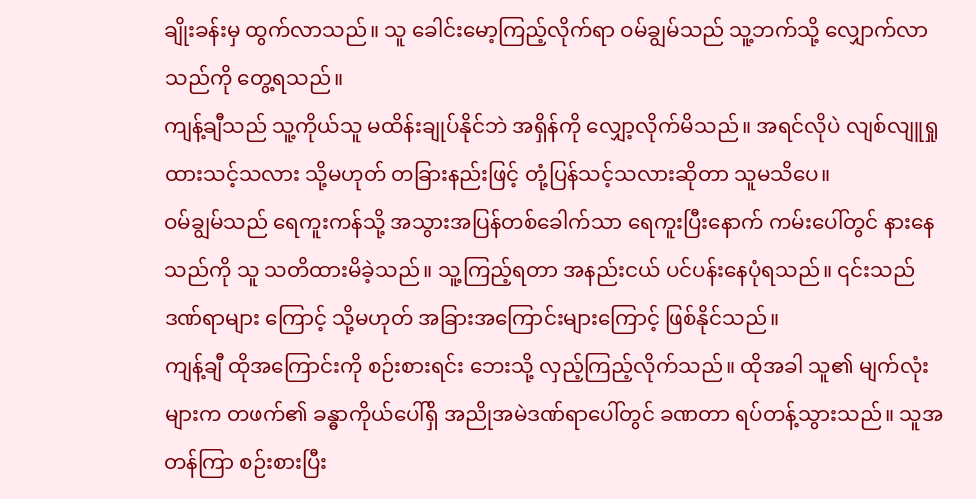ချိုးခန်းမှ ထွက်လာသည်။ သူ ခေါင်းမော့ကြည့်လိုက်ရာ ဝမ်ချွမ်သည် သူ့ဘက်သို့ လျှောက်လာသည်ကို တွေ့ရသည်။
ကျန့်ချီသည် သူ့ကိုယ်သူ မထိန်းချုပ်နိုင်ဘဲ အရှိန်ကို လျှော့လိုက်မိသည်။ အရင်လိုပဲ လျစ်လျူရှုထားသင့်သလား သို့မဟုတ် တခြားနည်းဖြင့် တုံ့ပြန်သင့်သလားဆိုတာ သူမသိပေ။
ဝမ်ချွမ်သည် ရေကူးကန်သို့ အသွားအပြန်တစ်ခေါက်သာ ရေကူးပြီးနောက် ကမ်းပေါ်တွင် နားနေသည်ကို သူ သတိထားမိခဲ့သည်။ သူ့ကြည့်ရတာ အနည်းငယ် ပင်ပန်းနေပုံရသည်။ ၎င်းသည် ဒဏ်ရာများ ကြောင့် သို့မဟုတ် အခြားအကြောင်းများကြောင့် ဖြစ်နိုင်သည်။
ကျန့်ချီ ထိုအကြောင်းကို စဉ်းစားရင်း ဘေးသို့ လှည့်ကြည့်လိုက်သည်။ ထိုအခါ သူ၏ မျက်လုံးများက တဖက်၏ ခန္ဓာကိုယ်ပေါ်ရှိ အညိုအမဲဒဏ်ရာပေါ်တွင် ခဏတာ ရပ်တန့်သွားသည်။ သူအတန်ကြာ စဉ်းစားပြီး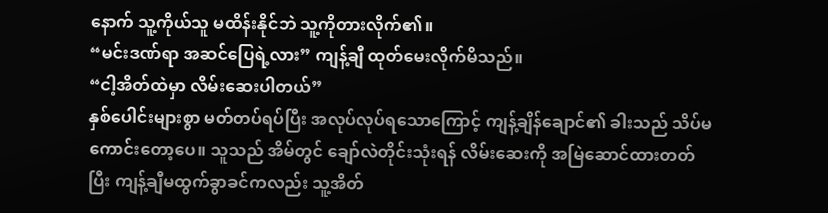နောက် သူ့ကိုယ်သူ မထိန်းနိုင်ဘဲ သူ့ကိုတားလိုက်၏။
“မင်းဒဏ်ရာ အဆင်ပြေရဲ့လား” ကျန့်ချီ ထုတ်မေးလိုက်မိသည်။
“ငါ့အိတ်ထဲမှာ လိမ်းဆေးပါတယ်”
နှစ်ပေါင်းများစွာ မတ်တပ်ရပ်ပြီး အလုပ်လုပ်ရသောကြောင့် ကျန့်ချိန်ချောင်၏ ခါးသည် သိပ်မကောင်းတော့ပေ။ သူသည် အိမ်တွင် ချော်လဲတိုင်းသုံးရန် လိမ်းဆေးကို အမြဲဆောင်ထားတတ်ပြီး ကျန့်ချီမထွက်ခွာခင်ကလည်း သူ့အိတ်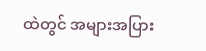ထဲတွင် အများအပြား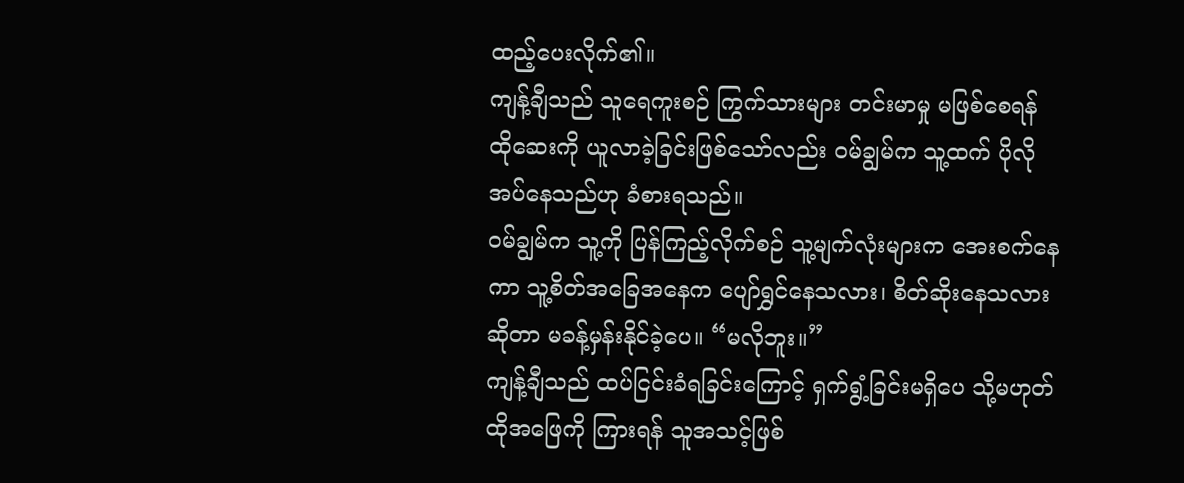ထည့်ပေးလိုက်၏။
ကျန့်ချီသည် သူရေကူးစဉ် ကြွက်သားများ တင်းမာမှု မဖြစ်စေရန် ထိုဆေးကို ယူလာခဲ့ခြင်းဖြစ်သော်လည်း ဝမ်ချွမ်က သူ့ထက် ပိုလိုအပ်နေသည်ဟု ခံစားရသည်။
ဝမ်ချွမ်က သူ့ကို ပြန်ကြည့်လိုက်စဉ် သူ့မျက်လုံးများက အေးစက်နေကာ သူ့စိတ်အခြေအနေက ပျော်ရွှင်နေသလား၊ စိတ်ဆိုးနေသလားဆိုတာ မခန့်မှန်းနိုင်ခဲ့ပေ။ “မလိုဘူး။”
ကျန့်ချီသည် ထပ်ငြင်းခံရခြင်းကြောင့် ရှက်ရွံ့ခြင်းမရှိပေ သို့မဟုတ် ထိုအဖြေကို ကြားရန် သူအသင့်ဖြစ်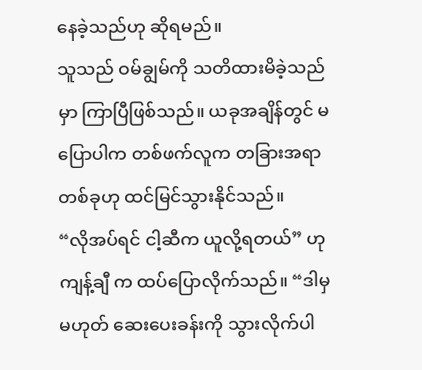နေခဲ့သည်ဟု ဆိုရမည်။
သူသည် ဝမ်ချွမ်ကို သတိထားမိခဲ့သည်မှာ ကြာပြီဖြစ်သည်။ ယခုအချိန်တွင် မပြောပါက တစ်ဖက်လူက တခြားအရာတစ်ခုဟု ထင်မြင်သွားနိုင်သည်။
“လိုအပ်ရင် ငါ့ဆီက ယူလို့ရတယ်” ဟုကျန့်ချီ က ထပ်ပြောလိုက်သည်။ “ဒါမှမဟုတ် ဆေးပေးခန်းကို သွားလိုက်ပါ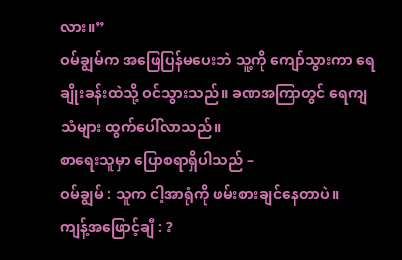လား။”
ဝမ်ချွမ်က အဖြေပြန်မပေးဘဲ သူ့ကို ကျော်သွားကာ ရေချိုးခန်းထဲသို့ ဝင်သွားသည်။ ခဏအကြာတွင် ရေကျသံများ ထွက်ပေါ်လာသည်။
စာရေးသူမှာ ပြောစရာရှိပါသည် –
ဝမ်ချွမ် : သူက ငါ့အာရုံကို ဖမ်းစားချင်နေတာပဲ။
ကျန့်အဖြောင့်ချီ : ?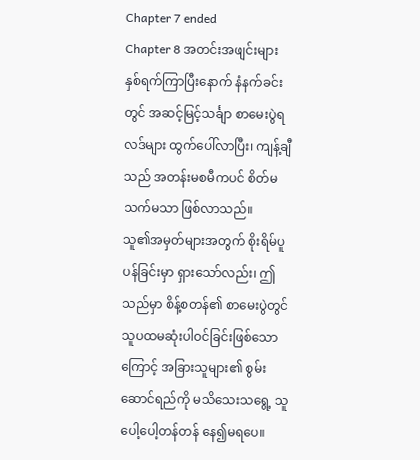Chapter 7 ended
Chapter 8 အတင်းအဖျင်းများ
နှစ်ရက်ကြာပြီးနောက် နံနက်ခင်းတွင် အဆင့်မြင့်သင်္ချာ စာမေးပွဲရလဒ်များ ထွက်ပေါ်လာပြီး၊ ကျန့်ချီ သည် အတန်းမစမီကပင် စိတ်မသက်မသာ ဖြစ်လာသည်။
သူ၏အမှတ်များအတွက် စိုးရိမ်ပူပန်ခြင်းမှာ ရှားသော်လည်း၊ ဤသည်မှာ စိန့်စတန်၏ စာမေးပွဲတွင် သူပထမဆုံးပါဝင်ခြင်းဖြစ်သောကြောင့် အခြားသူများ၏ စွမ်းဆောင်ရည်ကို မသိသေးသရွေ့ သူပေါ့ပေါ့တန်တန် နေ၍မရပေ။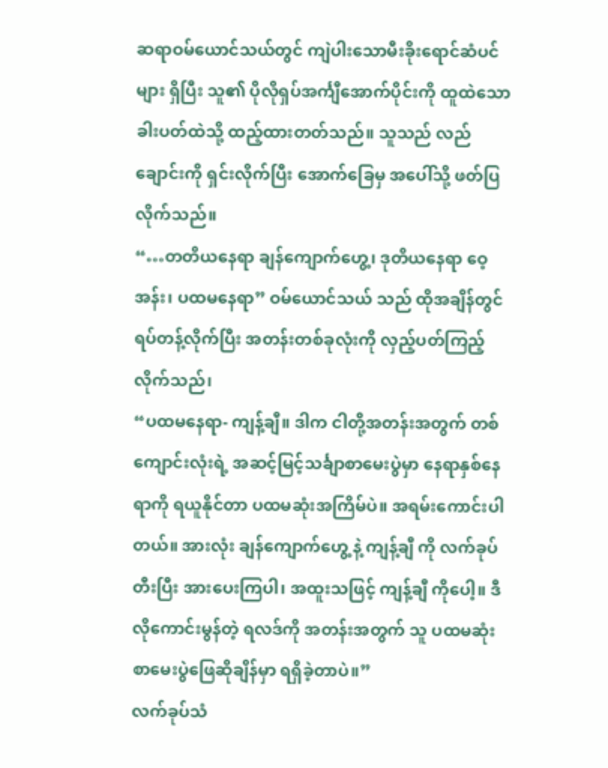ဆရာဝမ်ယောင်သယ်တွင် ကျဲပါးသောမီးခိုးရောင်ဆံပင်များ ရှိပြီး သူ၏ ပိုလိုရှပ်အင်္ကျီအောက်ပိုင်းကို ထူထဲသော ခါးပတ်ထဲသို့ ထည့်ထားတတ်သည်။ သူသည် လည်ချောင်းကို ရှင်းလိုက်ပြီး အောက်ခြေမှ အပေါ်သို့ ဖတ်ပြလိုက်သည်။
“…တတိယနေရာ ချန်ကျောက်ဟွေ့၊ ဒုတိယနေရာ ဝေ့အန်း၊ ပထမနေရာ” ဝမ်ယောင်သယ် သည် ထိုအချိန်တွင် ရပ်တန့်လိုက်ပြီး အတန်းတစ်ခုလုံးကို လှည့်ပတ်ကြည့်လိုက်သည်၊
“ပထမနေရာ- ကျန့်ချီ။ ဒါက ငါတို့အတန်းအတွက် တစ်ကျောင်းလုံးရဲ့ အဆင့်မြင့်သင်္ချာစာမေးပွဲမှာ နေရာနှစ်နေရာကို ရယူနိုင်တာ ပထမဆုံးအကြိမ်ပဲ။ အရမ်းကောင်းပါတယ်။ အားလုံး ချန်ကျောက်ဟွေ့ နဲ့ ကျန့်ချီ ကို လက်ခုပ်တီးပြီး အားပေးကြပါ၊ အထူးသဖြင့် ကျန့်ချီ ကိုပေါ့။ ဒီလိုကောင်းမွန်တဲ့ ရလဒ်ကို အတန်းအတွက် သူ ပထမဆုံး စာမေးပွဲဖြေဆိုချိန်မှာ ရရှိခဲ့တာပဲ။”
လက်ခုပ်သံ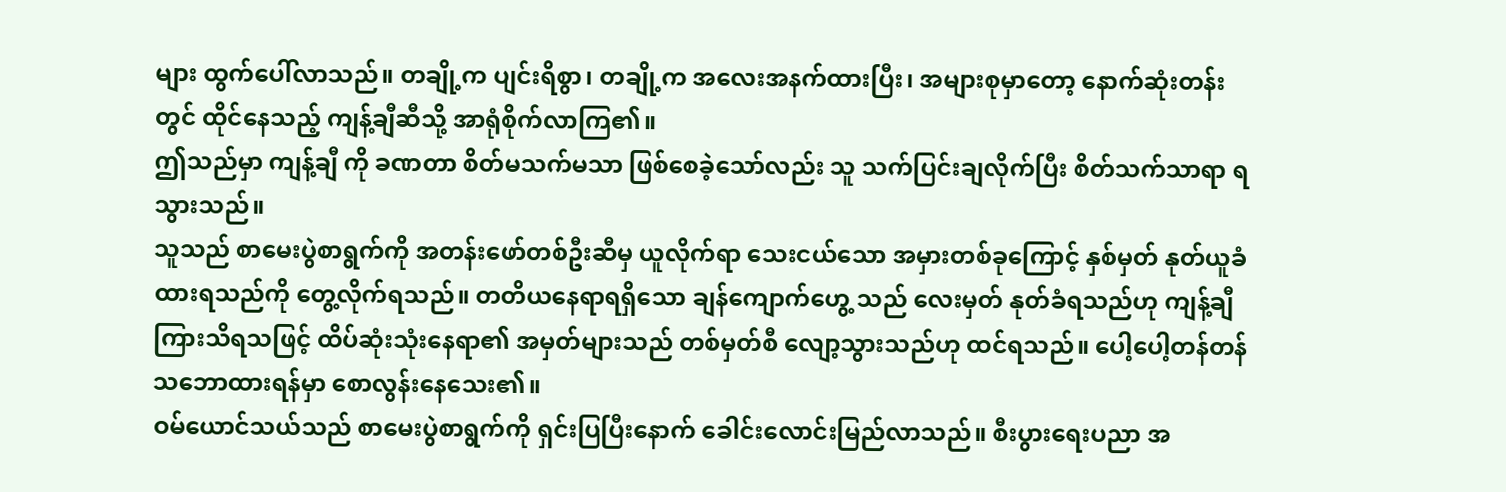များ ထွက်ပေါ်လာသည်။ တချို့က ပျင်းရိစွာ၊ တချို့က အလေးအနက်ထားပြီး၊ အများစုမှာတော့ နောက်ဆုံးတန်းတွင် ထိုင်နေသည့် ကျန့်ချီဆီသို့ အာရုံစိုက်လာကြ၏။
ဤသည်မှာ ကျန့်ချီ ကို ခဏတာ စိတ်မသက်မသာ ဖြစ်စေခဲ့သော်လည်း သူ သက်ပြင်းချလိုက်ပြီး စိတ်သက်သာရာ ရသွားသည်။
သူသည် စာမေးပွဲစာရွက်ကို အတန်းဖော်တစ်ဦးဆီမှ ယူလိုက်ရာ သေးငယ်သော အမှားတစ်ခုကြောင့် နှစ်မှတ် နုတ်ယူခံထားရသည်ကို တွေ့လိုက်ရသည်။ တတိယနေရာရရှိသော ချန်ကျောက်ဟွေ့ သည် လေးမှတ် နုတ်ခံရသည်ဟု ကျန့်ချီ ကြားသိရသဖြင့် ထိပ်ဆုံးသုံးနေရာ၏ အမှတ်များသည် တစ်မှတ်စီ လျော့သွားသည်ဟု ထင်ရသည်။ ပေါ့ပေါ့တန်တန် သဘောထားရန်မှာ စောလွန်းနေသေး၏။
ဝမ်ယောင်သယ်သည် စာမေးပွဲစာရွက်ကို ရှင်းပြပြီးနောက် ခေါင်းလောင်းမြည်လာသည်။ စီးပွားရေးပညာ အ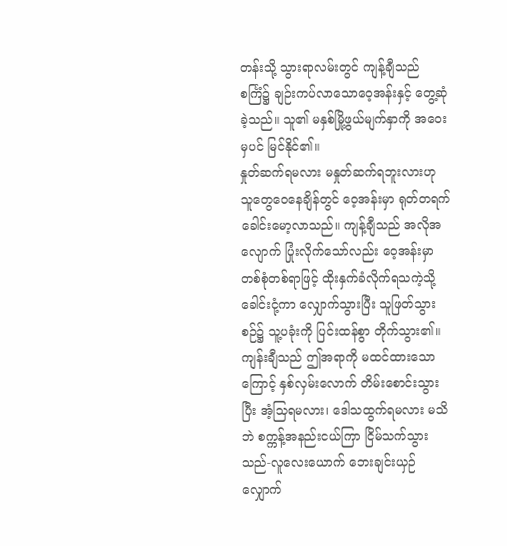တန်းသို့ သွားရာလမ်းတွင် ကျန့်ချီသည် စင်္ကြံ၌ ချဉ်းကပ်လာသောဝေ့အန်းနှင့် တွေ့ဆုံခဲ့သည်။ သူ၏ မနှစ်မြို့ဖွယ်မျက်နှာကို အဝေးမှပင် မြင်နိုင်၏။
နှုတ်ဆက်ရမလား မနှုတ်ဆက်ရဘူးလားဟု သူတွေဝေနေချိန်တွင် ဝေ့အန်းမှာ ရုတ်တရက် ခေါင်းမော့လာသည်။ ကျန့်ချီသည် အလိုအလျောက် ပြုံးလိုက်သော်လည်း ဝေ့အန်းမှာ တစ်စုံတစ်ရာဖြင့် ထိုးနှက်ခံလိုက်ရသကဲ့သို့ ခေါင်းငုံ့ကာ လျှောက်သွားပြီး သူဖြတ်သွားစဉ်၌ သူ့ပခုံးကို ပြင်းထန်စွာ တိုက်သွား၏။
ကျန်းချီသည် ဤအရာကို မထင်ထားသောကြောင့် နှစ်လှမ်းလောက် တိမ်းစောင်းသွားပြီး အံ့သြရမလား၊ ဒေါသထွက်ရမလား မသိဘဲ စက္ကန့်အနည်းငယ်ကြာ ငြိမ်သက်သွားသည်-လူလေးယောက် ဘေးချင်းယှဉ်လျှောက်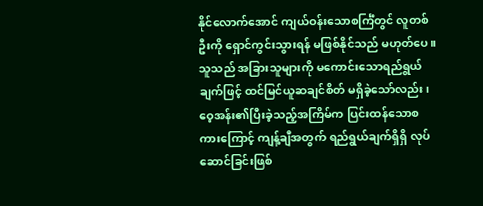နိုင်လောက်အောင် ကျယ်ဝန်းသောစင်္ကြံတွင် လူတစ်ဦးကို ရှောင်ကွင်းသွားရန် မဖြစ်နိုင်သည် မဟုတ်ပေ။
သူသည် အခြားသူများကို မကောင်းသောရည်ရွယ်ချက်ဖြင့် ထင်မြင်ယူဆချင်စိတ် မရှိခဲ့သော်လည်း၊ ဝေ့အန်း၏ပြီးခဲ့သည့်အကြိမ်က ပြင်းထန်သောစကားကြောင့် ကျန့်ချီအတွက် ရည်ရွယ်ချက်ရှိရှိ လုပ်ဆောင်ခြင်းဖြစ်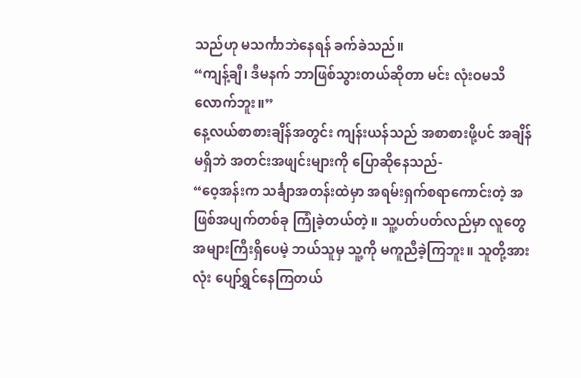သည်ဟု မသင်္ကာဘဲနေရန် ခက်ခဲသည်။
“ကျန့်ချီ၊ ဒီမနက် ဘာဖြစ်သွားတယ်ဆိုတာ မင်း လုံးဝမသိလောက်ဘူး။”
နေ့လယ်စာစားချိန်အတွင်း ကျန်းယန်သည် အစာစားဖို့ပင် အချိန်မရှိဘဲ အတင်းအဖျင်းများကို ပြောဆိုနေသည်-
“ဝေ့အန်းက သင်္ချာအတန်းထဲမှာ အရမ်းရှက်စရာကောင်းတဲ့ အဖြစ်အပျက်တစ်ခု ကြုံခဲ့တယ်တဲ့။ သူ့ပတ်ပတ်လည်မှာ လူတွေအများကြီးရှိပေမဲ့ ဘယ်သူမှ သူ့ကို မကူညီခဲ့ကြဘူး။ သူတို့အားလုံး ပျော်ရွှင်နေကြတယ်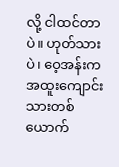လို့ ငါထင်တာပဲ။ ဟုတ်သားပဲ၊ ဝေ့အန်းက အထူးကျောင်းသားတစ်ယောက်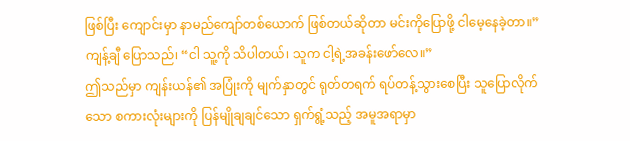ဖြစ်ပြီး ကျောင်းမှာ နာမည်ကျော်တစ်ယောက် ဖြစ်တယ်ဆိုတာ မင်းကိုပြောဖို့ ငါမေ့နေခဲ့တာ။”
ကျန့်ချီ ပြောသည်၊ “ငါ သူ့ကို သိပါတယ်၊ သူက ငါ့ရဲ့အခန်းဖော်လေ။”
ဤသည်မှာ ကျန်းယန်၏ အပြုံးကို မျက်နှာတွင် ရုတ်တရက် ရပ်တန့်သွားစေပြီး သူပြောလိုက်သော စကားလုံးများကို ပြန်မျိုချချင်သော ရှက်ရွံ့သည့် အမူအရာမှာ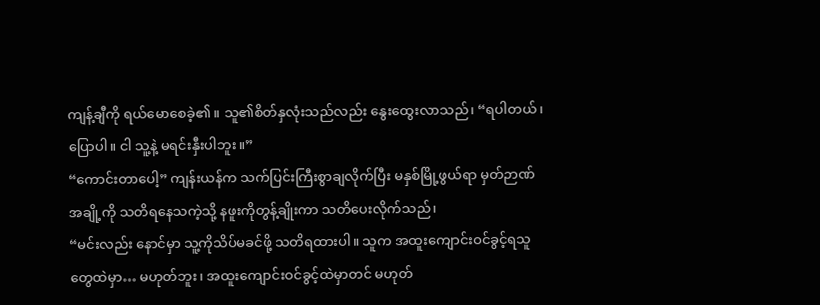ကျန့်ချီကို ရယ်မောစေခဲ့၏။ သူ၏စိတ်နှလုံးသည်လည်း နွေးထွေးလာသည်၊ “ရပါတယ်၊ ပြောပါ။ ငါ သူ့နဲ့ မရင်းနှီးပါဘူး။”
“ကောင်းတာပေါ့” ကျန်းယန်က သက်ပြင်းကြီးစွာချလိုက်ပြီး မနှစ်မြို့ဖွယ်ရာ မှတ်ဉာဏ်အချို့ကို သတိရနေသကဲ့သို့ နဖူးကိုတွန့်ချိုးကာ သတိပေးလိုက်သည်၊
“မင်းလည်း နောင်မှာ သူ့ကိုသိပ်မခင်ဖို့ သတိရထားပါ။ သူက အထူးကျောင်းဝင်ခွင့်ရသူတွေထဲမှာ… မဟုတ်ဘူး၊ အထူးကျောင်းဝင်ခွင့်ထဲမှာတင် မဟုတ်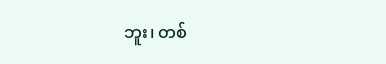ဘူး၊ တစ်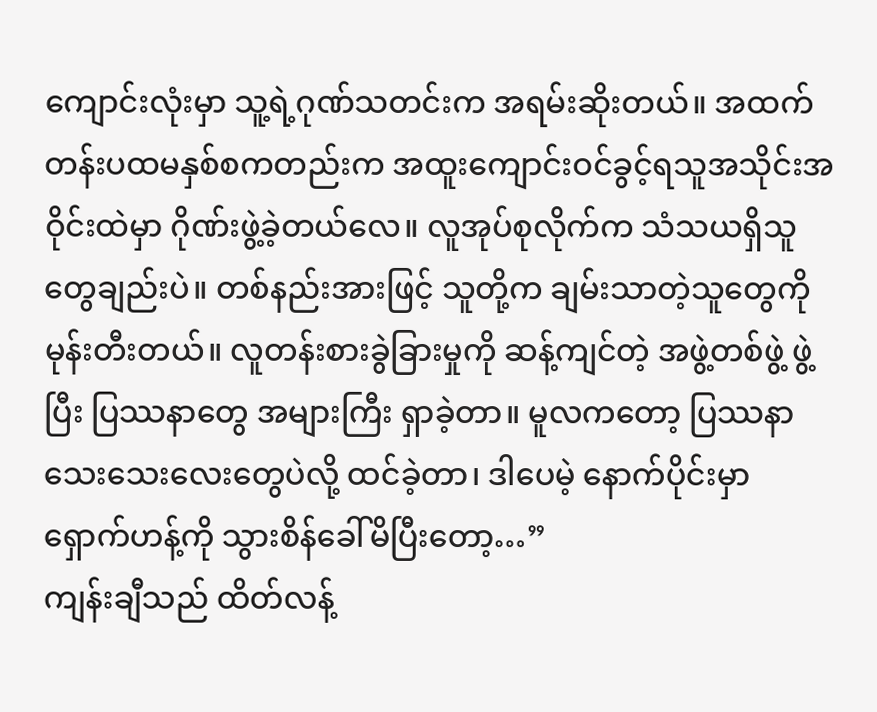ကျောင်းလုံးမှာ သူ့ရဲ့ဂုဏ်သတင်းက အရမ်းဆိုးတယ်။ အထက်တန်းပထမနှစ်စကတည်းက အထူးကျောင်းဝင်ခွင့်ရသူအသိုင်းအဝိုင်းထဲမှာ ဂိုဏ်းဖွဲ့ခဲ့တယ်လေ။ လူအုပ်စုလိုက်က သံသယရှိသူတွေချည်းပဲ။ တစ်နည်းအားဖြင့် သူတို့က ချမ်းသာတဲ့သူတွေကို မုန်းတီးတယ်။ လူတန်းစားခွဲခြားမှုကို ဆန့်ကျင်တဲ့ အဖွဲ့တစ်ဖွဲ့ ဖွဲ့ပြီး ပြဿနာတွေ အများကြီး ရှာခဲ့တာ။ မူလကတော့ ပြဿနာသေးသေးလေးတွေပဲလို့ ထင်ခဲ့တာ၊ ဒါပေမဲ့ နောက်ပိုင်းမှာ ရှောက်ဟန့်ကို သွားစိန်ခေါ်မိပြီးတော့…”
ကျန်းချီသည် ထိတ်လန့်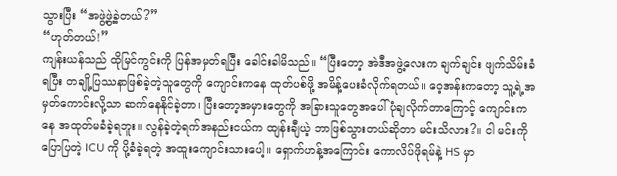သွားပြီး “အဖွဲ့ဖွဲ့ခဲ့တယ်?”
“ဟုတ်တယ်!”
ကျန်းယန်သည် ထိုမြင်ကွင်းကို ပြန်အမှတ်ရပြီး ခေါင်းခါမိသည်။ “ပြီးတော့ အဲဒီအဖွဲ့လေးက ချက်ချင်း ဖျက်သိမ်းခံရပြီး တချို့ပြဿနာဖြစ်ခဲ့တဲ့သူတွေကို ကျောင်းကနေ ထုတ်ပစ်ဖို့ အမိန့်ပေးခံလိုက်ရတယ်။ ဝေ့အန်းကတော့ သူ့ရဲ့အမှတ်ကောင်းလို့သာ ဆက်နေနိုင်ခဲ့တာ၊ ပြီးတော့အမှားတွေကို အခြားသူတွေအပေါ် ပုံချလိုက်တာကြောင့် ကျောင်းကနေ အထုတ်မခံခဲ့ရဘူး။ လွန်ခဲ့တဲ့ရက်အနည်းငယ်က ထျန်းချီယဲ့ ဘာဖြစ်သွားတယ်ဆိုတာ မင်းသိလား?။ ငါ မင်းကိုပြောပြတဲ့ ICU ကို ပို့ခံခဲ့ရတဲ့ အထူးကျောင်းသားပေါ့။ ရှောက်ဟန့်အကြောင်း ကောလိပ်ဖိုရမ်နဲ့ HS မှာ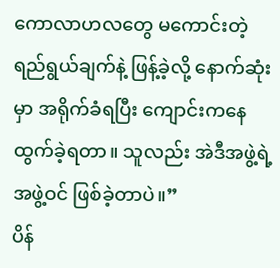ကောလာဟလတွေ မကောင်းတဲ့ ရည်ရွယ်ချက်နဲ့ ဖြန့်ခဲ့လို့ နောက်ဆုံးမှာ အရိုက်ခံရပြီး ကျောင်းကနေ ထွက်ခဲ့ရတာ။ သူလည်း အဲဒီအဖွဲ့ရဲ့အဖွဲ့ဝင် ဖြစ်ခဲ့တာပဲ။”
ပိန်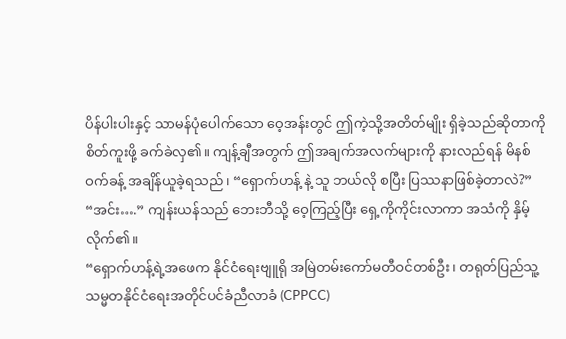ပိန်ပါးပါးနှင့် သာမန်ပုံပေါက်သော ဝေ့အန်းတွင် ဤကဲ့သို့အတိတ်မျိုး ရှိခဲ့သည်ဆိုတာကို စိတ်ကူးဖို့ ခက်ခဲလှ၏။ ကျန့်ချီအတွက် ဤအချက်အလက်များကို နားလည်ရန် မိနစ်ဝက်ခန့် အချိန်ယူခဲ့ရသည်၊ “ရှောက်ဟန့် နဲ့ သူ ဘယ်လို စပြီး ပြဿနာဖြစ်ခဲ့တာလဲ?”
“အင်း….” ကျန်းယန်သည် ဘေးဘီသို့ ဝေ့ကြည့်ပြီး ရှေ့ကိုကိုင်းလာကာ အသံကို နှိမ့်လိုက်၏။
“ရှောက်ဟန့်ရဲ့အဖေက နိုင်ငံရေးဗျူရို အမြဲတမ်းကော်မတီဝင်တစ်ဦး၊ တရုတ်ပြည်သူ့သမ္မတနိုင်ငံရေးအတိုင်ပင်ခံညီလာခံ (CPPCC)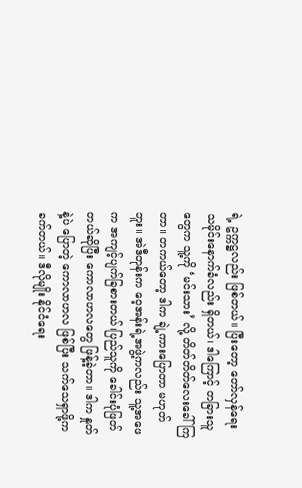ရဲ့ ဥက္ကဋ္ဌလည်း ဖြစ်တယ်။ ပြီးတော့ တော်လှန်ရေးသမိုင်းနောက်ခံလည်း ရှိတယ်၊ ဒါကြောင့် တခြားသူတွေက သူ့ကို ‘မင်းသား’ လို့ တိတ်တိတ်လေးခေါ်ကြတာ။ တကယ်တော့ ဒါက ချဲ့ကားပြောတာ မဟုတ်ဘူး။ အဲဒီတုန်းက ဝေ့အန်းရဲ့အဖွဲ့ကလည်း သူ့အဖေက အကျင့်ပျက်ခြစားတယ်၊ပြည်သူကို ခေါင်းပုံဖြတ်တယ်ဆိုပြီး ကောလာဟလတွေ ဖြန့်ခဲ့တာ။ ဒါက နှုတ်နဲ့ပဲ ပြောတဲ့ ကောလာဟလ ဖြစ်ပြီး သက်သေရှာဖို့က ခက်တယ်။ ဒီလိုမျိုး နိုင်ငံရေး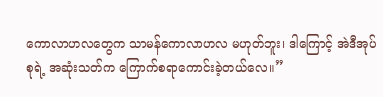ကောလာဟလတွေက သာမန်ကောလာဟလ မဟုတ်ဘူး၊ ဒါကြောင့် အဲဒီအုပ်စုရဲ့ အဆုံးသတ်က ကြောက်စရာကောင်းခဲ့တယ်လေ။”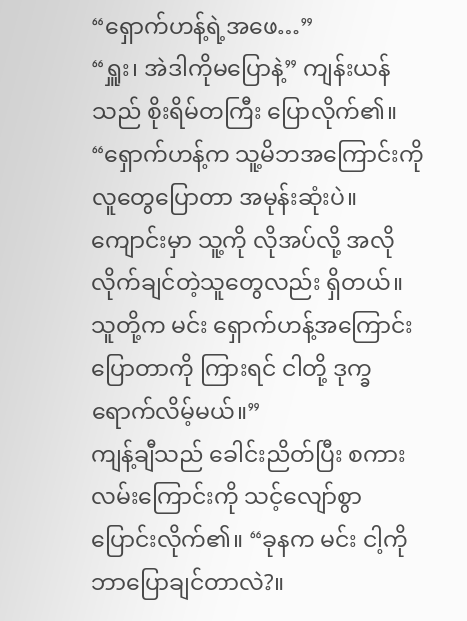“ရှောက်ဟန့်ရဲ့အဖေ…”
“ရှူး၊ အဲဒါကိုမပြောနဲ့” ကျန်းယန်သည် စိုးရိမ်တကြီး ပြောလိုက်၏။ “ရှောက်ဟန့်က သူ့မိဘအကြောင်းကို လူတွေပြောတာ အမုန်းဆုံးပဲ။ ကျောင်းမှာ သူ့ကို လိုအပ်လို့ အလိုလိုက်ချင်တဲ့သူတွေလည်း ရှိတယ်။ သူတို့က မင်း ရှောက်ဟန့်အကြောင်းပြောတာကို ကြားရင် ငါတို့ ဒုက္ခရောက်လိမ့်မယ်။”
ကျန့်ချီသည် ခေါင်းညိတ်ပြီး စကားလမ်းကြောင်းကို သင့်လျော်စွာ ပြောင်းလိုက်၏။ “ခုနက မင်း ငါ့ကို ဘာပြောချင်တာလဲ?။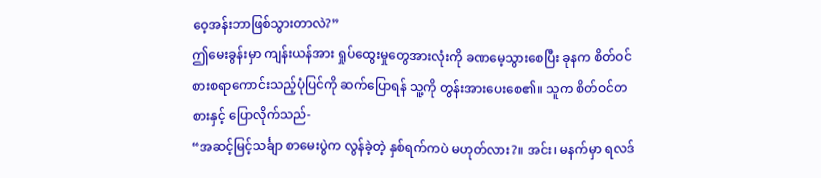ဝေ့အန်းဘာဖြစ်သွားတာလဲ?”
ဤမေးခွန်းမှာ ကျန်းယန်အား ရှုပ်ထွေးမှုတွေအားလုံးကို ခဏမေ့သွားစေပြီး ခုနက စိတ်ဝင်စားစရာကောင်းသည့်ပုံပြင်ကို ဆက်ပြောရန် သူ့ကို တွန်းအားပေးစေ၏။ သူက စိတ်ဝင်တစားနှင့် ပြောလိုက်သည်-
“အဆင့်မြင့်သင်္ချာ စာမေးပွဲက လွန်ခဲ့တဲ့ နှစ်ရက်ကပဲ မဟုတ်လား?။ အင်း၊ မနက်မှာ ရလဒ်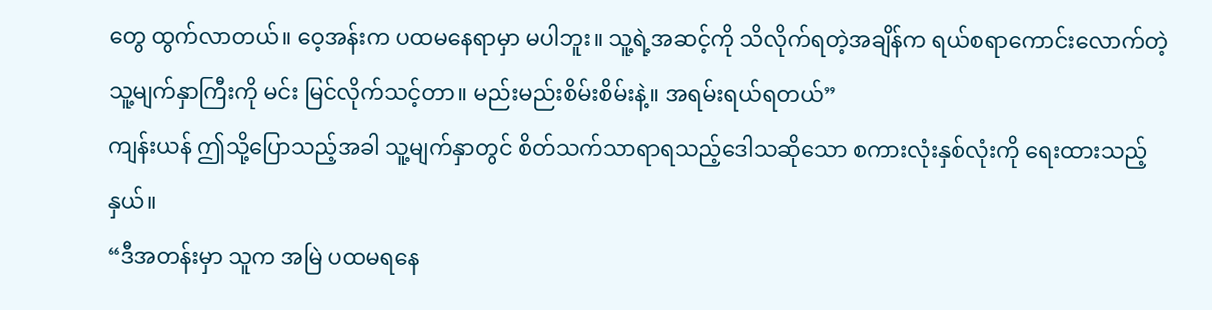တွေ ထွက်လာတယ်။ ဝေ့အန်းက ပထမနေရာမှာ မပါဘူး။ သူ့ရဲ့အဆင့်ကို သိလိုက်ရတဲ့အချိန်က ရယ်စရာကောင်းလောက်တဲ့သူ့မျက်နှာကြီးကို မင်း မြင်လိုက်သင့်တာ။ မည်းမည်းစိမ်းစိမ်းနဲ့။ အရမ်းရယ်ရတယ်”
ကျန်းယန် ဤသို့ပြောသည့်အခါ သူ့မျက်နှာတွင် စိတ်သက်သာရာရသည့်ဒေါသဆိုသော စကားလုံးနှစ်လုံးကို ရေးထားသည့်နှယ်။
“ဒီအတန်းမှာ သူက အမြဲ ပထမရနေ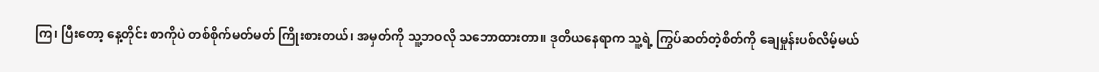ကြ၊ ပြီးတော့ နေ့တိုင်း စာကိုပဲ တစ်စိုက်မတ်မတ် ကြိုးစားတယ်၊ အမှတ်ကို သူ့ဘဝလို သဘောထားတာ။ ဒုတိယနေရာက သူ့ရဲ့ ကြွပ်ဆတ်တဲ့စိတ်ကို ချေမှုန်းပစ်လိမ့်မယ်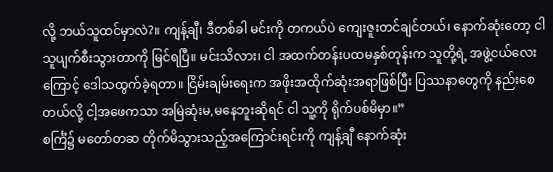လို့ ဘယ်သူထင်မှာလဲ?။ ကျန့်ချီ၊ ဒီတစ်ခါ မင်းကို တကယ်ပဲ ကျေးဇူးတင်ချင်တယ်၊ နောက်ဆုံးတော့ ငါ သူပျက်စီးသွားတာကို မြင်ရပြီ။ မင်းသိလား၊ ငါ အထက်တန်းပထမနှစ်တုန်းက သူတို့ရဲ့ အဖွဲ့ငယ်လေးကြောင့် ဒေါသထွက်ခဲ့ရတာ။ ငြိမ်းချမ်းရေးက အဖိုးအထိုက်ဆုံးအရာဖြစ်ပြီး ပြဿနာတွေကို နည်းစေတယ်လို့ ငါ့အဖေကသာ အမြဲဆုံးမ,မနေဘူးဆိုရင် ငါ သူ့ကို ရိုက်ပစ်မိမှာ။”
စင်္ကြံ၌ မတော်တဆ တိုက်မိသွားသည့်အကြောင်းရင်းကို ကျန့်ချီ နောက်ဆုံး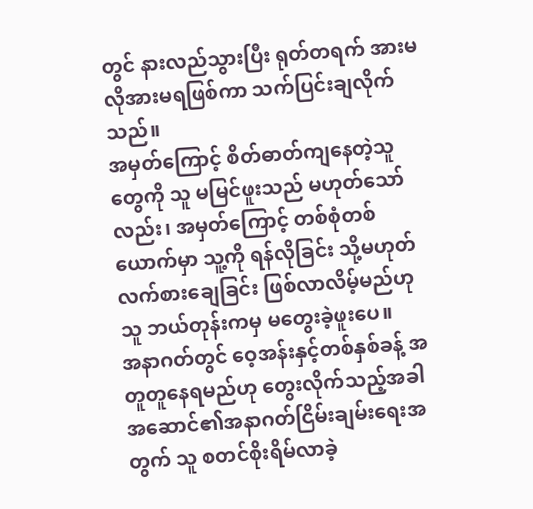တွင် နားလည်သွားပြီး ရုတ်တရက် အားမလိုအားမရဖြစ်ကာ သက်ပြင်းချလိုက်သည်။
အမှတ်ကြောင့် စိတ်ဓာတ်ကျနေတဲ့သူတွေကို သူ မမြင်ဖူးသည် မဟုတ်သော်လည်း၊ အမှတ်ကြောင့် တစ်စုံတစ်ယောက်မှာ သူ့ကို ရန်လိုခြင်း သို့မဟုတ် လက်စားချေခြင်း ဖြစ်လာလိမ့်မည်ဟု သူ ဘယ်တုန်းကမှ မတွေးခဲ့ဖူးပေ။
အနာဂတ်တွင် ဝေ့အန်းနှင့်တစ်နှစ်ခန့် အတူတူနေရမည်ဟု တွေးလိုက်သည့်အခါ အဆောင်၏အနာဂတ်ငြိမ်းချမ်းရေးအတွက် သူ စတင်စိုးရိမ်လာခဲ့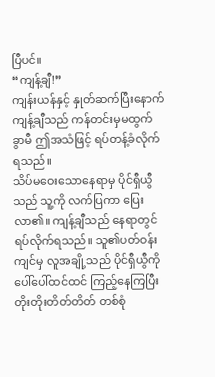ပြီပင်။
“ကျန့်ချီ!”
ကျန်းယန်နှင့် နှုတ်ဆက်ပြီးနောက် ကျန့်ချီသည် ကန်တင်းမှမထွက်ခွာမီ ဤအသံဖြင့် ရပ်တန့်ခံလိုက်ရသည်။
သိပ်မဝေးသောနေရာမှ ပိုင်ရှီယွီသည် သူ့ကို လက်ပြကာ ပြေးလာ၏။ ကျန့်ချီသည် နေရာတွင် ရပ်လိုက်ရသည်။ သူ၏ပတ်ဝန်းကျင်မှ လူအချို့သည် ပိုင်ရှီယွီကို ပေါ်ပေါ်ထင်ထင် ကြည့်နေကြပြီး တိုးတိုးတိတ်တိတ် တစ်စုံ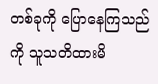တစ်ခုကို ပြောနေကြသည်ကို သူသတိထားမိ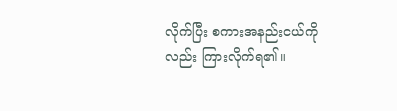လိုက်ပြီး စကားအနည်းငယ်ကိုလည်း ကြားလိုက်ရ၏။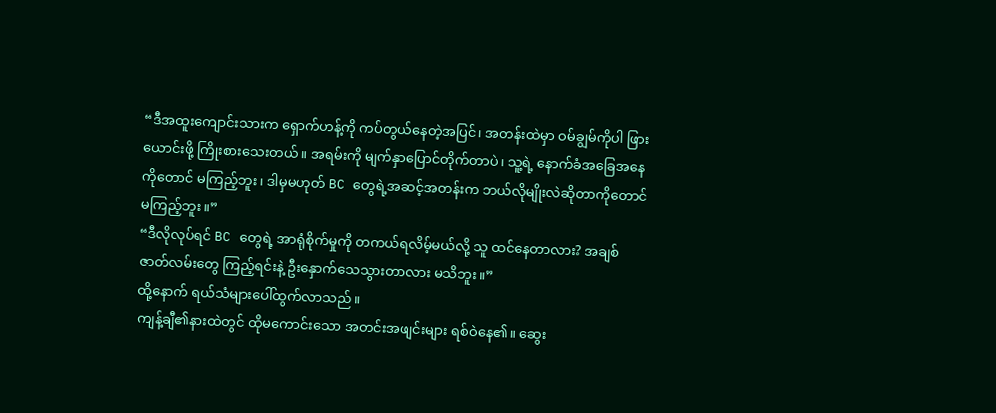“ဒီအထူးကျောင်းသားက ရှောက်ဟန့်ကို ကပ်တွယ်နေတဲ့အပြင်၊ အတန်းထဲမှာ ဝမ်ချွမ်ကိုပါ ဖြားယောင်းဖို့ ကြိုးစားသေးတယ်။ အရမ်းကို မျက်နှာပြောင်တိုက်တာပဲ၊ သူ့ရဲ့ နောက်ခံအခြေအနေကိုတောင် မကြည့်ဘူး၊ ဒါမှမဟုတ် BC တွေရဲ့အဆင့်အတန်းက ဘယ်လိုမျိုးလဲဆိုတာကိုတောင် မကြည့်ဘူး။”
“ဒီလိုလုပ်ရင် BC တွေရဲ့ အာရုံစိုက်မှုကို တကယ်ရလိမ့်မယ်လို့ သူ ထင်နေတာလား? အချစ်ဇာတ်လမ်းတွေ ကြည့်ရင်းနဲ့ ဦးနှောက်သေသွားတာလား မသိဘူး။”
ထို့နောက် ရယ်သံများပေါ်ထွက်လာသည်။
ကျန့်ချီ၏နားထဲတွင် ထိုမကောင်းသော အတင်းအဖျင်းများ ရစ်ဝဲနေ၏။ ဆွေး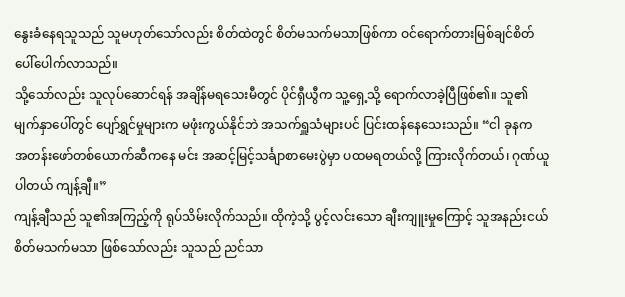နွေးခံနေရသူသည် သူမဟုတ်သော်လည်း စိတ်ထဲတွင် စိတ်မသက်မသာဖြစ်ကာ ဝင်ရောက်တားမြစ်ချင်စိတ် ပေါ်ပေါက်လာသည်။
သို့သော်လည်း သူလုပ်ဆောင်ရန် အချိန်မရသေးမီတွင် ပိုင်ရှီယွီက သူ့ရှေ့သို့ ရောက်လာခဲ့ပြီဖြစ်၏။ သူ၏မျက်နှာပေါ်တွင် ပျော်ရွှင်မှုများက မဖုံးကွယ်နိုင်ဘဲ အသက်ရှူသံများပင် ပြင်းထန်နေသေးသည်။ “ငါ ခုနက အတန်းဖော်တစ်ယောက်ဆီကနေ မင်း အဆင့်မြင့်သင်္ချာစာမေးပွဲမှာ ပထမရတယ်လို့ ကြားလိုက်တယ်၊ ဂုဏ်ယူပါတယ် ကျန့်ချီ။”
ကျန့်ချီသည် သူ၏အကြည့်ကို ရုပ်သိမ်းလိုက်သည်။ ထိုကဲ့သို့ ပွင့်လင်းသော ချီးကျူးမှုကြောင့် သူအနည်းငယ် စိတ်မသက်မသာ ဖြစ်သော်လည်း သူသည် ညင်သာ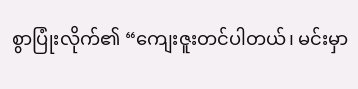စွာပြုံးလိုက်၏ “ကျေးဇူးတင်ပါတယ်၊ မင်းမှာ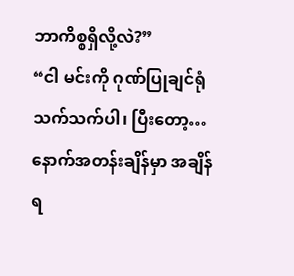ဘာကိစ္စရှိလို့လဲ?”
“ငါ မင်းကို ဂုဏ်ပြုချင်ရုံသက်သက်ပါ၊ ပြီးတော့… နောက်အတန်းချိန်မှာ အချိန်ရ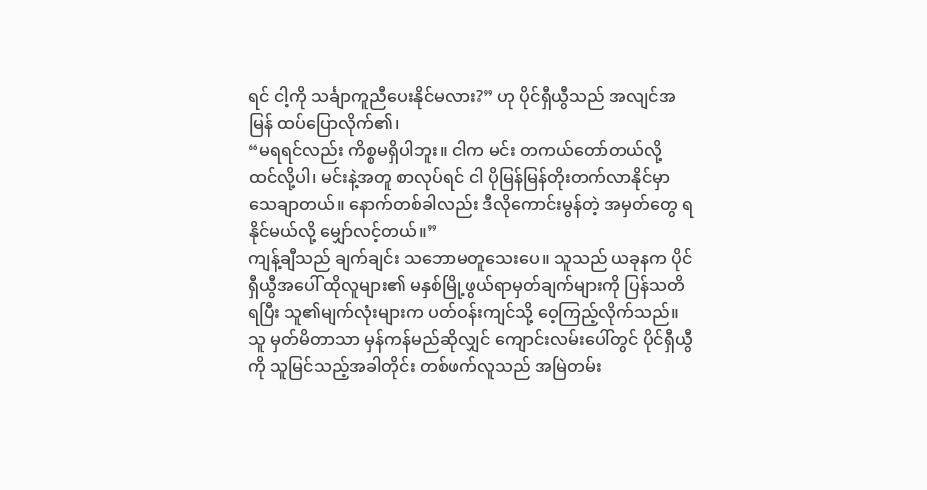ရင် ငါ့ကို သင်္ချာကူညီပေးနိုင်မလား?” ဟု ပိုင်ရှီယွီသည် အလျင်အမြန် ထပ်ပြောလိုက်၏၊
“မရရင်လည်း ကိစ္စမရှိပါဘူး။ ငါက မင်း တကယ်တော်တယ်လို့ ထင်လို့ပါ၊ မင်းနဲ့အတူ စာလုပ်ရင် ငါ ပိုမြန်မြန်တိုးတက်လာနိုင်မှာ သေချာတယ်။ နောက်တစ်ခါလည်း ဒီလိုကောင်းမွန်တဲ့ အမှတ်တွေ ရနိုင်မယ်လို့ မျှော်လင့်တယ်။”
ကျန့်ချီသည် ချက်ချင်း သဘောမတူသေးပေ။ သူသည် ယခုနက ပိုင်ရှီယွီအပေါ် ထိုလူများ၏ မနှစ်မြို့ဖွယ်ရာမှတ်ချက်များကို ပြန်သတိရပြီး သူ၏မျက်လုံးများက ပတ်ဝန်းကျင်သို့ ဝေ့ကြည့်လိုက်သည်။ သူ မှတ်မိတာသာ မှန်ကန်မည်ဆိုလျှင် ကျောင်းလမ်းပေါ်တွင် ပိုင်ရှီယွီကို သူမြင်သည့်အခါတိုင်း တစ်ဖက်လူသည် အမြဲတမ်း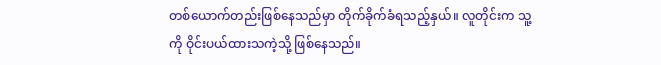တစ်ယောက်တည်းဖြစ်နေသည်မှာ တိုက်ခိုက်ခံရသည့်နှယ်။ လူတိုင်းက သူ့ကို ဝိုင်းပယ်ထားသကဲ့သို့ ဖြစ်နေသည်။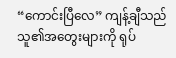“ကောင်းပြီလေ” ကျန့်ချီသည် သူ၏အတွေးများကို ရုပ်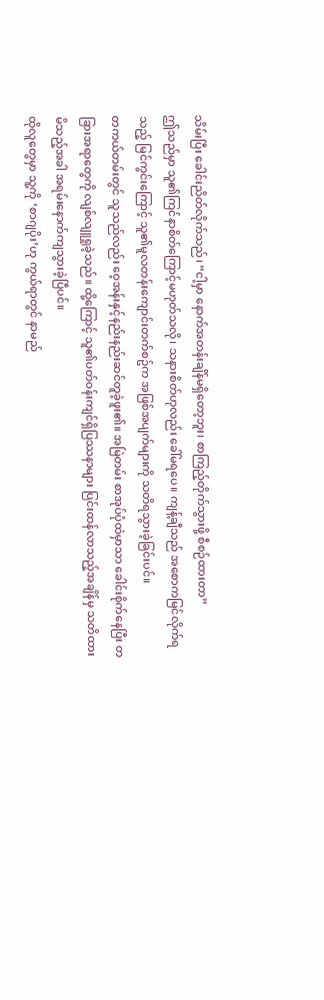သိမ်းပြီး ခေါင်းညိတ်လိုက်သည်၊ “ငါ့မှာ နောက်အတန်းချိန်မရှိတော့ဘူး၊ စာကြည့်တိုက်သွားဖို့ စီစဉ်ထားတာ”
ဤသည်မှာ သူ၏ကြင်နာစိတ်ကြောင့်မဟုတ်သလို၊ သနားစိတ်ဟုလည်း ခေါ်မရပေ။ ကျန့်ချီသည် အစောကမြင်လိုက်ရသည့် မြင်ကွင်းကြောင့် သူ၏မူလတန်းကျောင်းတက်စဥ်က အဖြစ်အပျက်များကို သတိရသွားခဲ့ခြင်းပင်။
တကယ်တမ်းတွင် သူသည်လည်း ဝေ့အန်းနှင့်နည်းနည်းဆင်တူခဲ့ဖူး၏။ အမြဲတမ်း စာအုပ်ပုံထဲမှာသာ ခေါင်းစိုက်နေပြီး တခြားအရာတွေကို လျစ်လျူရှုခဲ့သည်။ ထို့ကြောင့် သူ၏ပတ်ဝန်းကျင်ရှိပြဿနာများ ပြင်းထန်လာသည့်အချိန်မှ သတိထားမိသည့်အခါ အရမ်းနောက်ကျသွားခဲ့ပြီပင်။
ထိုလူတွေမှာ သူ့ကို ‘စာဂျပိုး’ဟု ကွယ်ရာတွင် နာမည်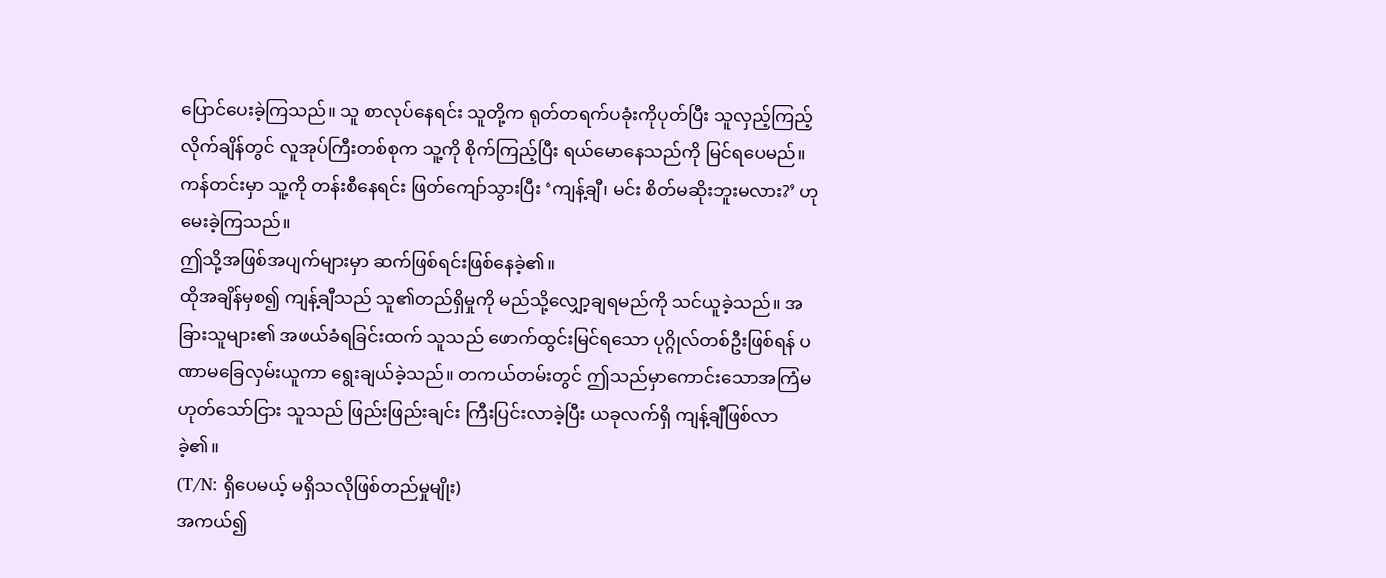ပြောင်ပေးခဲ့ကြသည်။ သူ စာလုပ်နေရင်း သူတို့က ရုတ်တရက်ပခုံးကိုပုတ်ပြီး သူလှည့်ကြည့်လိုက်ချိန်တွင် လူအုပ်ကြီးတစ်စုက သူ့ကို စိုက်ကြည့်ပြီး ရယ်မောနေသည်ကို မြင်ရပေမည်။ ကန်တင်းမှာ သူ့ကို တန်းစီနေရင်း ဖြတ်ကျော်သွားပြီး ‘ကျန့်ချီ၊ မင်း စိတ်မဆိုးဘူးမလား?’ ဟုမေးခဲ့ကြသည်။
ဤသို့အဖြစ်အပျက်များမှာ ဆက်ဖြစ်ရင်းဖြစ်နေခဲ့၏။
ထိုအချိန်မှစ၍ ကျန့်ချီသည် သူ၏တည်ရှိမှုကို မည်သို့လျှော့ချရမည်ကို သင်ယူခဲ့သည်။ အခြားသူများ၏ အဖယ်ခံရခြင်းထက် သူသည် ဖောက်ထွင်းမြင်ရသော ပုဂ္ဂိုလ်တစ်ဦးဖြစ်ရန် ပဏာမခြေလှမ်းယူကာ ရွေးချယ်ခဲ့သည်။ တကယ်တမ်းတွင် ဤသည်မှာကောင်းသောအကြံမဟုတ်သော်ငြား သူသည် ဖြည်းဖြည်းချင်း ကြီးပြင်းလာခဲ့ပြီး ယခုလက်ရှိ ကျန့်ချီဖြစ်လာခဲ့၏။
(T/N: ရှိပေမယ့် မရှိသလိုဖြစ်တည်မှုမျိုး)
အကယ်၍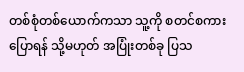တစ်စုံတစ်ယောက်ကသာ သူ့ကို စတင်စကားပြောရန် သို့မဟုတ် အပြုံးတစ်ခု ပြသ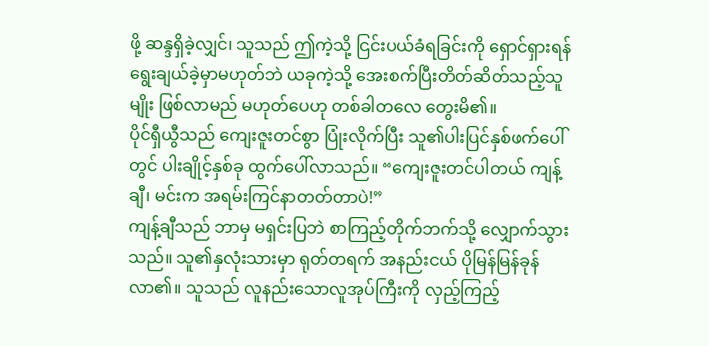ဖို့ ဆန္ဒရှိခဲ့လျှင်၊ သူသည် ဤကဲ့သို့ ငြင်းပယ်ခံရခြင်းကို ရှောင်ရှားရန် ရွေးချယ်ခဲ့မှာမဟုတ်ဘဲ ယခုကဲ့သို့ အေးစက်ပြီးတိတ်ဆိတ်သည့်သူမျိုး ဖြစ်လာမည် မဟုတ်ပေဟု တစ်ခါတလေ တွေးမိ၏။
ပိုင်ရှီယွီသည် ကျေးဇူးတင်စွာ ပြုံးလိုက်ပြီး သူ၏ပါးပြင်နှစ်ဖက်ပေါ်တွင် ပါးချိုင့်နှစ်ခု ထွက်ပေါ်လာသည်။ “ကျေးဇူးတင်ပါတယ် ကျန့်ချီ၊ မင်းက အရမ်းကြင်နာတတ်တာပဲ!”
ကျန့်ချီသည် ဘာမှ မရှင်းပြဘဲ စာကြည့်တိုက်ဘက်သို့ လျှောက်သွားသည်။ သူ၏နှလုံးသားမှာ ရုတ်တရက် အနည်းငယ် ပိုမြန်မြန်ခုန်လာ၏။ သူသည် လူနည်းသောလူအုပ်ကြီးကို လှည့်ကြည့်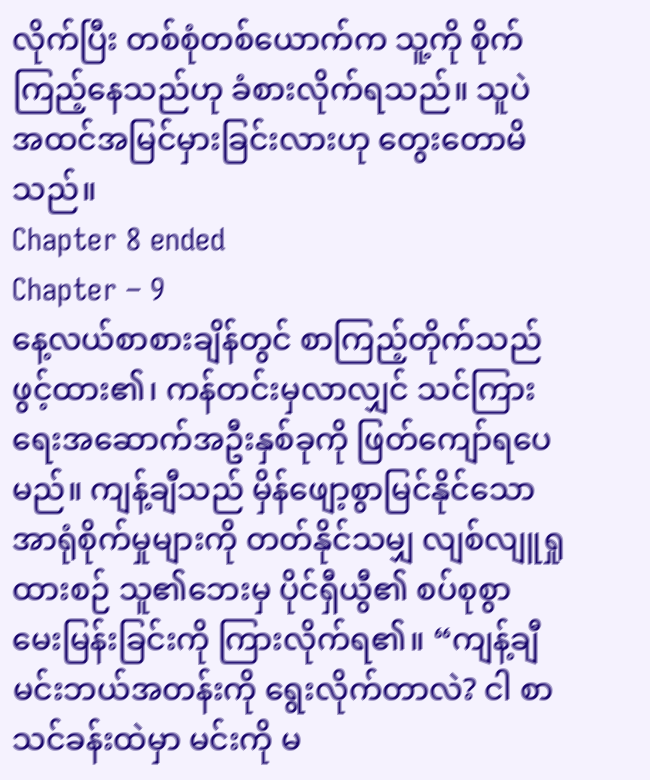လိုက်ပြီး တစ်စုံတစ်ယောက်က သူ့ကို စိုက်ကြည့်နေသည်ဟု ခံစားလိုက်ရသည်။ သူပဲ အထင်အမြင်မှားခြင်းလားဟု တွေးတောမိသည်။
Chapter 8 ended
Chapter – 9
နေ့လယ်စာစားချိန်တွင် စာကြည့်တိုက်သည် ဖွင့်ထား၏၊ ကန်တင်းမှလာလျှင် သင်ကြားရေးအဆောက်အဦးနှစ်ခုကို ဖြတ်ကျော်ရပေမည်။ ကျန့်ချီသည် မှိန်ဖျော့စွာမြင်နိုင်သော အာရုံစိုက်မှုများကို တတ်နိုင်သမျှ လျစ်လျူရှုထားစဉ် သူ၏ဘေးမှ ပိုင်ရှီယွီ၏ စပ်စုစွာ မေးမြန်းခြင်းကို ကြားလိုက်ရ၏။ “ကျန့်ချီ မင်းဘယ်အတန်းကို ရွေးလိုက်တာလဲ? ငါ စာသင်ခန်းထဲမှာ မင်းကို မ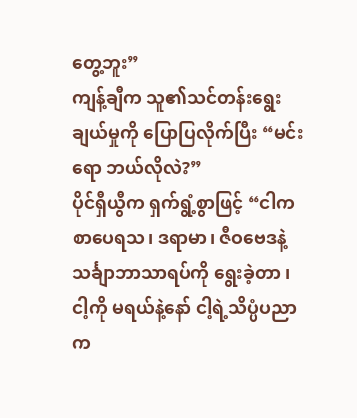တွေ့ဘူး”
ကျန့်ချီက သူ၏သင်တန်းရွေးချယ်မှုကို ပြောပြလိုက်ပြီး “မင်းရော ဘယ်လိုလဲ?”
ပိုင်ရှီယွီက ရှက်ရွံ့စွာဖြင့် “ငါက စာပေရသ၊ ဒရာမာ၊ ဇီဝဗေဒနဲ့ သင်္ချာဘာသာရပ်ကို ရွေးခဲ့တာ ၊ ငါ့ကို မရယ်နဲ့နော် ငါ့ရဲ့သိပ္ပံပညာက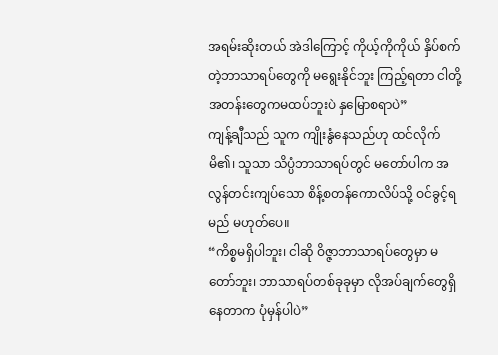အရမ်းဆိုးတယ် အဲဒါကြောင့် ကိုယ့်ကိုကိုယ် နှိပ်စက်တဲ့ဘာသာရပ်တွေကို မရွေးနိုင်ဘူး ကြည့်ရတာ ငါတို့အတန်းတွေကမထပ်ဘူးပဲ နှမြောစရာပဲ”
ကျန့်ချီသည် သူက ကျိုးနွံနေသည်ဟု ထင်လိုက်မိ၏၊ သူသာ သိပ္ပံဘာသာရပ်တွင် မတော်ပါက အလွန်တင်းကျပ်သော စိန့်စတန်ကောလိပ်သို့ ဝင်ခွင့်ရမည် မဟုတ်ပေ။
“ကိစ္စမရှိပါဘူး၊ ငါဆို ဝိဇ္ဇာဘာသာရပ်တွေမှာ မတော်ဘူး၊ ဘာသာရပ်တစ်ခုခုမှာ လိုအပ်ချက်တွေရှိနေတာက ပုံမှန်ပါပဲ”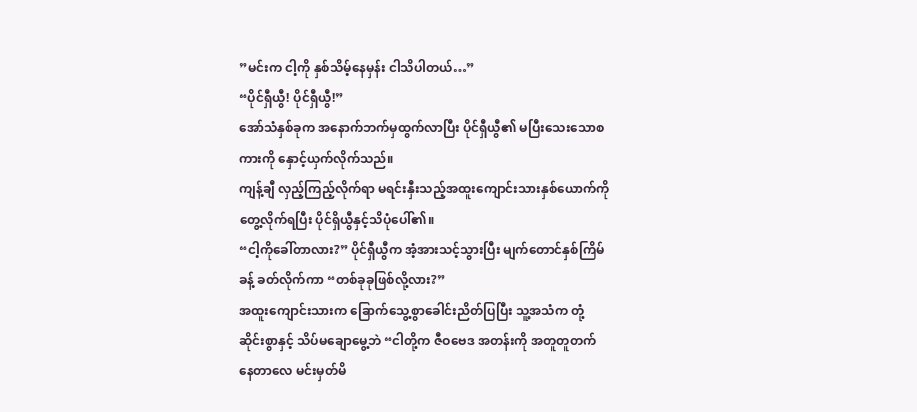”မင်းက ငါ့ကို နှစ်သိမ့်နေမှန်း ငါသိပါတယ်…”
“ပိုင်ရှီယွီ! ပိုင်ရှီယွီ!”
အော်သံနှစ်ခုက အနောက်ဘက်မှထွက်လာပြီး ပိုင်ရှီယွီ၏ မပြီးသေးသောစကားကို နှောင့်ယှက်လိုက်သည်။
ကျန့်ချီ လှည့်ကြည့်လိုက်ရာ မရင်းနှီးသည့်အထူးကျောင်းသားနှစ်ယောက်ကို တွေ့လိုက်ရပြီး ပိုင်ရှိယွီနှင့်သိပုံပေါ်၏။
“ငါ့ကိုခေါ်တာလား?” ပိုင်ရှီယွီက အံ့အားသင့်သွားပြီး မျက်တောင်နှစ်ကြိမ်ခန့် ခတ်လိုက်ကာ “တစ်ခုခုဖြစ်လို့လား?”
အထူးကျောင်းသားက ခြောက်သွေ့စွာခေါင်းညိတ်ပြပြီး သူ့အသံက တုံ့ဆိုင်းစွာနှင့် သိပ်မချောမွေ့ဘဲ “ငါတို့က ဇီဝဗေဒ အတန်းကို အတူတူတက်နေတာလေ မင်းမှတ်မိ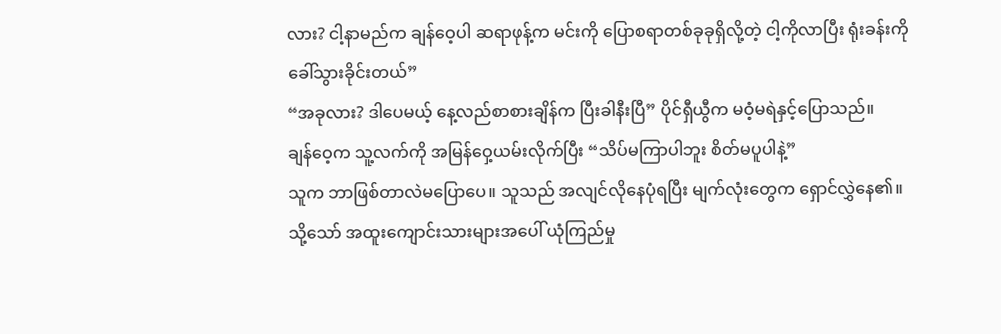လား? ငါ့နာမည်က ချန်ဝေ့ပါ ဆရာဖုန့်က မင်းကို ပြောစရာတစ်ခုခုရှိလို့တဲ့ ငါ့ကိုလာပြီး ရုံးခန်းကိုခေါ်သွားခိုင်းတယ်”
“အခုလား? ဒါပေမယ့် နေ့လည်စာစားချိန်က ပြီးခါနီးပြီ” ပိုင်ရှီယွီက မဝံ့မရဲနှင့်ပြောသည်။
ချန်ဝေ့က သူ့လက်ကို အမြန်ဝှေ့ယမ်းလိုက်ပြီး “သိပ်မကြာပါဘူး စိတ်မပူပါနဲ့”
သူက ဘာဖြစ်တာလဲမပြောပေ။ သူသည် အလျင်လိုနေပုံရပြီး မျက်လုံးတွေက ရှောင်လွှဲနေ၏။ သို့သော် အထူးကျောင်းသားများအပေါ် ယုံကြည်မှု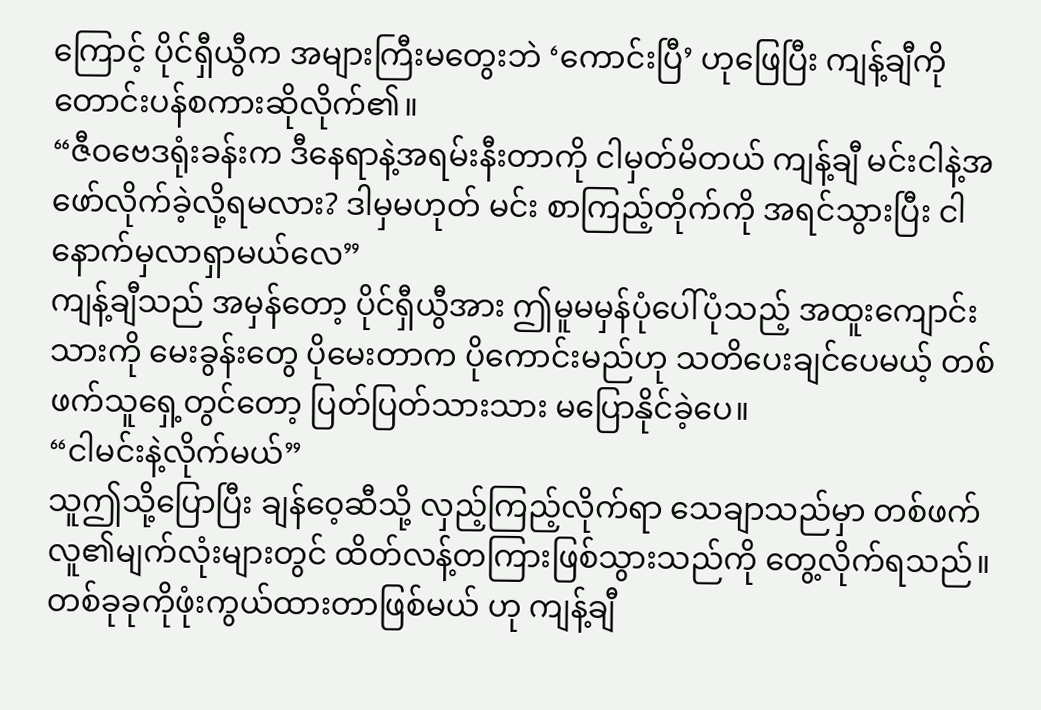ကြောင့် ပိုင်ရှီယွီက အများကြီးမတွေးဘဲ ‘ကောင်းပြီ’ ဟုဖြေပြီး ကျန့်ချီကို တောင်းပန်စကားဆိုလိုက်၏။
“ဇီဝဗေဒရုံးခန်းက ဒီနေရာနဲ့အရမ်းနီးတာကို ငါမှတ်မိတယ် ကျန့်ချီ မင်းငါနဲ့အဖော်လိုက်ခဲ့လို့ရမလား? ဒါမှမဟုတ် မင်း စာကြည့်တိုက်ကို အရင်သွားပြီး ငါနောက်မှလာရှာမယ်လေ”
ကျန့်ချီသည် အမှန်တော့ ပိုင်ရှီယွီအား ဤမူမမှန်ပုံပေါ်ပုံသည့် အထူးကျောင်းသားကို မေးခွန်းတွေ ပိုမေးတာက ပိုကောင်းမည်ဟု သတိပေးချင်ပေမယ့် တစ်ဖက်သူရှေ့တွင်တော့ ပြတ်ပြတ်သားသား မပြောနိုင်ခဲ့ပေ။
“ငါမင်းနဲ့လိုက်မယ်”
သူဤသို့ပြောပြီး ချန်ဝေ့ဆီသို့ လှည့်ကြည့်လိုက်ရာ သေချာသည်မှာ တစ်ဖက်လူ၏မျက်လုံးများတွင် ထိတ်လန့်တကြားဖြစ်သွားသည်ကို တွေ့လိုက်ရသည်။
တစ်ခုခုကိုဖုံးကွယ်ထားတာဖြစ်မယ် ဟု ကျန့်ချီ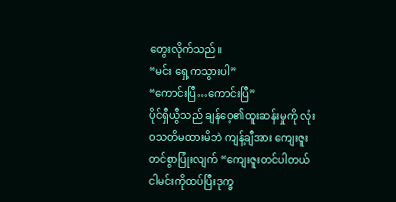တွေးလိုက်သည်။
“မင်း ရှေ့ကသွားပါ”
“ကောင်းပြီ…ကောင်းပြီ”
ပိုင်ရှီယွီသည် ချန်ဝေ့၏ထူးဆန်းမှုကို လုံးဝသတိမထားမိဘဲ ကျန့်ချီအား ကျေးဇူးတင်စွာပြုံးလျက် “ကျေးဇူးတင်ပါတယ် ငါမင်းကိုထပ်ပြီးဒုက္ခ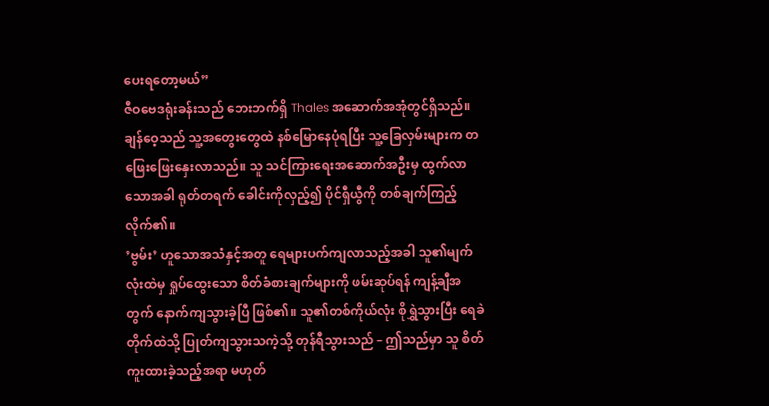ပေးရတော့မယ်”
ဇီဝဗေဒရုံးခန်းသည် ဘေးဘက်ရှိ Thales အဆောက်အအုံတွင်ရှိသည်။ ချန်ဝေ့သည် သူ့အတွေးတွေထဲ နစ်မြောနေပုံရပြီး သူ့ခြေလှမ်းများက တဖြေးဖြေးနှေးလာသည်။ သူ သင်ကြားရေးအဆောက်အဦးမှ ထွက်လာသောအခါ ရုတ်တရက် ခေါင်းကိုလှည့်၍ ပိုင်ရှီယွီကို တစ်ချက်ကြည့်လိုက်၏။
’ဗွမ်း’ ဟူသောအသံနှင့်အတူ ရေများပက်ကျလာသည့်အခါ သူ၏မျက်လုံးထဲမှ ရှုပ်ထွေးသော စိတ်ခံစားချက်များကို ဖမ်းဆုပ်ရန် ကျန့်ချီအတွက် နောက်ကျသွားခဲ့ပြီ ဖြစ်၏။ သူ၏တစ်ကိုယ်လုံး စိုရွှဲသွားပြီး ရေခဲတိုက်ထဲသို့ ပြုတ်ကျသွားသကဲ့သို့ တုန်ရီသွားသည် – ဤသည်မှာ သူ စိတ်ကူးထားခဲ့သည့်အရာ မဟုတ်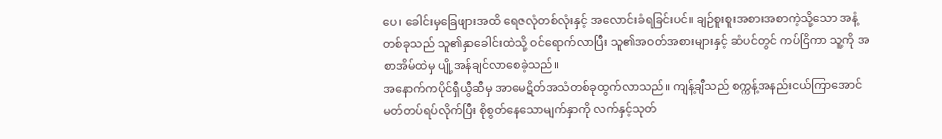ပေ၊ ခေါင်းမှခြေဖျားအထိ ရေဇလုံတစ်လုံးနှင့် အလောင်းခံရခြင်းပင်။ ချဉ်စူးစူးအစားအစာကဲ့သို့သော အနံ့တစ်ခုသည် သူ၏နှာခေါင်းထဲသို့ ဝင်ရောက်လာပြီး သူ၏အဝတ်အစားများနှင့် ဆံပင်တွင် ကပ်ငြိကာ သူ့ကို အစာအိမ်ထဲမှ ပျို့အန်ချင်လာစေခဲ့သည်။
အနောက်ကပိုင်ရှီယွီဆီမှ အာမေဋိတ်အသံတစ်ခုထွက်လာသည်။ ကျန့်ချီသည် စက္ကန့်အနည်းငယ်ကြာအောင် မတ်တပ်ရပ်လိုက်ပြီး စိုစွတ်နေသောမျက်နှာကို လက်နှင့်သုတ်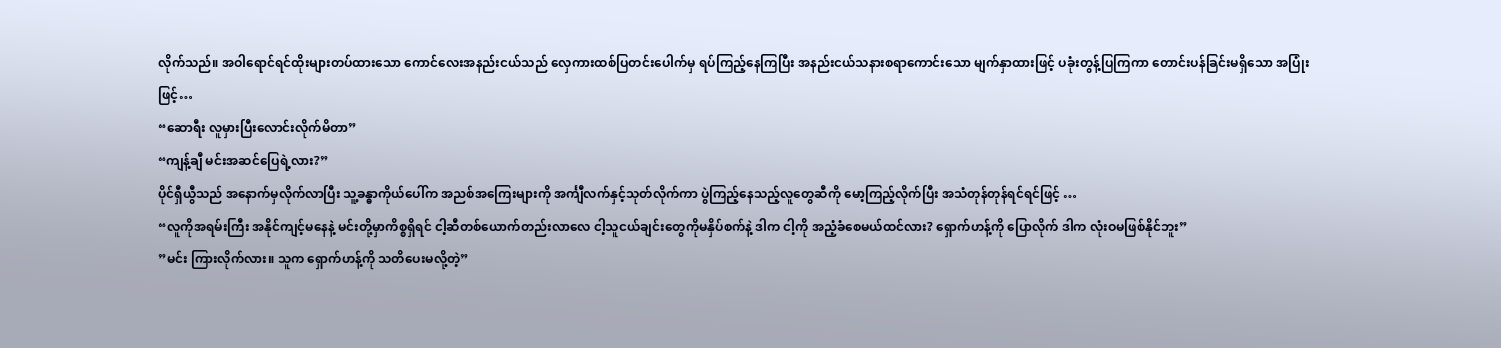လိုက်သည်။ အဝါရောင်ရင်ထိုးများတပ်ထားသော ကောင်လေးအနည်းငယ်သည် လှေကားထစ်ပြတင်းပေါက်မှ ရပ်ကြည့်နေကြပြီး အနည်းငယ်သနားစရာကောင်းသော မျက်နှာထားဖြင့် ပခုံးတွန့်ပြကြကာ တောင်းပန်ခြင်းမရှိသော အပြုံးဖြင့်…
“ဆောရီး လူမှားပြီးလောင်းလိုက်မိတာ”
“ကျန့်ချီ မင်းအဆင်ပြေရဲ့လား?”
ပိုင်ရှီယွီသည် အနောက်မှလိုက်လာပြီး သူ့ခန္ဓာကိုယ်ပေါ်က အညစ်အကြေးများကို အင်္ကျီလက်နှင့်သုတ်လိုက်ကာ ပွဲကြည့်နေသည့်လူတွေဆီကို မော့ကြည့်လိုက်ပြီး အသံတုန်တုန်ရင်ရင်ဖြင့် …
“လူကိုအရမ်းကြီး အနိုင်ကျင့်မနေနဲ့ မင်းတို့မှာကိစ္စရှိရင် ငါ့ဆီတစ်ယောက်တည်းလာလေ ငါ့သူငယ်ချင်းတွေကိုမနှိပ်စက်နဲ့ ဒါက ငါ့ကို အညံ့ခံစေမယ်ထင်လား? ရှောက်ဟန့်ကို ပြောလိုက် ဒါက လုံးဝမဖြစ်နိုင်ဘူး”
”မင်း ကြားလိုက်လား။ သူက ရှောက်ဟန့်ကို သတိပေးမလို့တဲ့”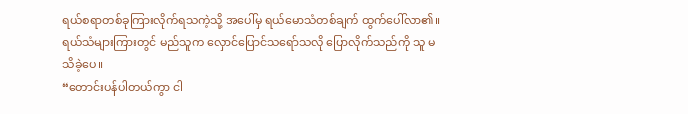ရယ်စရာတစ်ခုကြားလိုက်ရသကဲ့သို့ အပေါ်မှ ရယ်မောသံတစ်ချက် ထွက်ပေါ်လာ၏။ ရယ်သံများကြားတွင် မည်သူက လှောင်ပြောင်သရော်သလို ပြောလိုက်သည်ကို သူ မသိခဲ့ပေ။
“တောင်းပန်ပါတယ်ကွာ ငါ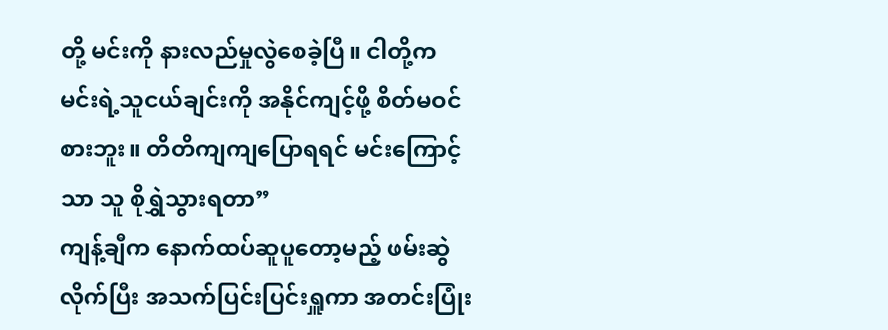တို့ မင်းကို နားလည်မှုလွဲစေခဲ့ပြီ။ ငါတို့က မင်းရဲ့သူငယ်ချင်းကို အနိုင်ကျင့်ဖို့ စိတ်မဝင်စားဘူး။ တိတိကျကျပြောရရင် မင်းကြောင့်သာ သူ စိုရွှဲသွားရတာ”
ကျန့်ချီက နောက်ထပ်ဆူပူတော့မည့် ဖမ်းဆွဲလိုက်ပြီး အသက်ပြင်းပြင်းရှူကာ အတင်းပြုံး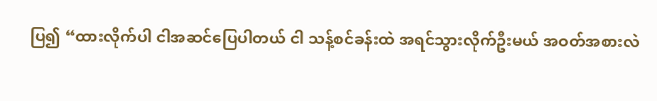ပြ၍ “ထားလိုက်ပါ ငါအဆင်ပြေပါတယ် ငါ သန့်စင်ခန်းထဲ အရင်သွားလိုက်ဦးမယ် အဝတ်အစားလဲ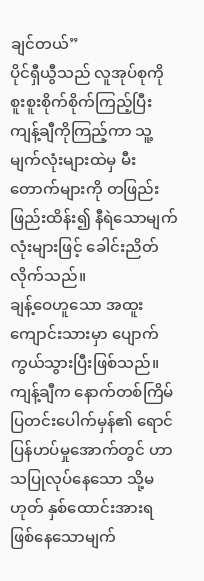ချင်တယ်”
ပိုင်ရှီယွီသည် လူအုပ်စုကို စူးစူးစိုက်စိုက်ကြည့်ပြီး ကျန့်ချီကိုကြည့်ကာ သူ့မျက်လုံးများထဲမှ မီးတောက်များကို တဖြည်းဖြည်းထိန်း၍ နီရဲသောမျက်လုံးများဖြင့် ခေါင်းညိတ်လိုက်သည်။
ချန့်ဝေဟူသော အထူးကျောင်းသားမှာ ပျောက်ကွယ်သွားပြီးဖြစ်သည်။ ကျန့်ချီက နောက်တစ်ကြိမ် ပြတင်းပေါက်မှန်၏ ရောင်ပြန်ဟပ်မှုအောက်တွင် ဟာသပြုလုပ်နေသော သို့မဟုတ် နှစ်ထောင်းအားရ ဖြစ်နေသောမျက်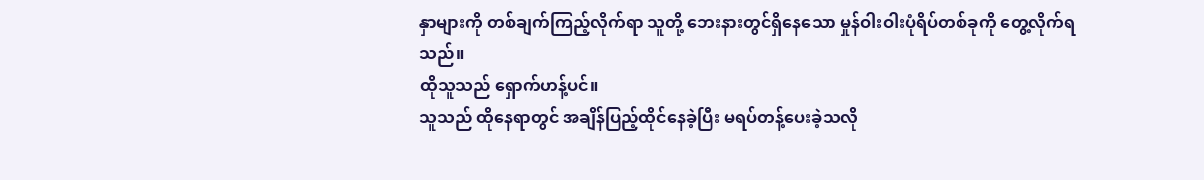နှာများကို တစ်ချက်ကြည့်လိုက်ရာ သူတို့ ဘေးနားတွင်ရှိနေသော မှုန်ဝါးဝါးပုံရိပ်တစ်ခုကို တွေ့လိုက်ရသည်။
ထိုသူသည် ရှောက်ဟန့်ပင်။
သူသည် ထိုနေရာတွင် အချိန်ပြည့်ထိုင်နေခဲ့ပြီး မရပ်တန့်ပေးခဲ့သလို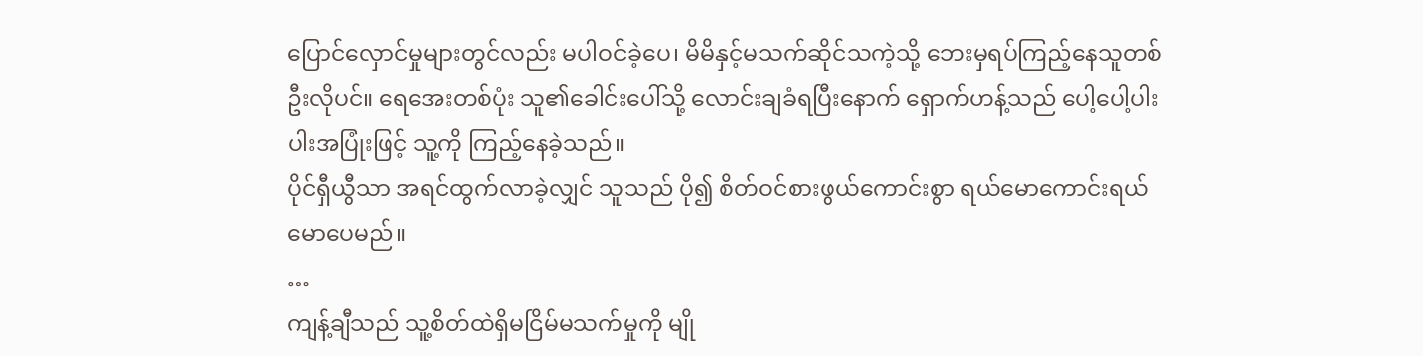ပြောင်လှောင်မှုများတွင်လည်း မပါဝင်ခဲ့ပေ၊ မိမိနှင့်မသက်ဆိုင်သကဲ့သို့ ဘေးမှရပ်ကြည့်နေသူတစ်ဦးလိုပင်။ ရေအေးတစ်ပုံး သူ၏ခေါင်းပေါ်သို့ လောင်းချခံရပြီးနောက် ရှောက်ဟန့်သည် ပေါ့ပေါ့ပါးပါးအပြုံးဖြင့် သူ့ကို ကြည့်နေခဲ့သည်။
ပိုင်ရှီယွီသာ အရင်ထွက်လာခဲ့လျှင် သူသည် ပို၍ စိတ်ဝင်စားဖွယ်ကောင်းစွာ ရယ်မောကောင်းရယ်မောပေမည်။
…
ကျန့်ချီသည် သူ့စိတ်ထဲရှိမငြိမ်မသက်မှုကို မျို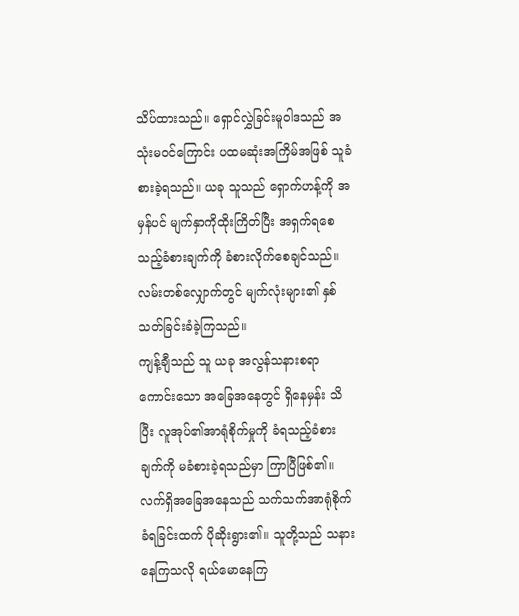သိပ်ထားသည်။ ရှောင်လွှဲခြင်းမူဝါဒသည် အသုံးမဝင်ကြောင်း ပထမဆုံးအကြိမ်အဖြစ် သူခံစားခဲ့ရသည်။ ယခု သူသည် ရှောက်ဟန့်ကို အမှန်ပင် မျက်နှာကိုထိုးကြိတ်ပြီး အရှက်ရစေသည့်ခံစားချက်ကို ခံစားလိုက်စေချင်သည်။
လမ်းတစ်လျှောက်တွင် မျက်လုံးများ၏ နှစ်သတ်ခြင်းခံခဲ့ကြသည်။
ကျန့်ချီသည် သူ ယခု အလွန်သနားစရာကောင်းသော အခြေအနေတွင် ရှိနေမှန်း သိပြီး လူအုပ်၏အာရုံစိုက်မှုကို ခံရသည့်ခံစားချက်ကို မခံစားခဲ့ရသည်မှာ ကြာပြီဖြစ်၏။ လက်ရှိအခြေအနေသည် သက်သက်အာရုံစိုက်ခံရခြင်းထက် ပိုဆိုးရွား၏။ သူတို့သည် သနားနေကြသလို ရယ်မောနေကြ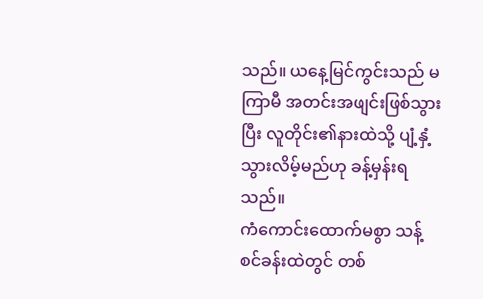သည်။ ယနေ့မြင်ကွင်းသည် မကြာမီ အတင်းအဖျင်းဖြစ်သွားပြီး လူတိုင်း၏နားထဲသို့ ပျံ့နှံ့သွားလိမ့်မည်ဟု ခန့်မှန်းရသည်။
ကံကောင်းထောက်မစွာ သန့်စင်ခန်းထဲတွင် တစ်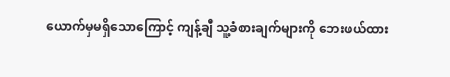ယောက်မှမရှိသောကြောင့် ကျန့်ချီ သူ့ခံစားချက်များကို ဘေးဖယ်ထား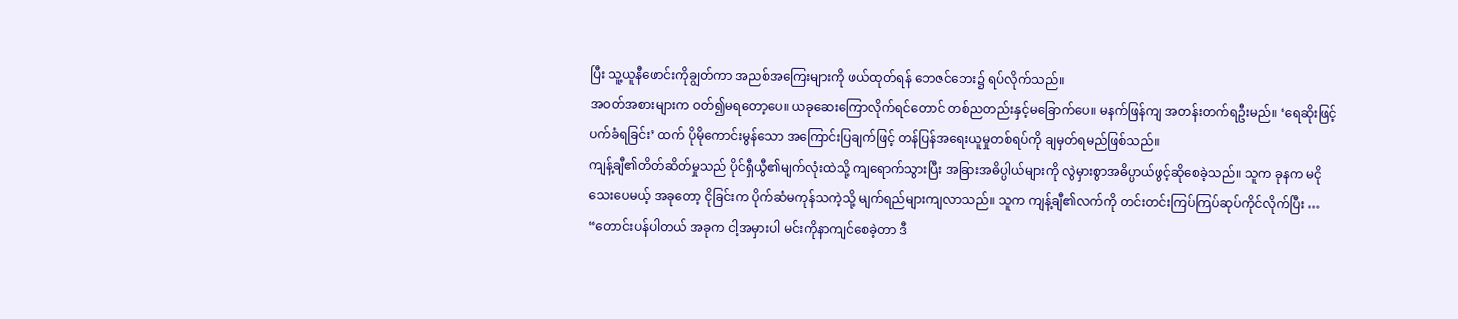ပြီး သူ့ယူနီဖောင်းကိုချွတ်ကာ အညစ်အကြေးများကို ဖယ်ထုတ်ရန် ဘေဇင်ဘေး၌ ရပ်လိုက်သည်။
အဝတ်အစားများက ဝတ်၍မရတော့ပေ။ ယခုဆေးကြောလိုက်ရင်တောင် တစ်ညတည်းနှင့်မခြောက်ပေ။ မနက်ဖြန်ကျ အတန်းတက်ရဦးမည်။ ‘ရေဆိုးဖြင့် ပက်ခံရခြင်း’ ထက် ပိုမိုကောင်းမွန်သော အကြောင်းပြချက်ဖြင့် တန်ပြန်အရေးယူမှုတစ်ရပ်ကို ချမှတ်ရမည်ဖြစ်သည်။
ကျန့်ချီ၏တိတ်ဆိတ်မှုသည် ပိုင်ရှီယွီ၏မျက်လုံးထဲသို့ ကျရောက်သွားပြီး အခြားအဓိပ္ပါယ်များကို လွဲမှားစွာအဓိပ္ပာယ်ဖွင့်ဆိုစေခဲ့သည်။ သူက ခုနက မငိုသေးပေမယ့် အခုတော့ ငိုခြင်းက ပိုက်ဆံမကုန်သကဲ့သို့ မျက်ရည်များကျလာသည်။ သူက ကျန့်ချီ၏လက်ကို တင်းတင်းကြပ်ကြပ်ဆုပ်ကိုင်လိုက်ပြီး …
“တောင်းပန်ပါတယ် အခုက ငါ့အမှားပါ မင်းကိုနာကျင်စေခဲ့တာ ဒီ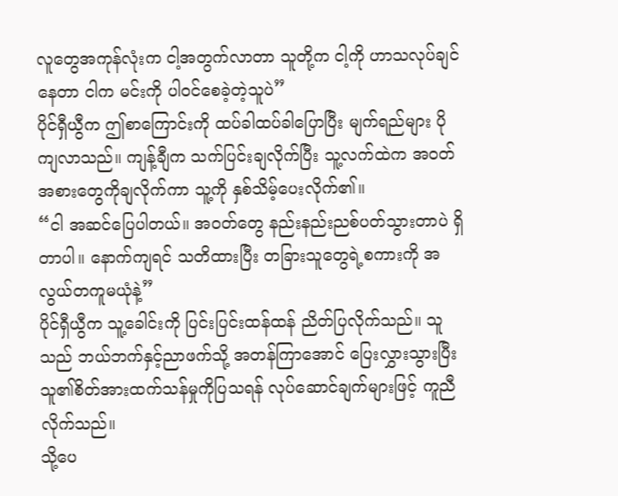လူတွေအကုန်လုံးက ငါ့အတွက်လာတာ သူတို့က ငါ့ကို ဟာသလုပ်ချင်နေတာ ငါက မင်းကို ပါဝင်စေခဲ့တဲ့သူပဲ”
ပိုင်ရှီယွီက ဤစာကြောင်းကို ထပ်ခါထပ်ခါပြောပြီး မျက်ရည်များ ပိုကျလာသည်။ ကျန့်ချီက သက်ပြင်းချလိုက်ပြီး သူ့လက်ထဲက အဝတ်အစားတွေကိုချလိုက်ကာ သူ့ကို နှစ်သိမ့်ပေးလိုက်၏။
“ငါ အဆင်ပြေပါတယ်။ အဝတ်တွေ နည်းနည်းညစ်ပတ်သွားတာပဲ ရှိတာပါ။ နောက်ကျရင် သတိထားပြီး တခြားသူတွေရဲ့စကားကို အလွယ်တကူမယုံနဲ့”
ပိုင်ရှီယွီက သူ့ခေါင်းကို ပြင်းပြင်းထန်ထန် ညိတ်ပြလိုက်သည်။ သူသည် ဘယ်ဘက်နှင့်ညာဖက်သို့ အတန်ကြာအောင် ပြေးလွှားသွားပြီး သူ၏စိတ်အားထက်သန်မှုကိုပြသရန် လုပ်ဆောင်ချက်များဖြင့် ကူညီလိုက်သည်။
သို့ပေ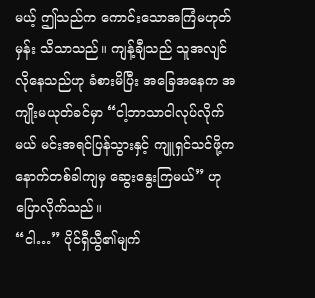မယ့် ဤသည်က ကောင်းသောအကြံမဟုတ်မှန်း သိသာသည်။ ကျန့်ချီသည် သူအလျင်လိုနေသည်ဟု ခံစားမိပြီး အခြေအနေက အကျိုးမယုတ်ခင်မှာ “ငါ့ဘာသာငါလုပ်လိုက်မယ် မင်းအရင်ပြန်သွားနှင့် ကျူရှင်သင်ဖို့က နောက်တစ်ခါကျမှ ဆွေးနွေးကြမယ်” ဟု ပြောလိုက်သည်။
“ငါ…” ပိုင်ရှီယွီ၏မျက်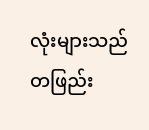လုံးများသည် တဖြည်း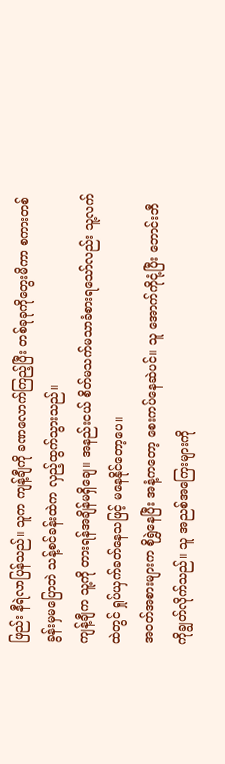ဖြည်း နီရဲလာပြန်သည်။ သူက ကျန့်ချီကို ခဏလောက်ကြည့်ပြီး တစ်ခုခုကိုတွေးမိကာ စကားတစ်ခွန်းမှမပြောဘဲ သန့်စင်ခန်းထဲက လှည့်ထွက်သွားသည်။
ကျန့်ချီက သူ့ကို တားရန်အချိန်မရှိချေ။ အနည်းငယ် စိတ်မသက်မသာခံစားရသော်လည်း သူ့လက်ထဲတွင် ရှုပ်ယှက်ခတ်နေသဖြင့် မနေနိုင်တော့ပေ။
အဝတ်အစားများက စိုရွှဲနေပြီး အနံ့ကတော့ စေးကပ်နေဆဲပင်။ သူ အောက်ကိုငုံ့ပြီး ဘောင်းဘီကိုချွတ်လိုက်သည်။ သူ အညစ်အကြေးများကို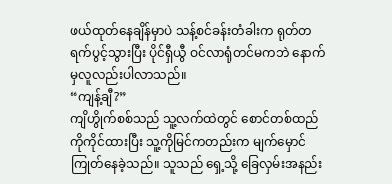ဖယ်ထုတ်နေချိန်မှာပဲ သန့်စင်ခန်းတံခါးက ရုတ်တရက်ပွင့်သွားပြီး ပိုင်ရှီယွီ ဝင်လာရုံတင်မကဘဲ နောက်မှလူလည်းပါလာသည်။
“ကျန့်ချီ?”
ကျိဟွိုက်စစ်သည် သူ့လက်ထဲတွင် စောင်တစ်ထည်ကိုကိုင်ထားပြီး သူ့ကိုမြင်ကတည်းက မျက်မှောင်ကြုတ်နေခဲ့သည်။ သူသည် ရှေ့သို့ ခြေလှမ်းအနည်း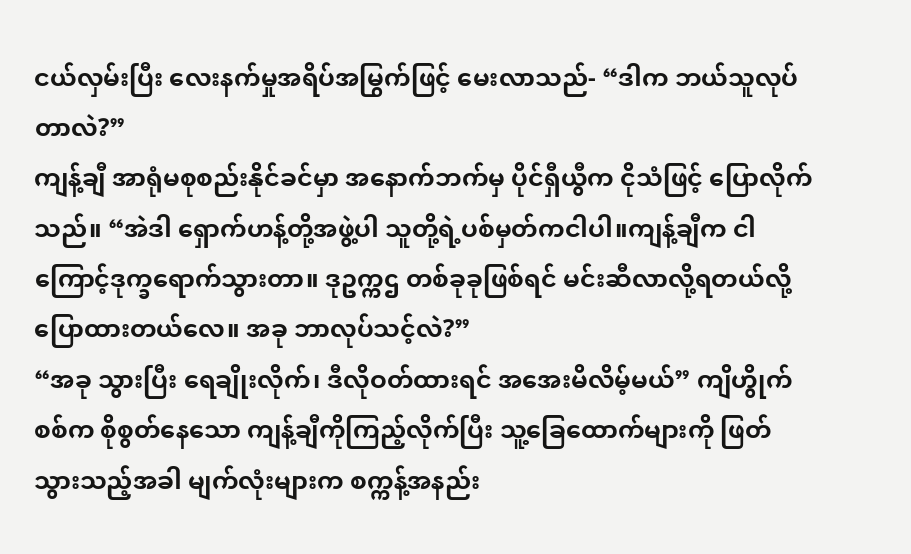ငယ်လှမ်းပြီး လေးနက်မှုအရိပ်အမြွက်ဖြင့် မေးလာသည်- “ဒါက ဘယ်သူလုပ်တာလဲ?”
ကျန့်ချီ အာရုံမစုစည်းနိုင်ခင်မှာ အနောက်ဘက်မှ ပိုင်ရှီယွီက ငိုသံဖြင့် ပြောလိုက်သည်။ “အဲဒါ ရှောက်ဟန့်တို့အဖွဲ့ပါ သူတို့ရဲ့ပစ်မှတ်ကငါပါ။ကျန့်ချီက ငါကြောင့်ဒုက္ခရောက်သွားတာ။ ဒုဥက္ကဌ တစ်ခုခုဖြစ်ရင် မင်းဆီလာလို့ရတယ်လို့ ပြောထားတယ်လေ။ အခု ဘာလုပ်သင့်လဲ?”
“အခု သွားပြီး ရေချိုးလိုက်၊ ဒီလိုဝတ်ထားရင် အအေးမိလိမ့်မယ်” ကျိဟွိုက်စစ်က စိုစွတ်နေသော ကျန့်ချီကိုကြည့်လိုက်ပြီး သူ့ခြေထောက်များကို ဖြတ်သွားသည့်အခါ မျက်လုံးများက စက္ကန့်အနည်း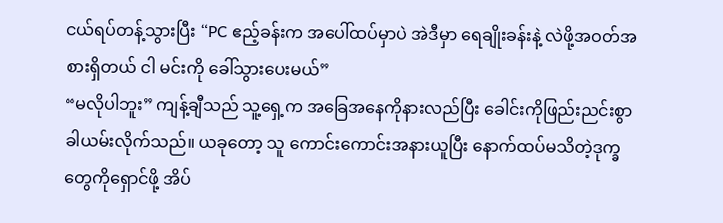ငယ်ရပ်တန့်သွားပြီး “PC ဧည့်ခန်းက အပေါ်ထပ်မှာပဲ အဲဒီမှာ ရေချိုးခန်းနဲ့ လဲဖို့အဝတ်အစားရှိတယ် ငါ မင်းကို ခေါ်သွားပေးမယ်”
“မလိုပါဘူး” ကျန့်ချီသည် သူ့ရှေ့က အခြေအနေကိုနားလည်ပြီး ခေါင်းကိုဖြည်းညင်းစွာ ခါယမ်းလိုက်သည်။ ယခုတော့ သူ ကောင်းကောင်းအနားယူပြီး နောက်ထပ်မသိတဲ့ဒုက္ခတွေကိုရှောင်ဖို့ အိပ်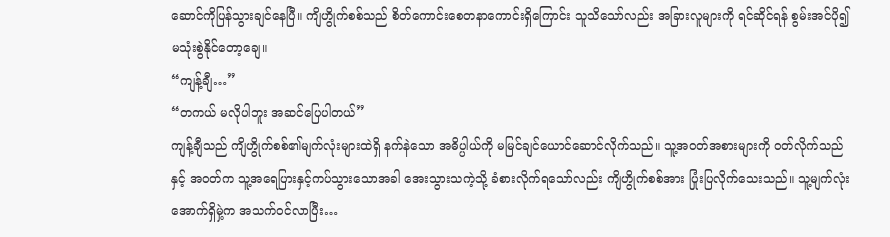ဆောင်ကိုပြန်သွားချင်နေပြီ။ ကျိဟွိုက်စစ်သည် စိတ်ကောင်းစေတနာကောင်းရှိကြောင်း သူသိသော်လည်း အခြားလူများကို ရင်ဆိုင်ရန် စွမ်းအင်ပို၍ မသုံးစွဲနိုင်တော့ချေ။
“ကျန့်ချီ…”
“တကယ် မလိုပါဘူး အဆင်ပြေပါတယ်”
ကျန့်ချီသည် ကျိဟွိုက်စစ်၏မျက်လုံးများထဲရှိ နက်နဲသော အဓိပ္ပါယ်ကို မမြင်ချင်ယောင်ဆောင်လိုက်သည်။ သူ့အဝတ်အစားများကို ၀တ်လိုက်သည်နှင့် အဝတ်က သူ့အရေပြားနှင့်ကပ်သွားသောအခါ အေးသွားသကဲ့သို့ ခံစားလိုက်ရသော်လည်း ကျိဟွိုက်စစ်အား ပြုံးပြလိုက်သေးသည်။ သူ့မျက်လုံးအောက်ရှိမှဲ့က အသက်ဝင်လာပြီး…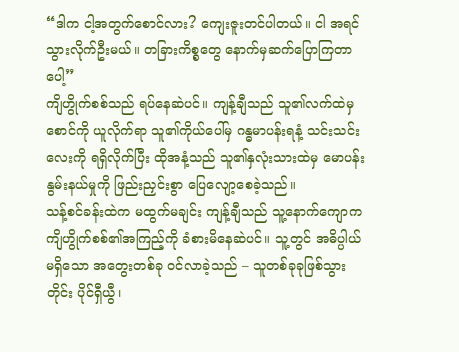“ဒါက ငါ့အတွက်စောင်လား? ကျေးဇူးတင်ပါတယ်။ ငါ အရင်သွားလိုက်ဦးမယ်။ တခြားကိစ္စတွေ နောက်မှဆက်ပြောကြတာပေါ့”
ကျိဟွိုက်စစ်သည် ရပ်နေဆဲပင်။ ကျန့်ချီသည် သူ၏လက်ထဲမှ စောင်ကို ယူလိုက်ရာ သူ၏ကိုယ်ပေါ်မှ ဂန္ဓမာပန်းရနံ့ သင်းသင်းလေးကို ရရှိလိုက်ပြီး ထိုအနံ့သည် သူ၏နှလုံးသားထဲမှ မောပန်းနွမ်းနယ်မှုကို ဖြည်းညှင်းစွာ ပြေလျော့စေခဲ့သည်။
သန့်စင်ခန်းထဲက မထွက်မချင်း ကျန့်ချီသည် သူ့နောက်ကျောက ကျိဟွိုက်စစ်၏အကြည့်ကို ခံစားမိနေဆဲပင်။ သူ့တွင် အဓိပ္ပါယ်မရှိသော အတွေးတစ်ခု ဝင်လာခဲ့သည် – သူတစ်ခုခုဖြစ်သွားတိုင်း ပိုင်ရှီယွီ၊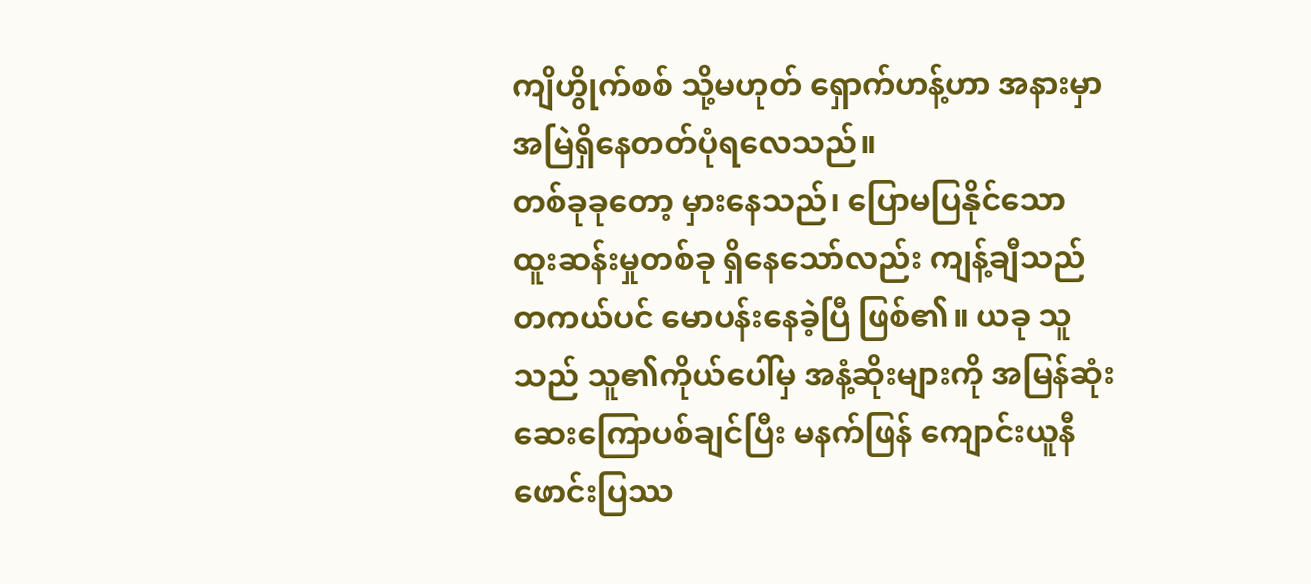ကျိဟွိုက်စစ် သို့မဟုတ် ရှောက်ဟန့်ဟာ အနားမှာ အမြဲရှိနေတတ်ပုံရလေသည်။
တစ်ခုခုတော့ မှားနေသည်၊ ပြောမပြနိုင်သော ထူးဆန်းမှုတစ်ခု ရှိနေသော်လည်း ကျန့်ချီသည် တကယ်ပင် မောပန်းနေခဲ့ပြီ ဖြစ်၏။ ယခု သူသည် သူ၏ကိုယ်ပေါ်မှ အနံ့ဆိုးများကို အမြန်ဆုံး ဆေးကြောပစ်ချင်ပြီး မနက်ဖြန် ကျောင်းယူနီဖောင်းပြဿ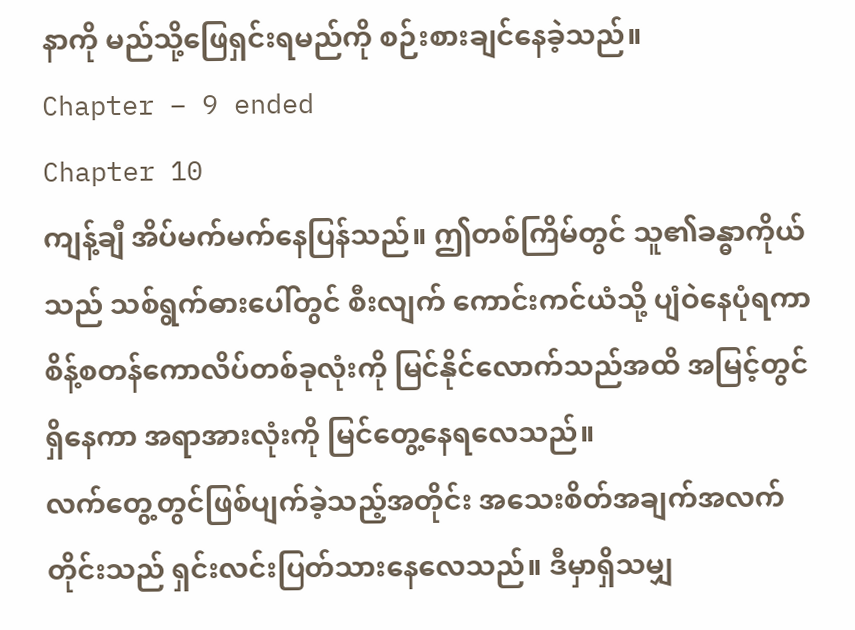နာကို မည်သို့ဖြေရှင်းရမည်ကို စဉ်းစားချင်နေခဲ့သည်။
Chapter – 9 ended
Chapter 10
ကျန့်ချီ အိပ်မက်မက်နေပြန်သည်။ ဤတစ်ကြိမ်တွင် သူ၏ခန္ဓာကိုယ်သည် သစ်ရွက်ဓားပေါ်တွင် စီးလျက် ကောင်းကင်ယံသို့ ပျံဝဲနေပုံရကာ စိန့်စတန်ကောလိပ်တစ်ခုလုံးကို မြင်နိုင်လောက်သည်အထိ အမြင့်တွင် ရှိနေကာ အရာအားလုံးကို မြင်တွေ့နေရလေသည်။
လက်တွေ့တွင်ဖြစ်ပျက်ခဲ့သည့်အတိုင်း အသေးစိတ်အချက်အလက်တိုင်းသည် ရှင်းလင်းပြတ်သားနေလေသည်။ ဒီမှာရှိသမျှ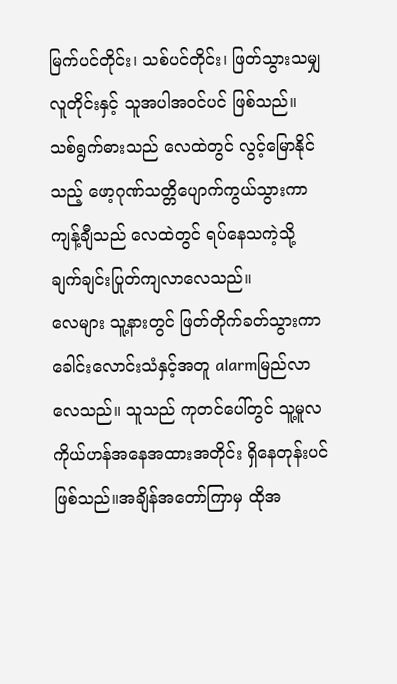မြက်ပင်တိုင်း၊ သစ်ပင်တိုင်း၊ ဖြတ်သွားသမျှ လူတိုင်းနှင့် သူအပါအဝင်ပင် ဖြစ်သည်။
သစ်ရွက်ဓားသည် လေထဲတွင် လွင့်မြောနိုင်သည့် ဖော့ဂုဏ်သတ္တိပျောက်ကွယ်သွားကာ ကျန့်ချီသည် လေထဲတွင် ရပ်နေသကဲ့သို့ ချက်ချင်းပြုတ်ကျလာလေသည်။
လေများ သူ့နားတွင် ဖြတ်တိုက်ခတ်သွားကာ ခေါင်းလောင်းသံနှင့်အတူ alarmမြည်လာလေသည်။ သူသည် ကုတင်ပေါ်တွင် သူ့မူလကိုယ်ဟန်အနေအထားအတိုင်း ရှိနေတုန်းပင် ဖြစ်သည်။အချိန်အတော်ကြာမှ ထိုအ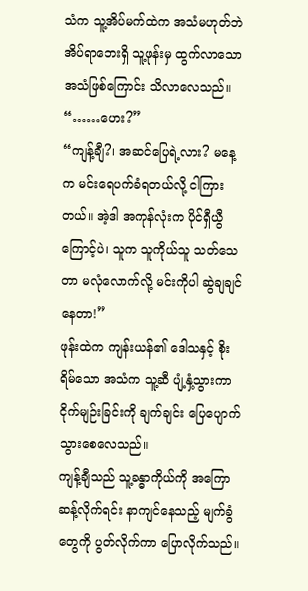သံက သူ့အိပ်မက်ထဲက အသံမဟုတ်ဘဲ အိပ်ရာဘေးရှိ သူ့ဖုန်းမှ ထွက်လာသောအသံဖြစ်ကြောင်း သိလာလေသည်။
“……ဟေး?”
“ကျန့်ချီ?၊ အဆင်ပြေရဲ့လား? မနေ့က မင်းရေပက်ခံရတယ်လို့ ငါကြားတယ်။ အဲ့ဒါ အကုန်လုံးက ပိုင်ရှီယွီကြောင့်ပဲ၊ သူက သူကိုယ်သူ သတ်သေတာ မလုံလောက်လို့ မင်းကိုပါ ဆွဲချချင်နေတာ!”
ဖုန်းထဲက ကျန်းယန်၏ ဒေါသနှင့် စိုးရိမ်သော အသံက သူ့ဆီ ပျံ့နှံ့သွားကာ ငိုက်မျဉ်းခြင်းကို ချက်ချင်း ပြေပျောက်သွားစေလေသည်။
ကျန့်ချီသည် သူ့ခန္ဓာကိုယ်ကို အကြောဆန့်လိုက်ရင်း နာကျင်နေသည့် မျက်ခွံတွေကို ပွတ်လိုက်ကာ ပြောလိုက်သည်။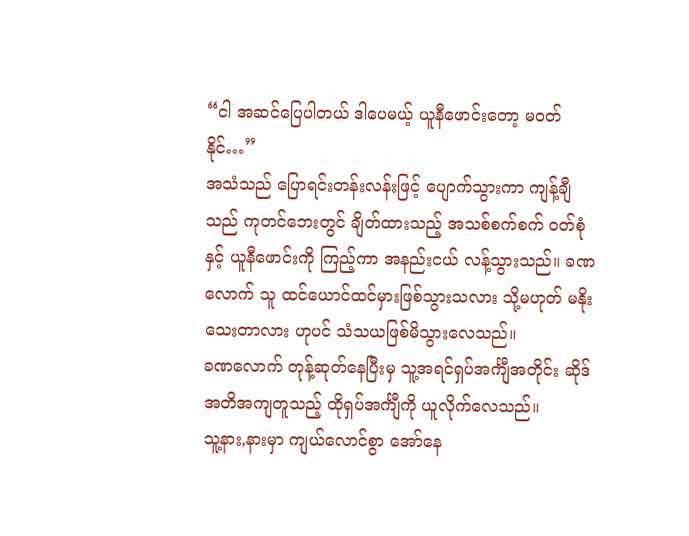“ငါ အဆင်ပြေပါတယ် ဒါပေမယ့် ယူနီဖောင်းတော့ မဝတ်နိုင်…”
အသံသည် ပြောရင်းတန်းလန်းဖြင့် ပျောက်သွားကာ ကျန့်ချီသည် ကုတင်ဘေးတွင် ချိတ်ထားသည့် အသစ်စက်စက် ဝတ်စုံနှင့် ယူနီဖောင်းကို ကြည့်ကာ အနည်းငယ် လန့်သွားသည်။ ခဏလောက် သူ ထင်ယောင်ထင်မှားဖြစ်သွားသလား သို့မဟုတ် မနိုးသေးတာလား ဟုပင် သံသယဖြစ်မိသွားလေသည်။
ခဏလောက် တုန့်ဆုတ်နေပြီးမှ သူ့အရင်ရှပ်အင်္ကျီအတိုင်း ဆိုဒ်အတိအကျတူသည့် ထိုရှပ်အင်္ကျီကို ယူလိုက်လေသည်။
သူ့နား,နားမှာ ကျယ်လောင်စွာ အော်နေ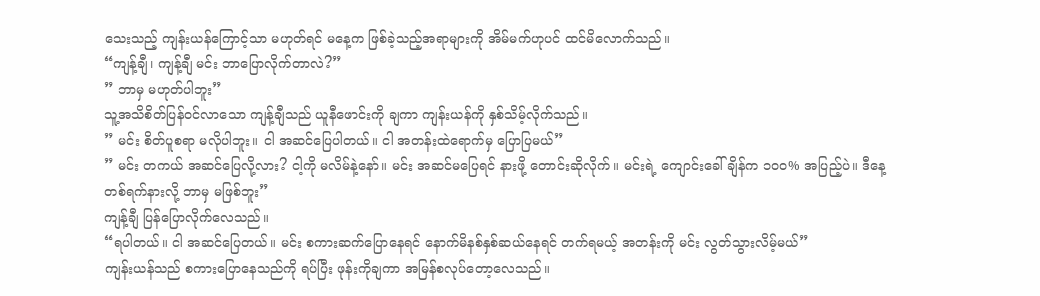သေးသည့် ကျန်းယန်ကြောင့်သာ မဟုတ်ရင် မနေ့က ဖြစ်ခဲ့သည့်အရာများကို အိမ်မက်ဟုပင် ထင်မိလောက်သည်။
“ကျန့်ချီ၊ ကျန့်ချီ မင်း ဘာပြောလိုက်တာလဲ?”
” ဘာမှ မဟုတ်ပါဘူး”
သူ့အသိစိတ်ပြန်ဝင်လာသော ကျန့်ချီသည် ယူနီဖောင်းကို ချကာ ကျန်းယန်ကို နှစ်သိမ့်လိုက်သည်။
” မင်း စိတ်ပူစရာ မလိုပါဘူး။ ငါ အဆင်ပြေပါတယ်။ ငါ အတန်းထဲရောက်မှ ပြောပြမယ်”
” မင်း တကယ် အဆင်ပြေလို့လား? ငါ့ကို မလိမ်နဲ့နော်။ မင်း အဆင်မပြေရင် နားဖို့ တောင်းဆိုလိုက်။ မင်းရဲ့ ကျောင်းခေါ်ချိန်က ၁၀၀% အပြည့်ပဲ။ ဒီနေ့ တစ်ရက်နားလို့ ဘာမှ မဖြစ်ဘူး”
ကျန့်ချီ ပြန်ပြောလိုက်လေသည်။
“ရပါတယ်။ ငါ အဆင်ပြေတယ်။ မင်း စကားဆက်ပြောနေရင် နောက်မိနစ်နှစ်ဆယ်နေရင် တက်ရမယ့် အတန်းကို မင်း လွတ်သွားလိမ့်မယ်”
ကျန်းယန်သည် စကားပြောနေသည်ကို ရပ်ပြီး ဖုန်းကိုချကာ အမြန်စလုပ်တော့လေသည်။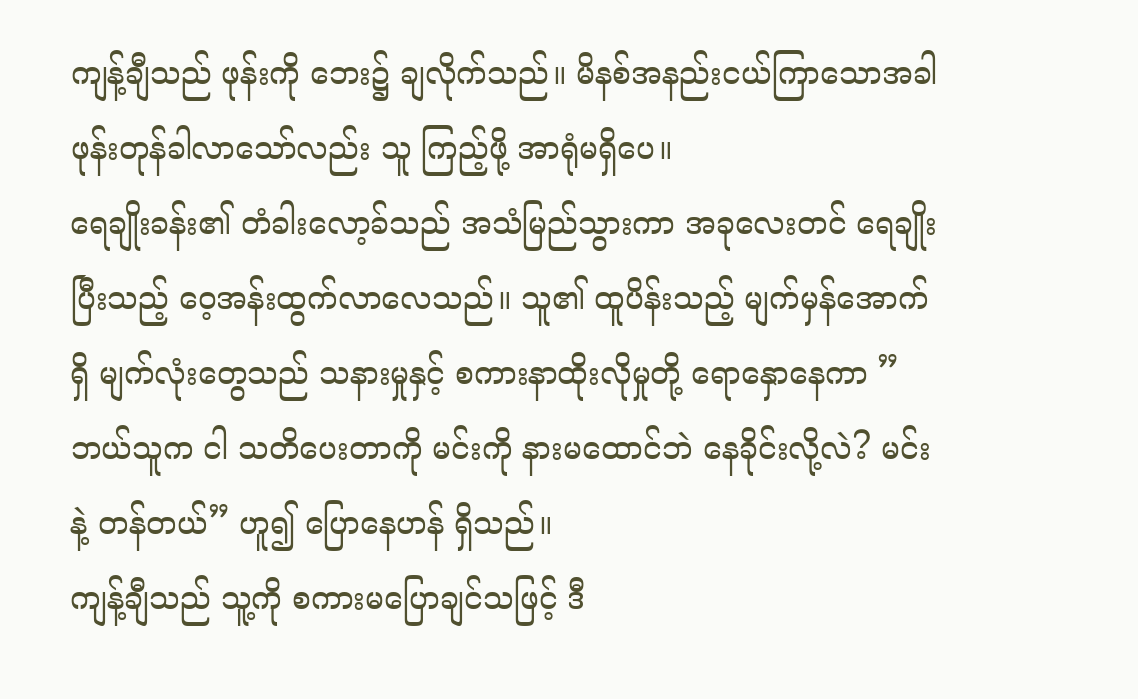ကျန့်ချီသည် ဖုန်းကို ဘေး၌ ချလိုက်သည်။ မိနစ်အနည်းငယ်ကြာသောအခါ ဖုန်းတုန်ခါလာသော်လည်း သူ ကြည့်ဖို့ အာရုံမရှိပေ။
ရေချိုးခန်း၏ တံခါးလော့ခ်သည် အသံမြည်သွားကာ အခုလေးတင် ရေချိုးပြီးသည့် ဝေ့အန်းထွက်လာလေသည်။ သူ၏ ထူပိန်းသည့် မျက်မှန်အောက်ရှိ မျက်လုံးတွေသည် သနားမှုနှင့် စကားနာထိုးလိုမှုတို့ ရောနှောနေကာ ” ဘယ်သူက ငါ သတိပေးတာကို မင်းကို နားမထောင်ဘဲ နေခိုင်းလို့လဲ? မင်းနဲ့ တန်တယ်” ဟူ၍ ပြောနေဟန် ရှိသည်။
ကျန့်ချီသည် သူ့ကို စကားမပြောချင်သဖြင့် ဒီ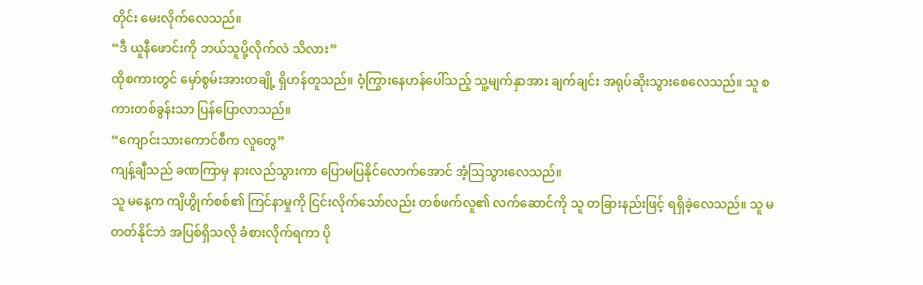တိုင်း မေးလိုက်လေသည်။
“ဒီ ယူနီဖောင်းကို ဘယ်သူပို့လိုက်လဲ သိလား”
ထိုစကားတွင် မှော်စွမ်းအားတချို့ ရှိဟန်တူသည်။ ဝံ့ကြွားနေဟန်ပေါ်သည့် သူ့မျက်နှာအား ချက်ချင်း အရုပ်ဆိုးသွားစေလေသည်။ သူ စကားတစ်ခွန်းသာ ပြန်ပြောလာသည်။
“ကျောင်းသားကောင်စီက လူတွေ”
ကျန့်ချီသည် ခဏကြာမှ နားလည်သွားကာ ပြောမပြနိုင်လောက်အောင် အံ့ဩသွားလေသည်။
သူ မနေ့က ကျိဟွိုက်စစ်၏ ကြင်နာမှုကို ငြင်းလိုက်သော်လည်း တစ်ဖက်လူ၏ လက်ဆောင်ကို သူ တခြားနည်းဖြင့် ရရှိခဲ့လေသည်။ သူ မတတ်နိုင်ဘဲ အပြစ်ရှိသလို ခံစားလိုက်ရကာ ပို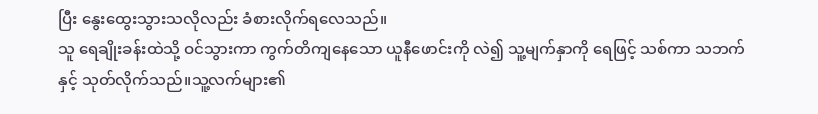ပြီး နွေးထွေးသွားသလိုလည်း ခံစားလိုက်ရလေသည်။
သူ ရေချိုးခန်းထဲသို့ ဝင်သွားကာ ကွက်တိကျနေသော ယူနီဖောင်းကို လဲ၍ သူ့မျက်နှာကို ရေဖြင့် သစ်ကာ သဘက်နှင့် သုတ်လိုက်သည်။သူ့လက်များ၏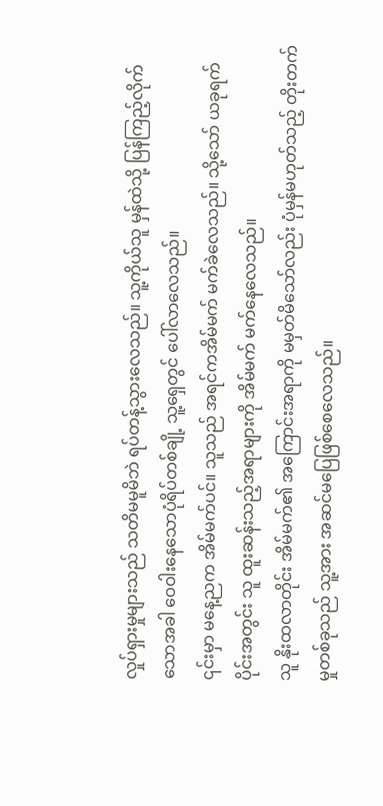လှုပ်ရှားမှုများသည် သတိမမူမိဘဲ ရပ်တန့်သွားလေသည်။ သူ့ကိုယ်သူ မှန်ထဲသို့ ပြန်ကြည့်လိုက်သောအခါ ဝေဝါးနေသောပုံရိပ်တစ်ချို့ သူ့ရှေတွင် ပေါ်လာလေသည်။
၎င်းမှာ မနေ့ညက အိမ်မက်ပင်။ သူသည် အရင်ကအိမ်မက် မက်ခဲလေသည်။ သို့သော် ယခုရက်ပိုင်းအတွင်း သူ ထူးဆန်းသည့်အရာများကို အိမ်မက် မက်နေလေသည်။
သူ နိုးထလာတိုင်း အိမ်မက်၏ အကြောင်းအရာကို မမှတ်မိသော်လည်း ပုံမှန်မဟုတ်သည့် တိုးတက်မှုတစ်ခုသည် သူ့အား အဆင်မပြေဖြစ်စေလေသည်။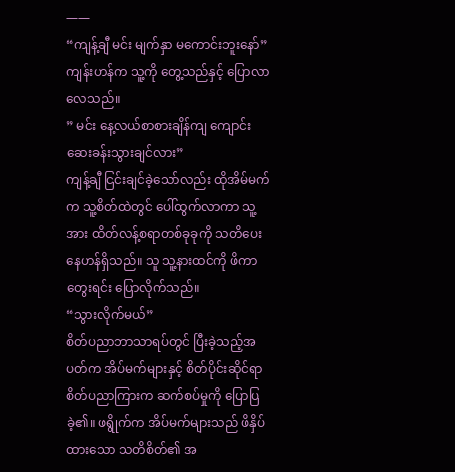——
“ကျန့်ချီ မင်း မျက်နှာ မကောင်းဘူးနော်”
ကျန်းဟန်က သူ့ကို တွေ့သည်နှင့် ပြောလာလေသည်။
” မင်း နေ့လယ်စာစားချိန်ကျ ကျောင်းဆေးခန်းသွားချင်လား”
ကျန့်ချီ ငြင်းချင်ခဲ့သော်လည်း ထိုအိမ်မက်က သူ့စိတ်ထဲတွင် ပေါ်ထွက်လာကာ သူ့အား ထိတ်လန့်စရာတစ်ခုခုကို သတိပေးနေဟန်ရှိသည်။ သူ သူ့နားထင်ကို ဖိကာ တွေးရင်း ပြောလိုက်သည်။
“သွားလိုက်မယ်”
စိတ်ပညာဘာသာရပ်တွင် ပြီးခဲ့သည့်အပတ်က အိပ်မက်များနှင့် စိတ်ပိုင်းဆိုင်ရာ စိတ်ပညာကြားက ဆက်စပ်မှုကို ပြောပြခဲ့၏။ ဖရွိုက်က အိပ်မက်များသည် ဖိနှိပ်ထားသော သတိစိတ်၏ အ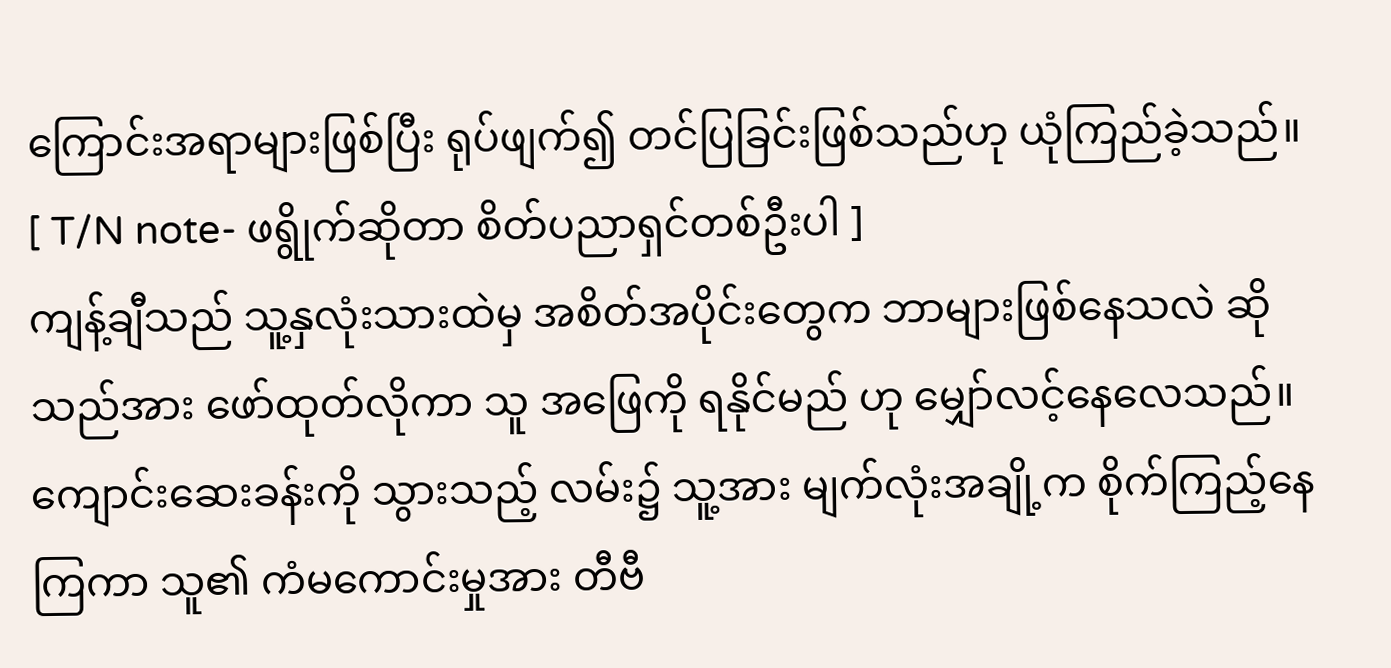ကြောင်းအရာများဖြစ်ပြီး ရုပ်ဖျက်၍ တင်ပြခြင်းဖြစ်သည်ဟု ယုံကြည်ခဲ့သည်။
[ T/N note- ဖရွိုက်ဆိုတာ စိတ်ပညာရှင်တစ်ဦးပါ ]
ကျန့်ချီသည် သူ့နှလုံးသားထဲမှ အစိတ်အပိုင်းတွေက ဘာများဖြစ်နေသလဲ ဆိုသည်အား ဖော်ထုတ်လိုကာ သူ အဖြေကို ရနိုင်မည် ဟု မျှော်လင့်နေလေသည်။
ကျောင်းဆေးခန်းကို သွားသည့် လမ်း၌ သူ့အား မျက်လုံးအချို့က စိုက်ကြည့်နေကြကာ သူ၏ ကံမကောင်းမှုအား တီဗီ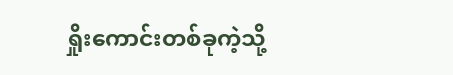ရှိုးကောင်းတစ်ခုကဲ့သို့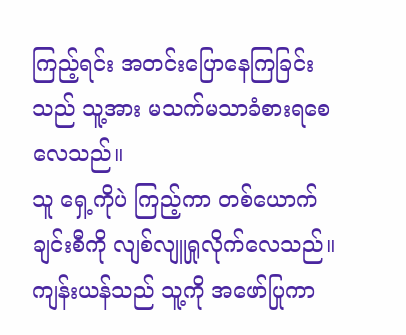ကြည့်ရင်း အတင်းပြောနေကြခြင်းသည် သူ့အား မသက်မသာခံစားရစေလေသည်။
သူ ရှေ့ကိုပဲ ကြည့်ကာ တစ်ယောက်ချင်းစီကို လျစ်လျူရှုလိုက်လေသည်။ ကျန်းယန်သည် သူ့ကို အဖော်ပြုကာ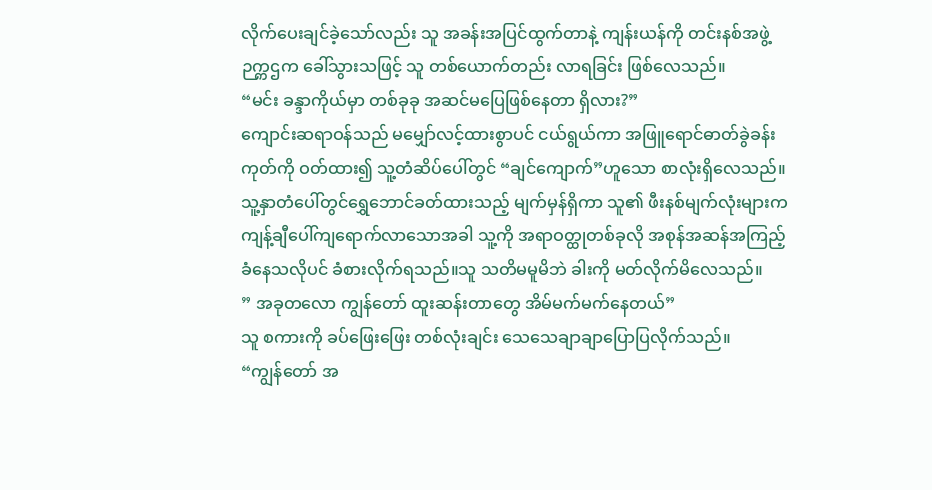လိုက်ပေးချင်ခဲ့သော်လည်း သူ အခန်းအပြင်ထွက်တာနဲ့ ကျန်းယန်ကို တင်းနစ်အဖွဲ့ဉက္ကဌက ခေါ်သွားသဖြင့် သူ တစ်ယောက်တည်း လာရခြင်း ဖြစ်လေသည်။
“မင်း ခန္ဒာကိုယ်မှာ တစ်ခုခု အဆင်မပြေဖြစ်နေတာ ရှိလား?”
ကျောင်းဆရာဝန်သည် မမျှော်လင့်ထားစွာပင် ငယ်ရွယ်ကာ အဖြူရောင်ဓာတ်ခွဲခန်းကုတ်ကို ဝတ်ထား၍ သူ့တံဆိပ်ပေါ်တွင် “ချင်ကျောက်”ဟူသော စာလုံးရှိလေသည်။သူ့နှာတံပေါ်တွင်ရွှေဘောင်ခတ်ထားသည့် မျက်မှန်ရှိကာ သူ၏ ဖီးနစ်မျက်လုံးများက ကျန့်ချီပေါ်ကျရောက်လာသောအခါ သူ့ကို အရာဝတ္ထုတစ်ခုလို အစုန်အဆန်အကြည့်ခံနေသလိုပင် ခံစားလိုက်ရသည်။သူ သတိမမူမိဘဲ ခါးကို မတ်လိုက်မိလေသည်။
” အခုတလော ကျွန်တော် ထူးဆန်းတာတွေ အိမ်မက်မက်နေတယ်”
သူ စကားကို ခပ်ဖြေးဖြေး တစ်လုံးချင်း သေသေချာချာပြောပြလိုက်သည်။
“ကျွန်တော် အ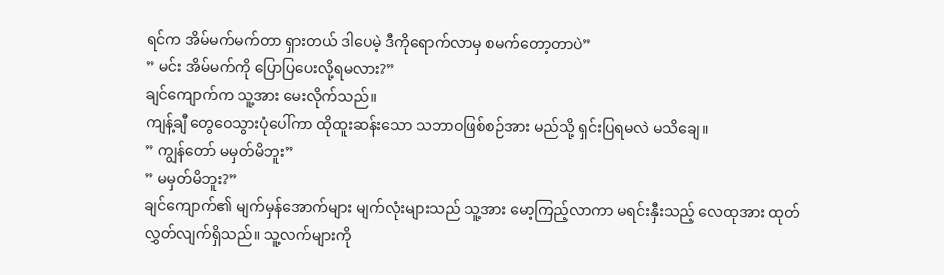ရင်က အိမ်မက်မက်တာ ရှားတယ် ဒါပေမဲ့ ဒီကိုရောက်လာမှ စမက်တော့တာပဲ”
” မင်း အိမ်မက်ကို ပြောပြပေးလို့ရမလား?”
ချင်ကျောက်က သူ့အား မေးလိုက်သည်။
ကျန့်ချီ တွေဝေသွားပုံပေါ်ကာ ထိုထူးဆန်းသော သဘာဝဖြစ်စဉ်အား မည်သို့ ရှင်းပြရမလဲ မသိချေ။
” ကျွန်တော် မမှတ်မိဘူး”
” မမှတ်မိဘူး?”
ချင်ကျောက်၏ မျက်မှန်အောက်များ မျက်လုံးများသည် သူ့အား မော့ကြည့်လာကာ မရင်းနှီးသည့် လေထုအား ထုတ်လွှတ်လျက်ရှိသည်။ သူ့လက်များကို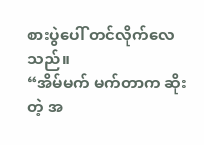စားပွဲပေါ် တင်လိုက်လေသည်။
“အိမ်မက် မက်တာက ဆိုးတဲ့ အ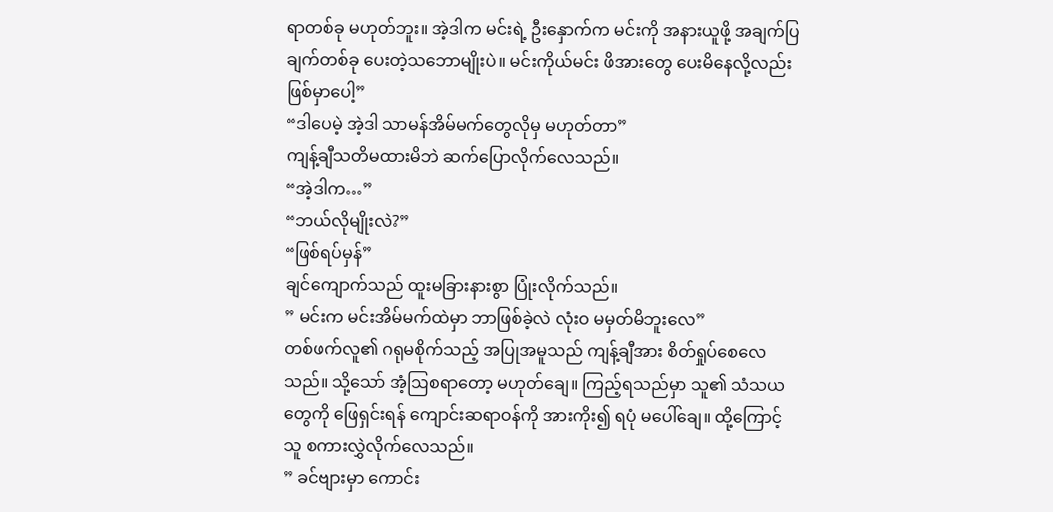ရာတစ်ခု မဟုတ်ဘူး။ အဲ့ဒါက မင်းရဲ့ ဦးနှောက်က မင်းကို အနားယူဖို့ အချက်ပြချက်တစ်ခု ပေးတဲ့သဘောမျိုးပဲ။ မင်းကိုယ်မင်း ဖိအားတွေ ပေးမိနေလို့လည်း ဖြစ်မှာပေါ့”
“ဒါပေမဲ့ အဲ့ဒါ သာမန်အိမ်မက်တွေလိုမှ မဟုတ်တာ”
ကျန့်ချီသတိမထားမိဘဲ ဆက်ပြောလိုက်လေသည်။
“အဲ့ဒါက…”
“ဘယ်လိုမျိုးလဲ?”
“ဖြစ်ရပ်မှန်”
ချင်ကျောက်သည် ထူးမခြားနားစွာ ပြုံးလိုက်သည်။
” မင်းက မင်းအိမ်မက်ထဲမှာ ဘာဖြစ်ခဲ့လဲ လုံးဝ မမှတ်မိဘူးလေ”
တစ်ဖက်လူ၏ ဂရုမစိုက်သည့် အပြုအမူသည် ကျန့်ချီအား စိတ်ရှုပ်စေလေသည်။ သို့သော် အံ့ဩစရာတော့ မဟုတ်ချေ။ ကြည့်ရသည်မှာ သူ၏ သံသယတွေကို ဖြေရှင်းရန် ကျောင်းဆရာဝန်ကို အားကိုး၍ ရပုံ မပေါ်ချေ။ ထို့ကြောင့် သူ စကားလွှဲလိုက်လေသည်။
” ခင်ဗျားမှာ ကောင်း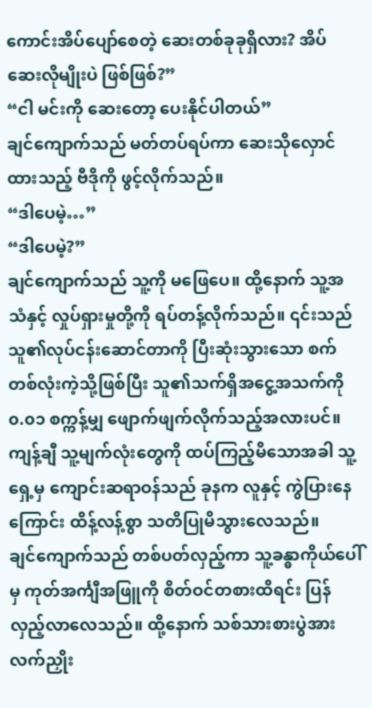ကောင်းအိပ်ပျော်စေတဲ့ ဆေးတစ်ခုခုရှိလား? အိပ်ဆေးလိုမျိုးပဲ ဖြစ်ဖြစ်?”
“ငါ မင်းကို ဆေးတော့ ပေးနိုင်ပါတယ်”
ချင်ကျောက်သည် မတ်တပ်ရပ်ကာ ဆေးသိုလှောင်ထားသည့် ဗီဒိုကို ဖွင့်လိုက်သည်။
“ဒါပေမဲ့…”
“ဒါပေမဲ့?”
ချင်ကျောက်သည် သူ့ကို မဖြေပေ။ ထို့နောက် သူ့အသံနှင့် လှုပ်ရှားမှုတို့ကို ရပ်တန့်လိုက်သည်။ ၎င်းသည် သူ၏လုပ်ငန်းဆောင်တာကို ပြီးဆုံးသွားသော စက်တစ်လုံးကဲ့သို့ဖြစ်ပြီး သူ၏သက်ရှိအငွေ့အသက်ကို ၀.၀၁ စက္ကန့်မျှ ဖျောက်ဖျက်လိုက်သည့်အလားပင်။
ကျန့်ချီ သူ့မျက်လုံးတွေကို ထပ်ကြည့်မိသောအခါ သူ့ရှေ့မှ ကျောင်းဆရာဝန်သည် ခုနက လူနှင့် ကွဲပြားနေကြောင်း ထိန့်လန့်စွာ သတိပြုမိသွားလေသည်။
ချင်ကျောက်သည် တစ်ပတ်လှည့်ကာ သူ့ခန္ဓာကိုယ်ပေါ်မှ ကုတ်အင်္ကျီအဖြူကို စိတ်ဝင်တစားထိရင်း ပြန်လှည့်လာလေသည်။ ထို့နောက် သစ်သားစားပွဲအား လက်ညှိုး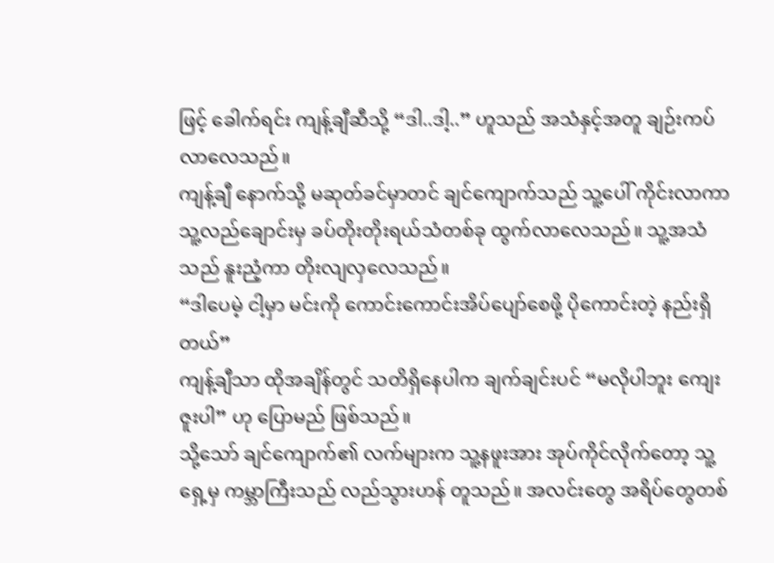ဖြင့် ခေါက်ရင်း ကျန့်ချီဆီသို့ “ဒါ..ဒါ့..” ဟူသည် အသံနှင့်အတူ ချဉ်းကပ်လာလေသည်။
ကျန့်ချီ နောက်သို့ မဆုတ်ခင်မှာတင် ချင်ကျောက်သည် သူ့ပေါ် ကိုင်းလာကာ သူ့လည်ချောင်းမှ ခပ်တိုးတိုးရယ်သံတစ်ခု ထွက်လာလေသည်။ သူ့အသံသည် နူးညံ့ကာ တိုးလျလှလေသည်။
“ဒါပေမဲ့ ငါ့မှာ မင်းကို ကောင်းကောင်းအိပ်ပျော်စေဖို့ ပိုကောင်းတဲ့ နည်းရှိတယ်”
ကျန့်ချီသာ ထိုအချိန်တွင် သတိရှိနေပါက ချက်ချင်းပင် “မလိုပါဘူး ကျေးဇူးပါ” ဟု ပြောမည် ဖြစ်သည်။
သို့သော် ချင်ကျောက်၏ လက်များက သူ့နဖူးအား အုပ်ကိုင်လိုက်တော့ သူ့ရှေ့မှ ကမ္ဘာကြီးသည် လည်သွားဟန် တူသည်။ အလင်းတွေ အရိပ်တွေတစ်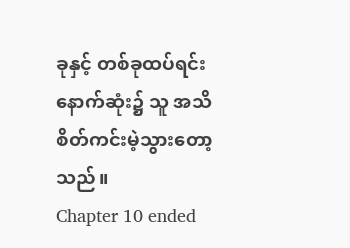ခုနှင့် တစ်ခုထပ်ရင်း နောက်ဆုံး၌ သူ အသိစိတ်ကင်းမဲ့သွားတော့သည်။
Chapter 10 ended